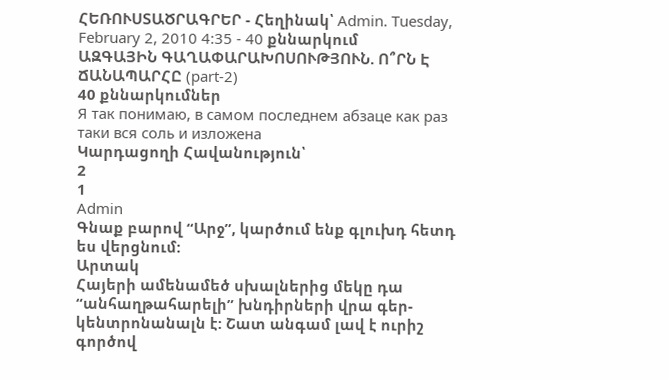ՀԵՌՈՒՍՏԱԾՐԱԳՐԵՐ - Հեղինակ՝ Admin. Tuesday, February 2, 2010 4:35 - 40 քննարկում
ԱԶԳԱՅԻՆ ԳԱՂԱՓԱՐԱԽՈՍՈՒԹՅՈՒՆ. Ո՞ՐՆ Է ՃԱՆԱՊԱՐՀԸ (part-2)
40 քննարկումներ
Я так понимаю, в самом последнем абзаце как раз таки вся соль и изложена
Կարդացողի Հավանություն՝
2
1
Admin
Գնաք բարով “Արջ”, կարծում ենք գլուխդ հետդ ես վերցնում:
Արտակ
Հայերի ամենամեծ սխալներից մեկը դա “անհաղթահարելի” խնդիրների վրա գեր-կենտրոնանալն է: Շատ անգամ լավ է ուրիշ գործով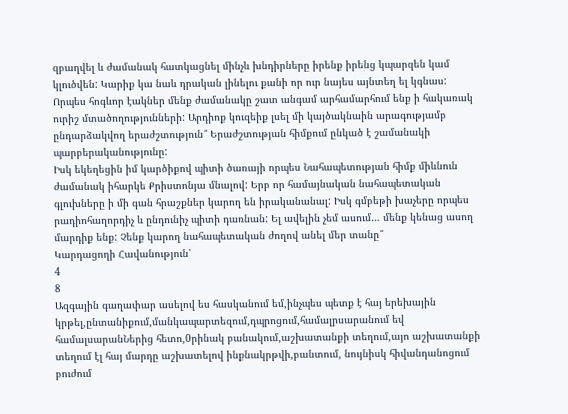զբաղվել և ժամանակ հատկացնել մինչև խնդիրները իրենք իրենց կպարզեն կամ կլուծվեն: Կարիք կա նաև դրական լինելու քանի որ ուր նայես այնտեղ ել կգնաս: Որպես հոգևոր էակներ մենք ժամանակը շատ անգամ արհամարհում ենք ի հակառակ ուրիշ մտածողությունների: Արդիոք կուզեիք լսել մի կայծակնաին արագությամբ ընդարձակվող երաժշտություն՞ Երաժշտության հիմքում ընկած է շամանակի պարբերականությունը:
Իսկ եկեղեցին իմ կարծիքով պիտի ծառայի որպես Նահապետության հիմք միևնուն ժամանակ իհարկե Քրիստոնյա մնալով: Երբ որ համայնական նահապետական գլուխները ի մի գան հրաշքներ կարող են իրականանալ: Իսկ գմբեթի խաչերը որպես րադիոհաղորդիչ և ընդունիչ պիտի դառնան: Ել ավելին չեմ ասում… մենք կենաց ասող մարդիք ենք: Չենք կարող նահապետական ժողով անել մեր տանը՞
Կարդացողի Հավանություն՝
4
8
Ազգային գաղափար ասելով ես հասկանում եմ,ինչպես պետք է հայ երեխային կրթել,ընտանիքում,մանկապարտեզում,դպրոցում,համալրսարանում եվ համալսարանՆերից հետո,0րինակ բանակում,աշխատանքի տեղում,այո աշխատանքի տեղում էլ հայ մարդը աշխատելով ինքնակրթվի,բանտում, նույնիսկ հիվանդանոցում բուժում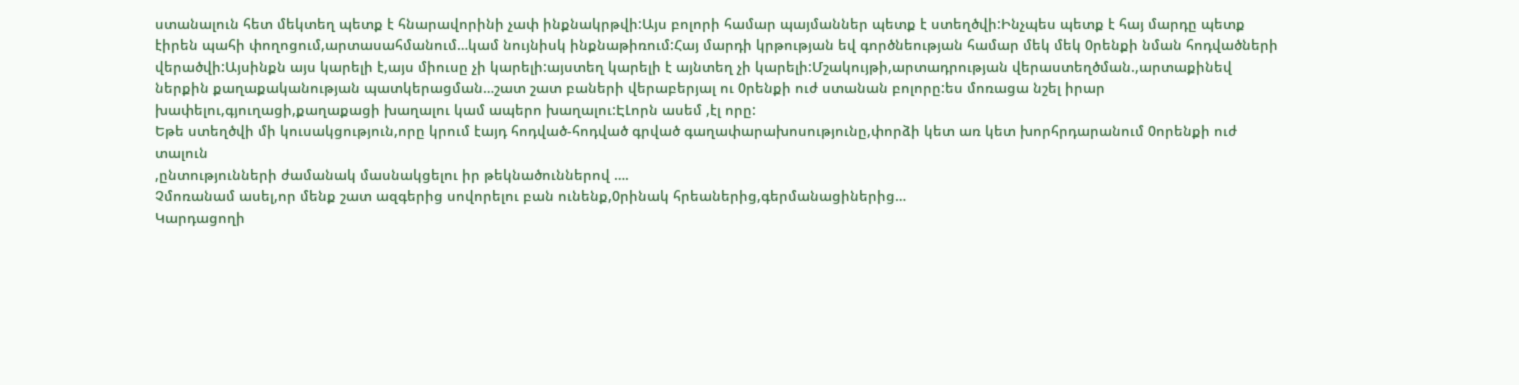ստանալուն հետ մեկտեղ պետք է հնարավորինի չափ ինքնակրթվի:Այս բոլորի համար պայմաններ պետք է ստեղծվի:Ինչպես պետք է հայ մարդը պետք էիրեն պահի փողոցում,արտասահմանում…կամ նույնիսկ ինքնաթիռում:Հայ մարդի կրթության եվ գործնեության համար մեկ մեկ 0րենքի նման հոդվածների վերածվի:Այսինքն այս կարելի է,այս միուսը չի կարելի:այստեղ կարելի է այնտեղ չի կարելի:Մշակույթի,արտադրության վերաստեղծման.,արտաքինեվ ներքին քաղաքականության պատկերացման…շատ շատ բաների վերաբերյալ ու 0րենքի ուժ ստանան բոլորը:ես մոռացա նշել իրար խափելու,գյուղացի,քաղաքացի խաղալու կամ ապերո խաղալու:ԷԼորն ասեմ ,էլ որը:
Եթե ստեղծվի մի կուսակցություն,որը կրում էայդ հոդված-հոդված գրված գաղափարախոսությունը,փորձի կետ առ կետ խորհրդարանում 0որենքի ուժ տալուն
,ընտությունների ժամանակ մասնակցելու իր թեկնածուններով ….
Չմոռանամ ասել,որ մենք շատ ազգերից սովորելու բան ունենք,0րինակ հրեաներից,գերմանացիներից…
Կարդացողի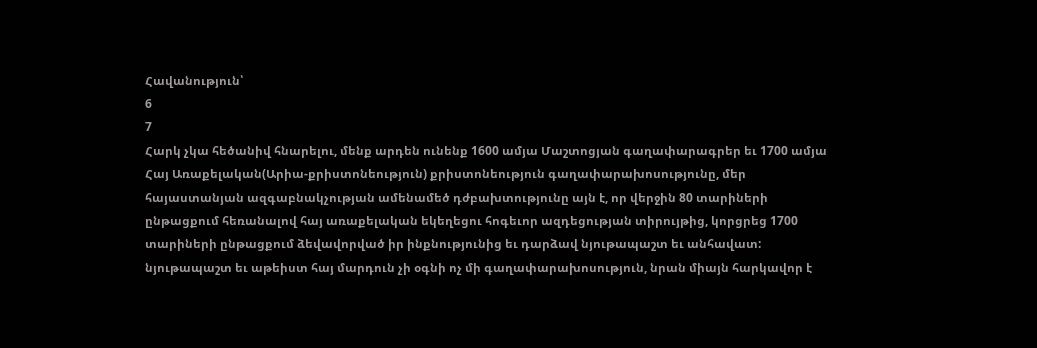Հավանություն՝
6
7
Հարկ չկա հեծանիվ հնարելու, մենք արդեն ունենք 1600 ամյա Մաշտոցյան գաղափարագրեր եւ 1700 ամյա Հայ Առաքելական(Արիա-քրիստոնեություն) քրիստոնեություն գաղափարախոսությունը, մեր հայաստանյան ազգաբնակչության ամենամեծ դժբախտությունը այն է, որ վերջին 80 տարիների ընթացքում հեռանալով հայ առաքելական եկեղեցու հոգեւոր ազդեցության տիրույթից, կորցրեց 1700 տարիների ընթացքում ձեվավորված իր ինքնությունից եւ դարձավ նյութապաշտ եւ անհավատ: նյութապաշտ եւ աթեիստ հայ մարդուն չի օգնի ոչ մի գաղափարախոսություն, նրան միայն հարկավոր է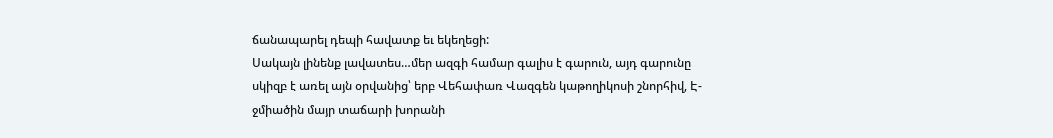ճանապարել դեպի հավատք եւ եկեղեցի:
Սակայն լինենք լավատես…մեր ազգի համար գալիս է գարուն, այդ գարունը սկիզբ է առել այն օրվանից՝ երբ Վեհափառ Վազգեն կաթողիկոսի շնորհիվ, Է-ջմիածին մայր տաճարի խորանի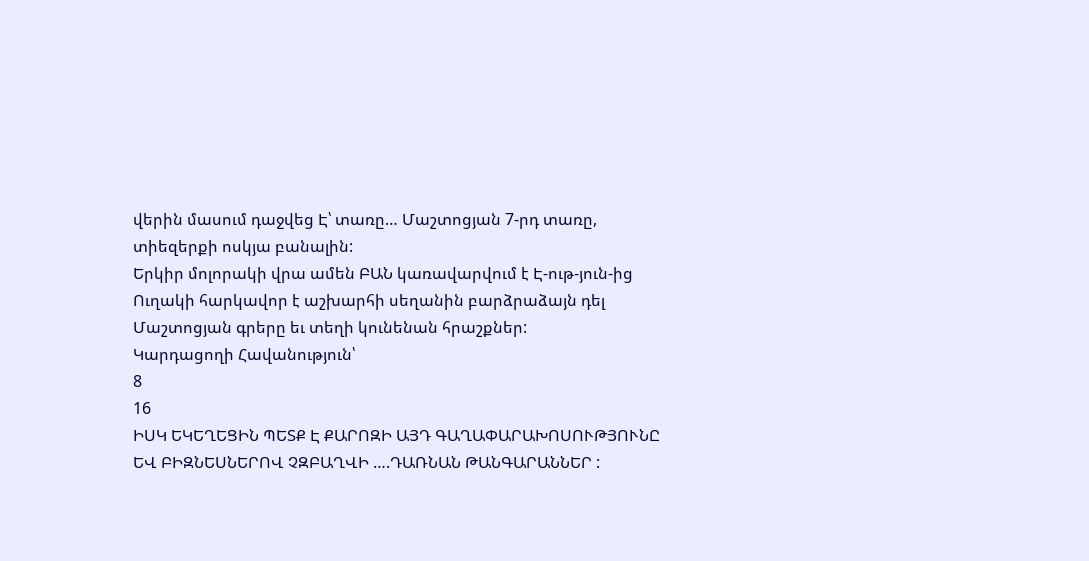վերին մասում դաջվեց Է՝ տառը… Մաշտոցյան 7-րդ տառը, տիեզերքի ոսկյա բանալին:
Երկիր մոլորակի վրա ամեն ԲԱՆ կառավարվում է Է-ութ-յուն-ից
Ուղակի հարկավոր է աշխարհի սեղանին բարձրաձայն դել Մաշտոցյան գրերը եւ տեղի կունենան հրաշքներ:
Կարդացողի Հավանություն՝
8
16
ԻՍԿ ԵԿԵՂԵՑԻՆ ՊԵՏՔ Է ՔԱՐՈԶԻ ԱՅԴ ԳԱՂԱՓԱՐԱԽՈՍՈՒԹՅՈՒՆԸ ԵՎ ԲԻԶՆԵՍՆԵՐՈՎ ՉԶԲԱՂՎԻ ….ԴԱՌՆԱՆ ԹԱՆԳԱՐԱՆՆԵՐ :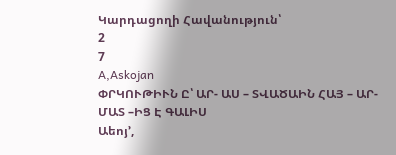Կարդացողի Հավանություն՝
2
7
A,Askojan
ՓՐԿՈՒԹԻՒՆ Ը՝ ԱՐ- ԱՍ – ՏՎԱԾԱԻՆ ՀԱՅ – ԱՐ- ՄԱՏ –ԻՑ Է ԳԱԼԻՍ
Աեոյ’,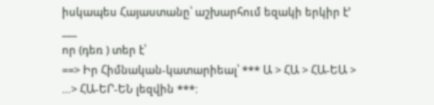իսկապես Հայաստանը՝ աշխարհում եզակի երկիր է’
___
որ (դեռ ) տեր է՝
==> Իր Հիմնական-կատարիեալ՝ *** Ա > ՀԱ > ՀԱ-ԵԱ > …> ՀԱ-ԵՐ-ԵՆ լեզվին ***: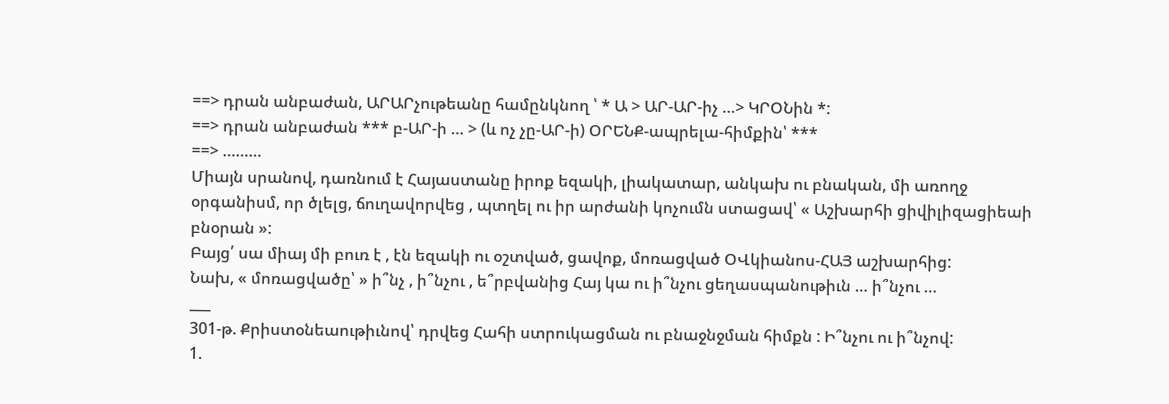==> դրան անբաժան, ԱՐԱՐչութեանը համընկնող ՝ * Ա > ԱՐ-ԱՐ-իչ …> ԿՐՕՆին *:
==> դրան անբաժան *** բ-ԱՐ-ի … > (և ոչ չը-ԱՐ-ի) ՕՐԵՆՔ-ապրելա-հիմքին՝ ***
==> ………
Միայն սրանով, դառնում է Հայաստանը իրոք եզակի, լիակատար, անկախ ու բնական, մի առողջ օրգանիսմ, որ ծլելց, ճուղավորվեց , պտղել ու իր արժանի կոչումն ստացավ՝ « Աշխարհի ցիվիլիզացիեաի բնօրան »:
Բայց՛ սա միայ մի բուռ է , էն եզակի ու օշտված, ցավոք, մոռացված ՕՎկիանոս-ՀԱՅ աշխարհից:
Նախ, « մոռացվածը՝ » ի՞նչ , ի՞նչու , ե՞րբվանից Հայ կա ու ի՞նչու ցեղասպանութիւն … ի՞նչու …
___
301-թ. Քրիստօնեաութիւնով՝ դրվեց Հահի ստրուկացման ու բնաջնջման հիմքն : Ի՞նչու ու ի՞նչով:
1.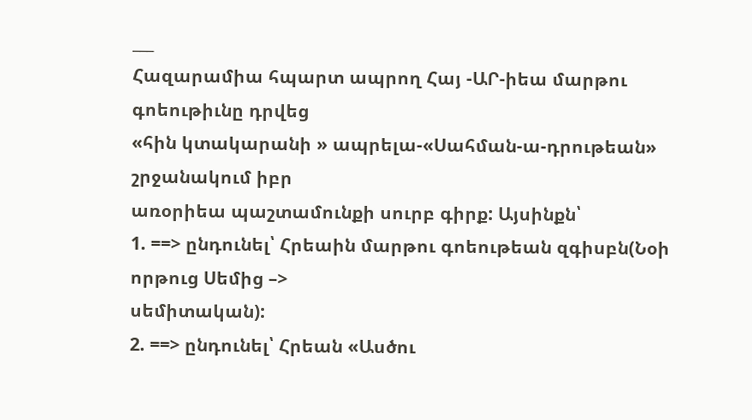___
Հազարամիա հպարտ ապրող Հայ -ԱՐ-իեա մարթու գոեութիւնը դրվեց
«հին կտակարանի » ապրելա-«Սահման-ա-դրութեան» շրջանակում իբր
առօրիեա պաշտամունքի սուրբ գիրք: Այսինքն՝
1. ==> ընդունել՝ Հրեաին մարթու գոեութեան զգիսբն(Նօի որթուց Սեմից –>
սեմիտական):
2. ==> ընդունել՝ Հրեան «Ասծու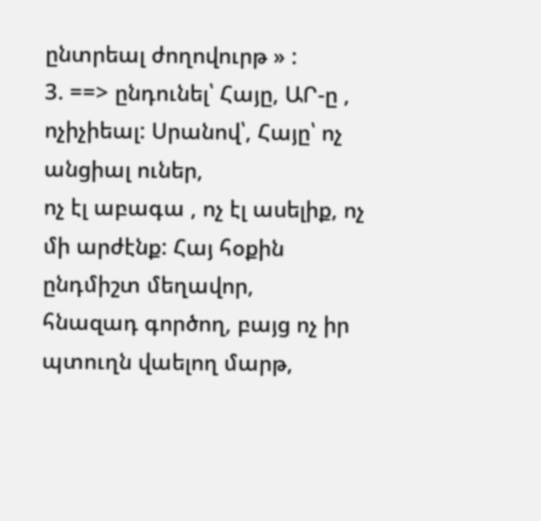ընտրեալ ժողովուրթ » :
3. ==> ընդունել՝ Հայը, ԱՐ-ը , ոչիչիեալ: Սրանով՝, Հայը՝ ոչ անցիալ ուներ,
ոչ էլ աբագա , ոչ էլ ասելիք, ոչ մի արժէնք: Հայ հօքին ընդմիշտ մեղավոր,
հնազադ գործող, բայց ոչ իր պտուղն վաելող մարթ,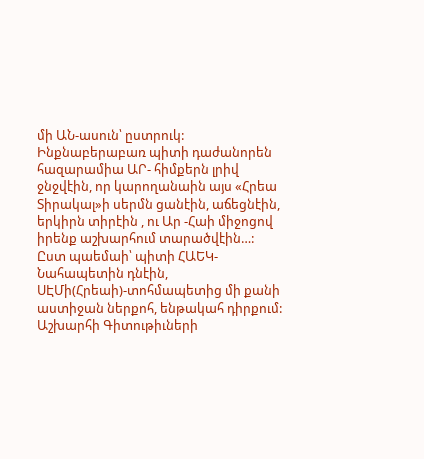մի ԱՆ-ասուն՝ ըստրուկ:
Ինքնաբերաբառ պիտի դաժանորեն հազարամիա ԱՐ- հիմքերն լրիվ ջնջվէին, որ կարողանաին այս «Հրեա Տիրակալ»ի սերմն ցանէին, աճեցնէին, երկիրն տիրէին , ու Ար -Հաի միջոցով իրենք աշխարհում տարածվէին…:
Ըստ պաեմաի՝ պիտի ՀԱԵԿ-Նահապետին դնէին, ՍԷՄի(Հրեաի)-տոհմապետից մի քանի աստիջան ներքոհ, ենթակահ դիրքում: Աշխարհի Գիտութիւների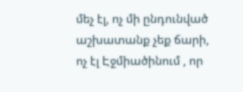մեչ էլ, ոչ մի ընդունված աշխատանք չեք ճարի, ոչ էլ Էջմիածինում , որ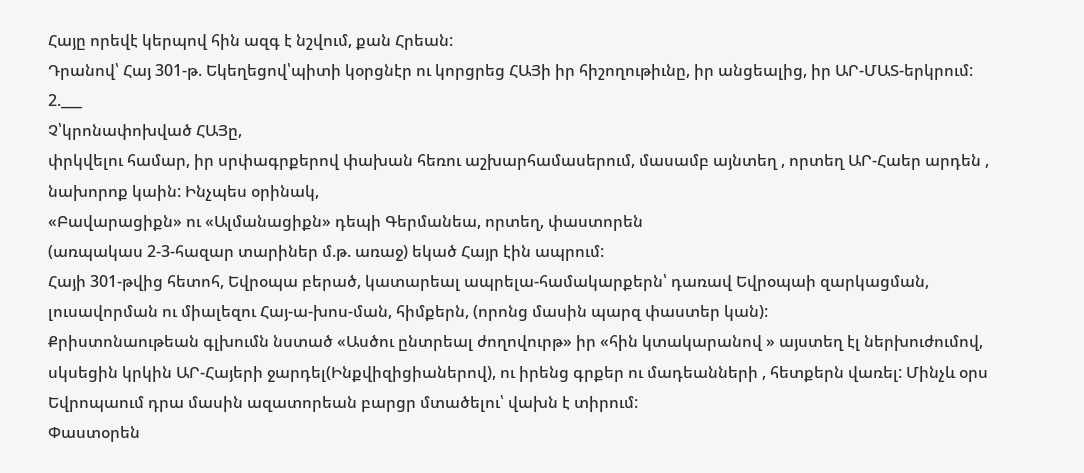Հայը որեվէ կերպով հին ազգ է նշվում, քան Հրեան:
Դրանով՝ Հայ 301-թ. Եկեղեցով՝պիտի կօրցնէր ու կորցրեց ՀԱՅի իր հիշողութիւնը, իր անցեալից, իր ԱՐ-ՄԱՏ-երկրում:
2.___
Չ՝կրոնափոխված ՀԱՅը,
փրկվելու համար, իր սրփագրքերով փախան հեռու աշխարհամասերում, մասամբ այնտեղ , որտեղ ԱՐ-Հաեր արդեն , նախորոք կաին: Ինչպես օրինակ,
«Բավարացիքն» ու «Ալմանացիքն» դեպի Գերմանեա, որտեղ, փաստորեն
(առպակաս 2-3-հազար տարիներ մ.թ. առաջ) եկած Հայր էին ապրում:
Հայի 301-թվից հետոհ, Եվրօպա բերած, կատարեալ ապրելա-համակարքերն՝ դառավ Եվրօպաի զարկացման, լուսավորման ու միալեզու Հայ-ա-խոս-ման, հիմքերն, (որոնց մասին պարզ փաստեր կան):
Քրիստոնաութեան գլխումն նստած «Ասծու ընտրեալ ժողովուրթ» իր «հին կտակարանով » այստեղ էլ ներխուժումով, սկսեցին կրկին ԱՐ-Հայերի ջարդել(Ինքվիզիցիաներով), ու իրենց գրքեր ու մադեանների , հետքերն վառել: Մինչև օրս Եվրոպաում դրա մասին ազատորեան բարցր մտածելու՝ վախն է տիրում:
Փաստօրեն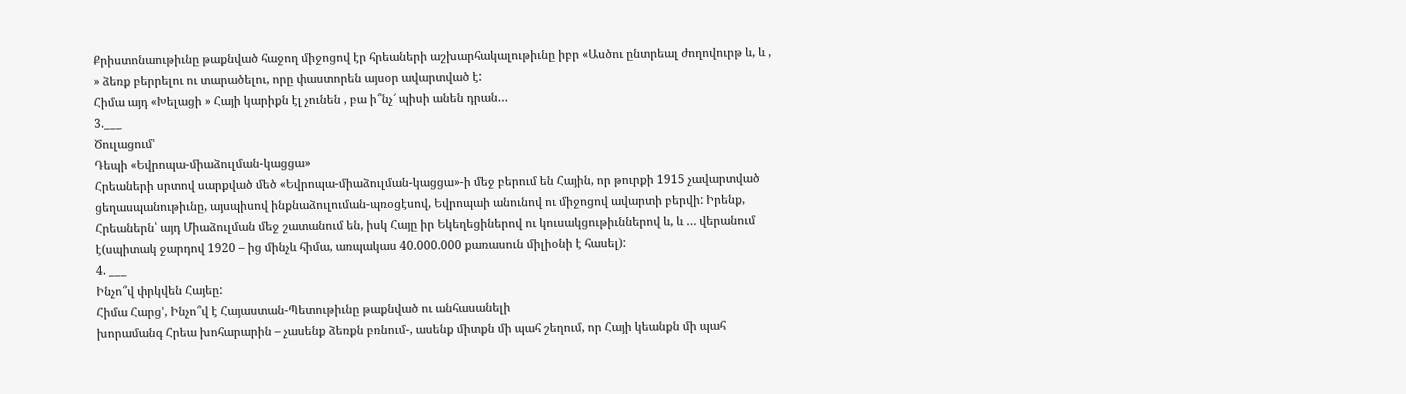Քրիստոնաութիւնը թաքնված հաջող միջոցով էր հրեաների աշխարհակալութիւնը իբր «Ասծու ընտրեալ ժողովուրթ և, և , » ձեռք բերրելու ու տարածելու, որը փաստորեն այսօր ավարտված է:
Հիմա այդ «Խելացի » Հայի կարիքն էլ չունեն , բա ի՞նչ՜ պիսի անեն դրան…
3.___
Ծուլացում’
Դեպի «Եվրոպա-միաձուլման-կացցա»
Հրեաների սրտով սարքված մեծ «Եվրոպա-միաձուլման-կացցա»-ի մեջ բերում են Հային, որ թուրքի 1915 չավարտված ցեղասպանութիւնը, այսպիսով ինքնաձուլուման-պռօցէսով, Եվրոպաի անունով ու միջոցով ավարտի բերվի: Իրենք, Հրեաներն՝ այդ Միաձուլման մեջ շատանում են, իսկ Հայը իր Եկեղեցիներով ու կուսակցութիւններով և, և … վերանում է(սպիտակ ջարդով 1920 – ից մինչև հիմա, առպակաս 40.000.000 քառասուն միլիօնի է հասել):
4. ___
Ինչո՞վ փրկվեն Հայեը:
Հիմա Հարց’, Ինչո՞վ է Հայաստան-Պետութիւնը թաքնված ու անհասանելի
խորամանգ Հրեա խոհարարին – չասենք ձեռքն բռնում-, ասենք միտքն մի պահ շեղում, որ Հայի կեանքն մի պահ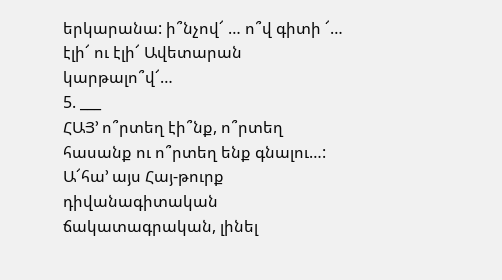երկարանա: ի՞նչով՜ … ո՞վ գիտի ՜… էլի՜ ու էլի՜ Ավետարան կարթալո՞վ՜…
5. ___
ՀԱՅ’ ո՞րտեղ էի՞նք, ո՞րտեղ հասանք ու ո՞րտեղ ենք գնալու…:
Ա՜հա’ այս Հայ-թուրք դիվանագիտական ճակատագրական, լինել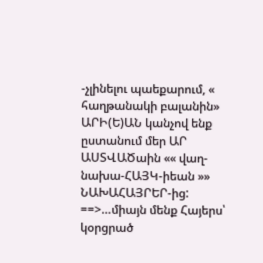-չլինելու պաեքարում, « հաղթանակի բալանին» ԱՐԻ(Ե)ԱՆ կանչով ենք ըստանում մեր ԱՐ ԱՍՏՎԱԾաին «« վաղ-նախա-ՀԱՅԿ-իեան »» ՆԱԽԱՀԱՅՐԵՐ-ից:
==>…միայն մենք Հայերս՝
կօրցրած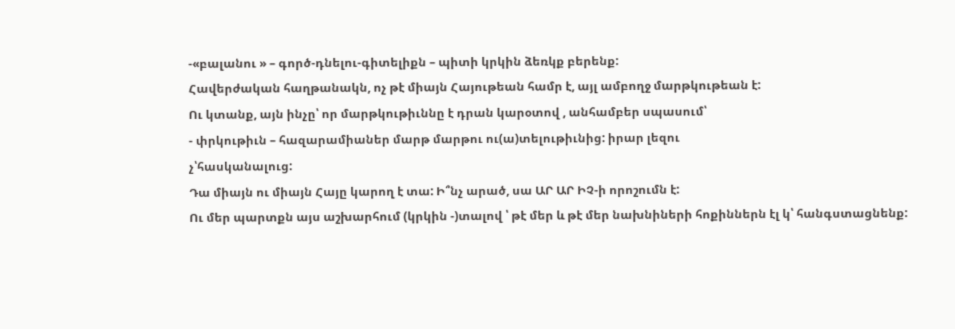-«բալանու » – գործ-դնելու-գիտելիքն – պիտի կրկին ձեռկք բերենք:
Հավերժական հաղթանակն, ոչ թէ միայն Հայութեան համր է, այլ ամբողջ մարթկութեան է:
Ու կտանք, այն ինչը՝ որ մարթկութիւննը է դրան կարօտով , անհամբեր սպասում՝
- փրկութիւն – հազարամիաներ մարթ մարթու ու(ա)տելութիւնից: իրար լեզու
չ՝հասկանալուց:
Դա միայն ու միայն Հայը կարող է տա: Ի՞նչ արած, սա ԱՐ ԱՐ ԻՉ-ի որոշումն է:
Ու մեր պարտքն այս աշխարհում (կրկին -)տալով ՝ թէ մեր և թէ մեր նախնիների հոքիններն էլ կ՝ հանգստացնենք: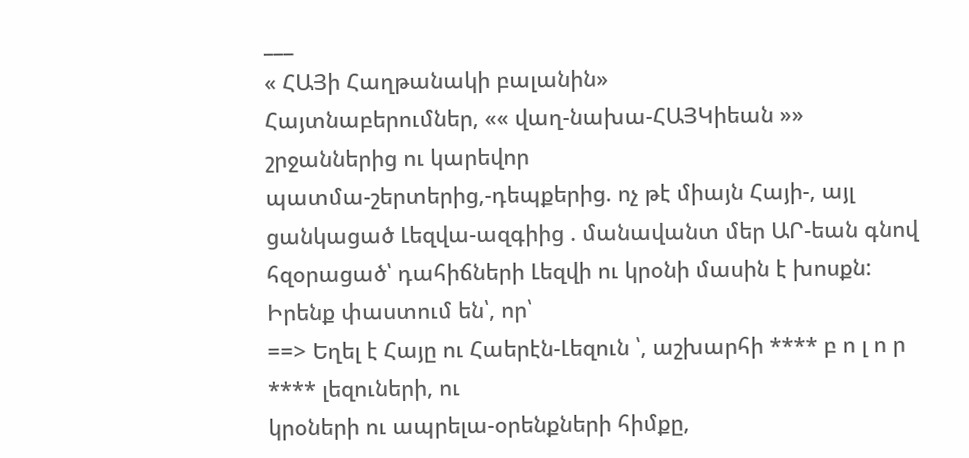___
« ՀԱՅի Հաղթանակի բալանին»
Հայտնաբերումներ, «« վաղ-նախա-ՀԱՅԿիեան »» շրջաններից ու կարեվոր
պատմա-շերտերից,-դեպքերից. ոչ թէ միայն Հայի-, այլ ցանկացած Լեզվա-ազգիից . մանավանտ մեր ԱՐ-եան գնով հզօրացած՝ դահիճների Լեզվի ու կրօնի մասին է խոսքն:
Իրենք փաստում են՝, որ՝
==> Եղել է Հայը ու Հաերէն-Լեզուն ՝, աշխարհի **** բ ո լ ո ր **** լեզուների, ու
կրօների ու ապրելա-օրենքների հիմքը,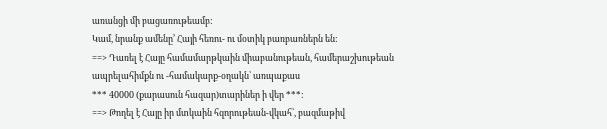առանցի մի բացառութեամբ:
Կամ, նրանք ամենը’ Հայի հեռու- ու մօտիկ բառբառներն են:
==> Դառել է Հայը համամարթկաին միաբանութեան, համերաշխութեան
ապրելահիմքն ու -համակարք-օղակն՝ առպաքաս
*** 40000 (քարասուն հազար)տարիներ ի վեր ***:
==> Թողել է Հայը իր մտկաին հզորութեան-վկահ՝, բազմաթիվ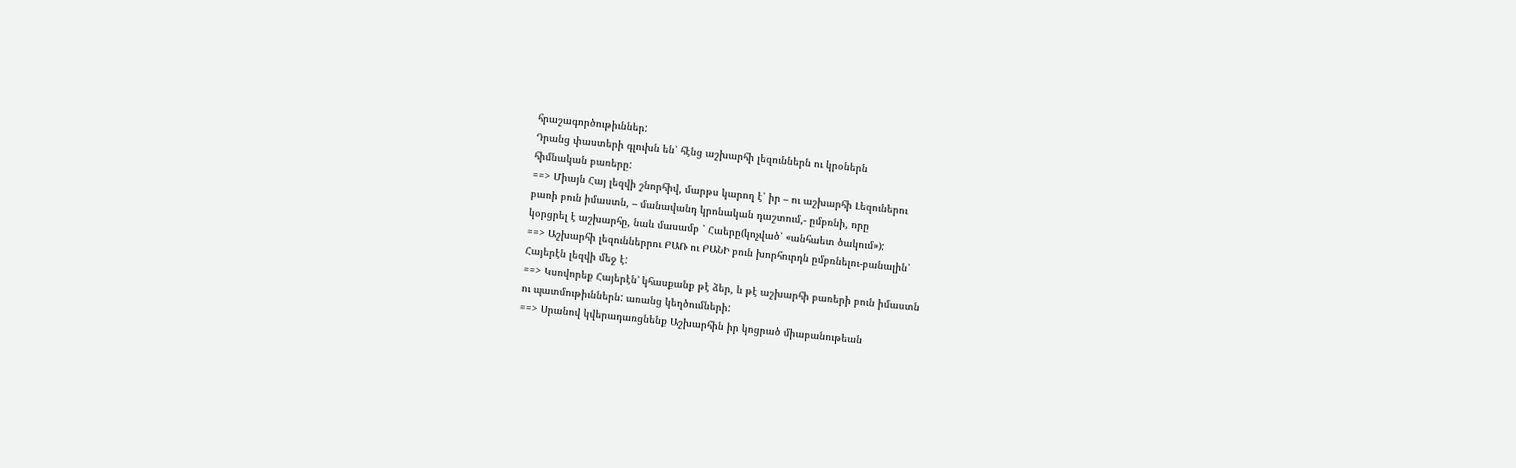հրաշագործութիւններ:
Դրանց փաստերի գլուխն են՝ հէնց աշխարհի լեզուններն ու կրօներն
հիմնական բառերը:
==> Միայն Հայ լեզվի շնորհիվ, մարթս կարող է՝ իր – ու աշխարհի Լեզուներու
բառի բուն իմաստն, – մանավանդ կրոնական դաշտում,- ըմբռնի, որը
կօրցրել է աշխարհը, նաև մասամբ ՝ Հաերը(կոչված՝ «անհաետ ծակում»):
==> Աշխարհի լեզուններրու ԲԱՌ ու ԲԱՆԻ բուն խորհուրդն ըմբռնելու-բանալին՝
Հայերէն լեզվի մեջ է:
==> Կսովորեք Հայերէն’ կհասքանք թէ ձեր, և թէ աշխարհի բառերի բուն իմաստն
ու պատմութիւններն: առանց կեղծումների:
==> Սրանով կվերադառցնենք Աշխարհին իր կոցրած միաբանութեան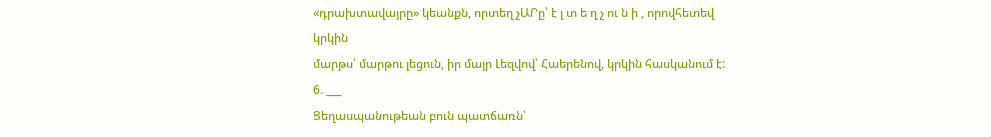«դրախտավայրը» կեանքն, որտեղ չԱՐը՝ է լ տ ե ղ չ ու ն ի , որովհետեվ կրկին
մարթս՝ մարթու լեցուն, իր մայր Լեզվով՝ Հաերենով, կրկին հասկանում է:
6. ___
Ցեղասպանութեան բուն պատճառն՝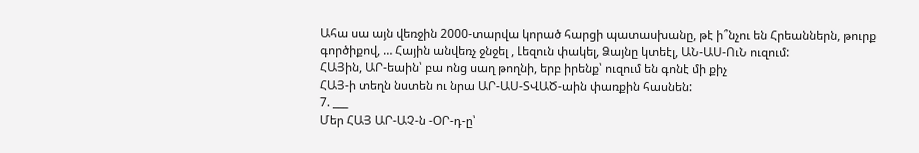Ահա սա այն վեռջին 2000-տարվա կորած հարցի պատասխանը, թէ ի՞նչու են Հրեաններն, թուրք գործիքով, … Հային անվեռչ ջնջել , Լեզուն փակել, Ձայնը կտեէլ, ԱՆ-ԱՍ-ՈւՆ ուզում:
ՀԱՅին, ԱՐ-եաին՝ բա ոնց սաղ թողնի, երբ իրենք՝ ուզում են գոնէ մի քիչ
ՀԱՅ-ի տեղն նստեն ու նրա ԱՐ-ԱՍ-ՏՎԱԾ-աին փառքին հասնեն:
7. ___
Մեր ՀԱՅ ԱՐ-ԱՉ-ն -ՕՐ-դ-ը՝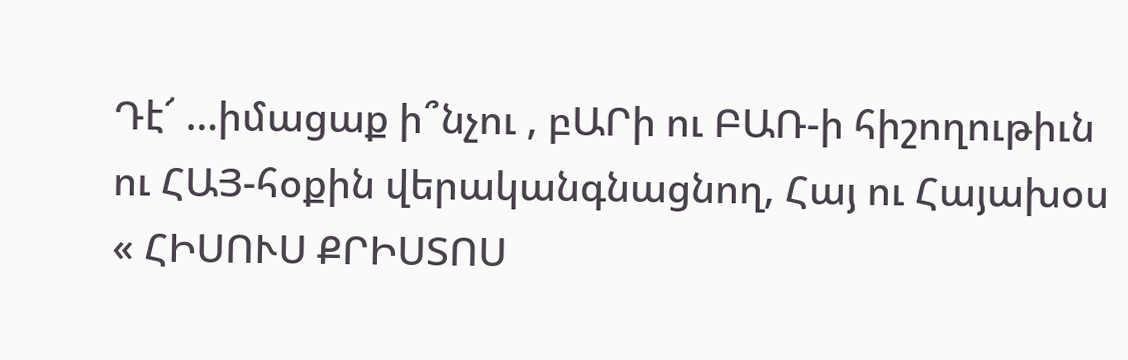Դէ՜ …իմացաք ի՞նչու , բԱՐի ու ԲԱՌ-ի հիշողութիւն ու ՀԱՅ-հօքին վերականգնացնող, Հայ ու Հայախօս « ՀԻՍՈՒՍ ՔՐԻՍՏՈՍ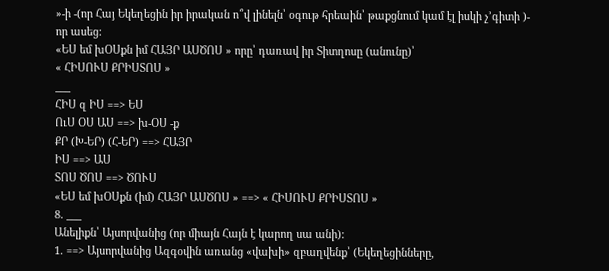»-ի -(որ Հայ Եկեղեցին իր իրական ո՞վ լինելն՝ օգութ հրեաին՝ թաքցնում կամ էլ իսկի չ’գիտի )- որ ասեց:
«ԵՍ եմ խՕՍքն իմ ՀԱՅՐ ԱՍԾՈՍ » որը՝ դառավ իր Տիտղոսը (անունը)՝
« ՀԻՍՈՒՍ ՔՐԻՍՏՈՍ »
___
ՀԻՍ զ ԻՍ ==> ԵՍ
ՈւՍ ՕՍ ԱՍ ==> խ-ՕՍ -ք
ՔՐ (Խ-ԵՐ) (Հ-ԵՐ) ==> ՀԱՅՐ
ԻՍ ==> ԱՍ
ՏՈՍ ԾՈՍ ==> ԾՈՒՍ
«ԵՍ եմ խՕՍքն (իմ) ՀԱՅՐ ԱՍԾՈՍ » ==> « ՀԻՍՈՒՍ ՔՐԻՍՏՈՍ »
8. ___
Անելիքն՝ Այսորվանից (որ միայն Հայն է կարող սա անի):
1. ==> Այսորվանից Ազգօվին առանց «վախի» զբաղվենք՝ (Եկեղեցինները,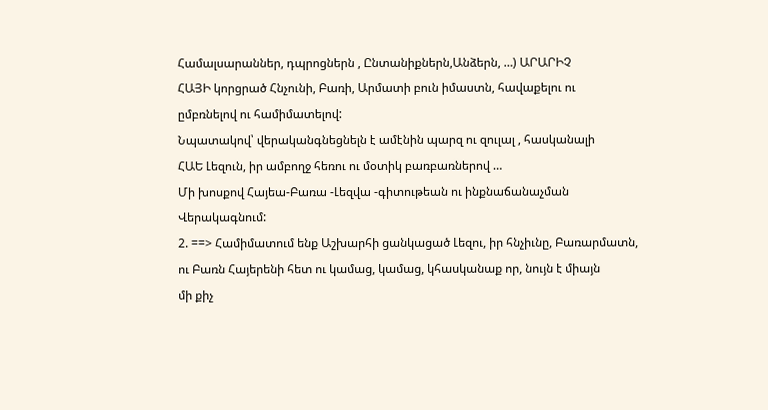Համալսարաններ, դպրոցներն , Ընտանիքներն,Անձերն, …) ԱՐԱՐԻՉ
ՀԱՅԻ կորցրած Հնչունի, Բառի, Արմատի բուն իմաստն, հավաքելու ու
ըմբռնելով ու համիմատելով:
Նպատակով՝ վերականգնեցնելն է ամէնին պարզ ու զուլալ , հասկանալի
ՀԱԵ Լեզուն, իր ամբողջ հեռու ու մօտիկ բառբառներով …
Մի խոսքով Հայեա-Բառա -Լեզվա -գիտութեան ու ինքնաճանաչման
Վերակագնում:
2. ==> Համիմատում ենք Աշխարհի ցանկացած Լեզու, իր հնչիւնը, Բառարմատն,
ու Բառն Հայերենի հետ ու կամաց, կամաց, կհասկանաք որ, նույն է միայն
մի քիչ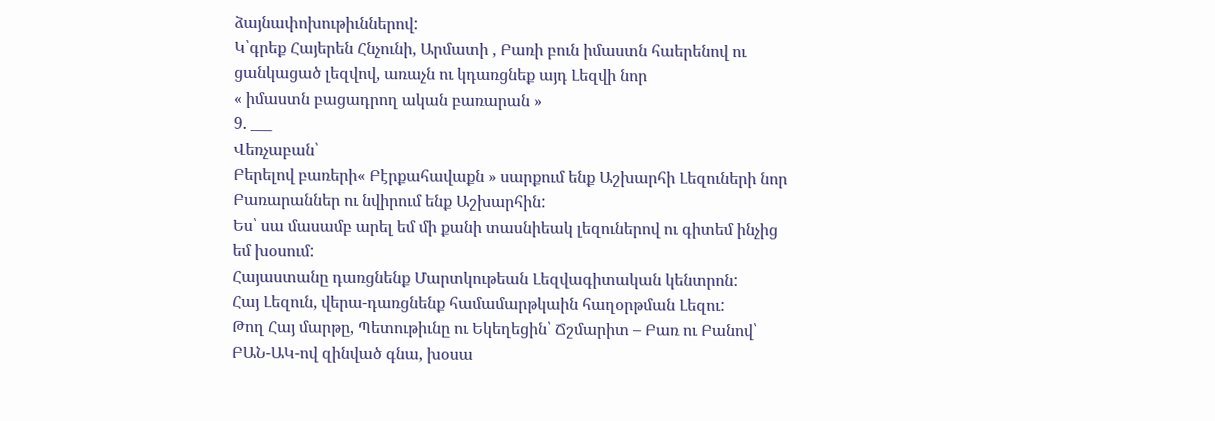ձայնափոխութիւններով:
Կ՝գրեք Հայերեն Հնչունի, Արմատի , Բառի բուն իմաստն հաերենով ու
ցանկացած լեզվով, առաչն ու կդառցնեք այդ Լեզվի նոր
« իմաստն բացադրող ական բառարան »
9. ___
Վեռչաբան՝
Բերելով բառերի« Բէրքահավաքն » սարքում ենք Աշխարհի Լեզուների նոր
Բառարաններ ու նվիրում ենք Աշխարհին:
Ես՝ սա մասամբ արել եմ մի քանի տասնիեակ լեզուներով ու գիտեմ ինչից
եմ խօսում:
Հայաստանը դառցնենք Մարտկութեան Լեզվագիտական կենտրոն:
Հայ Լեզուն, վերա-դառցնենք համամարթկաին հաղօրթման Լեզու:
Թող Հայ մարթը, Պետութիւնը ու Եկեղեցին՝ Ճշմարիտ – Բառ ու Բանով՝
ԲԱՆ-ԱԿ-ով զինված գնա, խօսա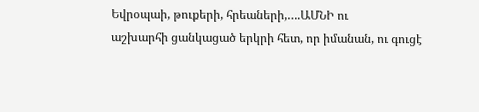Եվրօպաի, թուքերի, հրեաների,….ԱՄՆԻ ու
աշխարհի ցանկացած երկրի հետ, որ իմանան, ու գուցէ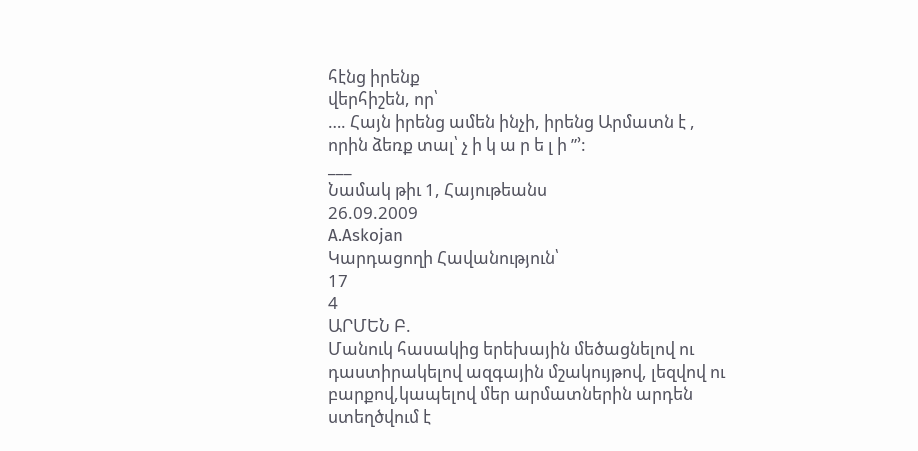հէնց իրենք
վերհիշեն, որ՝
…. Հայն իրենց ամեն ինչի, իրենց Արմատն է ,
որին ձեռք տալ՝ չ ի կ ա ր ե լ ի ”’:
___
Նամակ թիւ 1, Հայութեանս
26.09.2009
A.Askojan
Կարդացողի Հավանություն՝
17
4
ԱՐՄԵՆ Բ.
Մանուկ հասակից երեխային մեծացնելով ու դաստիրակելով ազգային մշակույթով, լեզվով ու բարքով,կապելով մեր արմատներին արդեն ստեղծվում է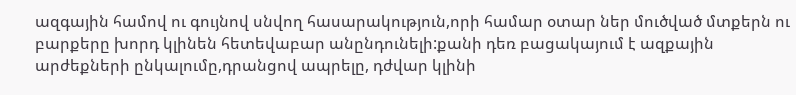ազգային համով ու գույնով սնվող հասարակություն,որի համար օտար ներ մուծված մտքերն ու բարքերը խորդ կլինեն հետեվաբար անընդունելի:քանի դեռ բացակայում է ազքային արժեքների ընկալումը,դրանցով ապրելը, դժվար կլինի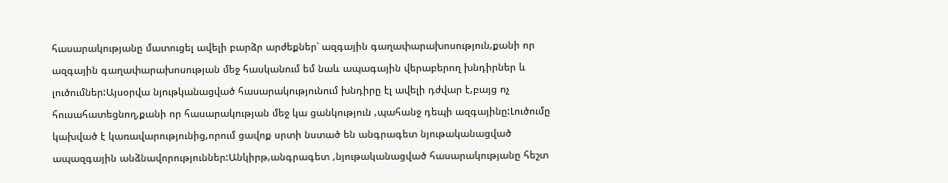հասարակությանը մատուցել ավելի բարձր արժեքներ՝ ազգային գաղափարախոսություն,քանի որ ազգային գաղափարախոսության մեջ հասկանում եմ նաև ապագային վերաբերող խնդիրներ և լուծումներ:Այսօրվա նյութկանացված հասարակությունում խնդիրը էլ ավելի դժվար է,բայց ոչ հուսահատեցնող,քանի որ հասարակության մեջ կա ցանկություն ,պահանջ դեպի ազգայինը:Լուծումը կախված է կառավարությունից,որում ցավոք սրտի նստած են անգրագետ նյութականացված ապազգային անձնավորություններ:Անկիրթ,անգրագետ ,նյութականացված հասարակությանը հեշտ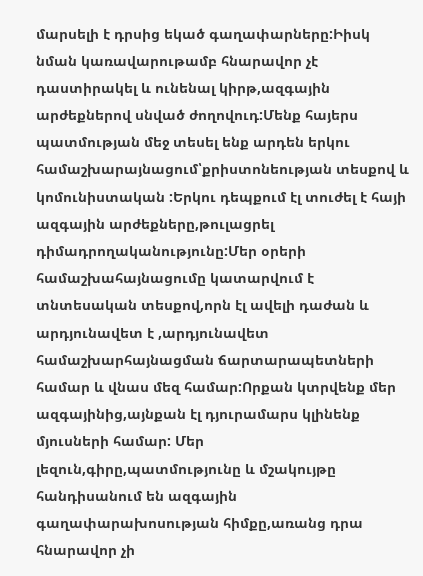մարսելի է դրսից եկած գաղափարները:Իիսկ նման կառավարութամբ հնարավոր չէ դաստիրակել և ունենալ կիրթ,ազգային արժեքներով սնված ժողովուդ:Մենք հայերս պատմության մեջ տեսել ենք արդեն երկու համաշխարայնացում՝քրիստոնեության տեսքով և կոմունիստական :Երկու դեպքում էլ տուժել է հայի ազգային արժեքները,թուլացրել դիմադրողականությունը:Մեր օրերի համաշխահայնացումը կատարվում է տնտեսական տեսքով,որն էլ ավելի դաժան և արդյունավետ է ,արդյունավետ համաշխարհայնացման ճարտարապետների համար և վնաս մեզ համար:Որքան կտրվենք մեր ազգայինից,այնքան էլ դյուրամարս կլինենք մյուսների համար: Մեր լեզուն,գիրը,պատմությունը և մշակույթը հանդիսանում են ազգային գաղափարախոսության հիմքը,առանց դրա հնարավոր չի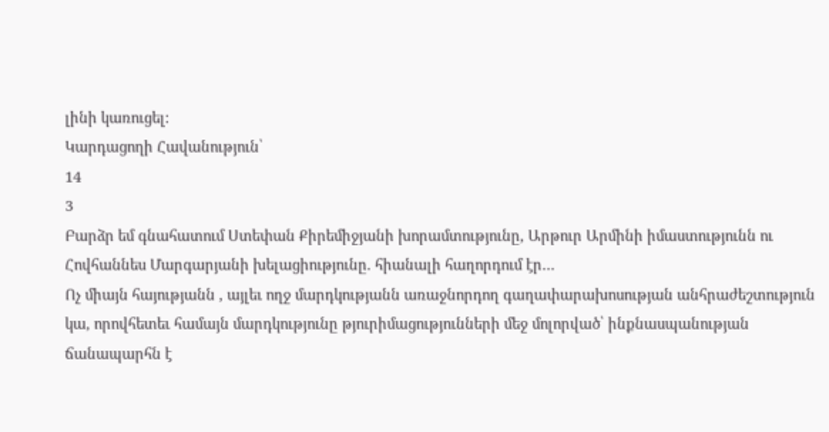լինի կառուցել:
Կարդացողի Հավանություն՝
14
3
Բարձր եմ գնահատում Ստեփան Քիրեմիջյանի խորամտությունը, Արթուր Արմինի իմաստությունն ու Հովհաննես Մարգարյանի խելացիությունը. հիանալի հաղորդում էր…
Ոչ միայն հայությանն , այլեւ ողջ մարդկությանն առաջնորդող գաղափարախոսության անհրաժեշտություն կա, որովհետեւ համայն մարդկությունը թյուրիմացությունների մեջ մոլորված՝ ինքնասպանության ճանապարհն է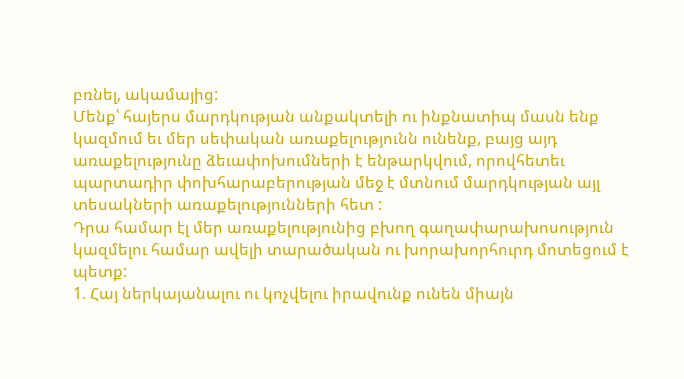բռնել, ակամայից:
Մենք՝ հայերս մարդկության անքակտելի ու ինքնատիպ մասն ենք կազմում եւ մեր սեփական առաքելությունն ունենք, բայց այդ առաքելությունը ձեւափոխումների է ենթարկվում, որովհետեւ պարտադիր փոխհարաբերության մեջ է մտնում մարդկության այլ տեսակների առաքելությունների հետ :
Դրա համար էլ մեր առաքելությունից բխող գաղափարախոսություն կազմելու համար ավելի տարածական ու խորախորհուրդ մոտեցում է պետք:
1. Հայ ներկայանալու ու կոչվելու իրավունք ունեն միայն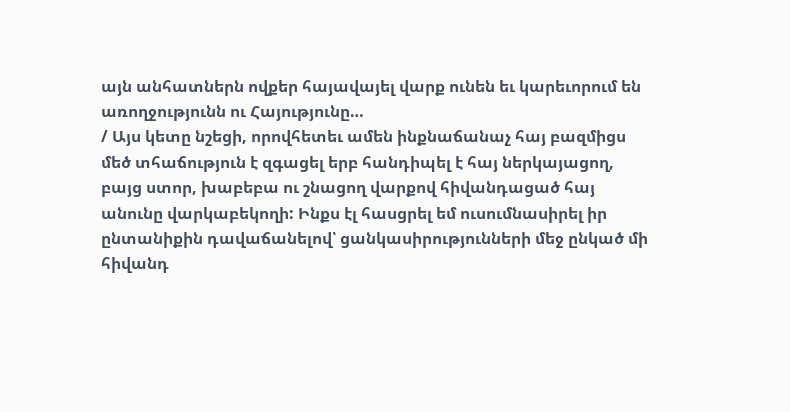այն անհատներն ովքեր հայավայել վարք ունեն եւ կարեւորում են առողջությունն ու Հայությունը…
/ Այս կետը նշեցի, որովհետեւ ամեն ինքնաճանաչ հայ բազմիցս մեծ տհաճություն է զգացել երբ հանդիպել է հայ ներկայացող, բայց ստոր, խաբեբա ու շնացող վարքով հիվանդացած հայ անունը վարկաբեկողի: Ինքս էլ հասցրել եմ ուսումնասիրել իր ընտանիքին դավաճանելով՝ ցանկասիրությունների մեջ ընկած մի հիվանդ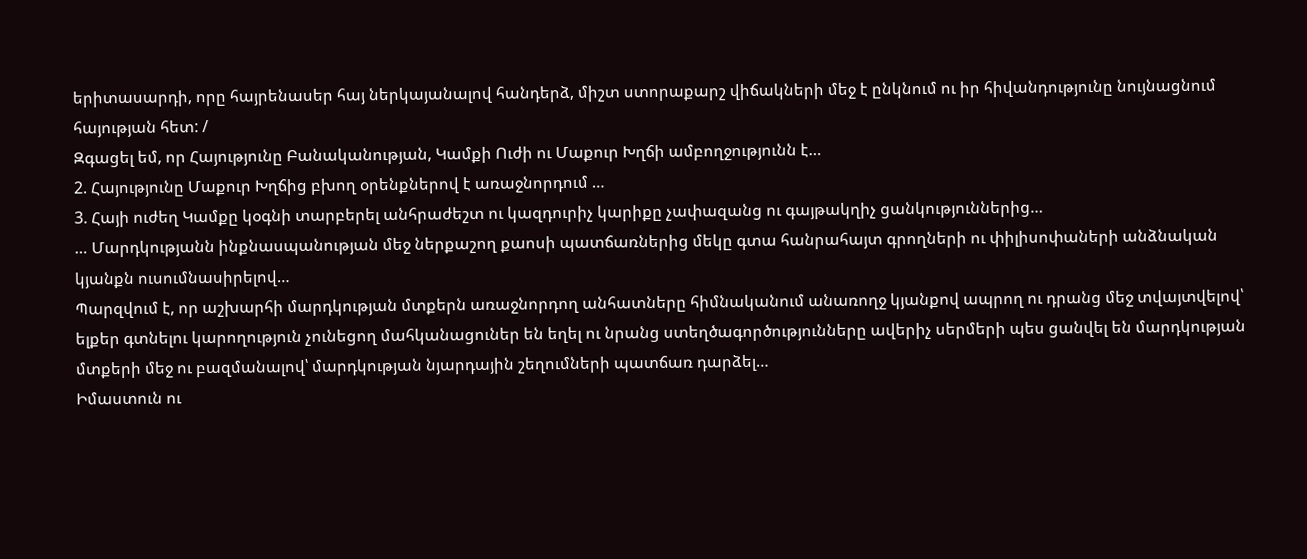երիտասարդի, որը հայրենասեր հայ ներկայանալով հանդերձ, միշտ ստորաքարշ վիճակների մեջ է ընկնում ու իր հիվանդությունը նույնացնում հայության հետ: /
Զգացել եմ, որ Հայությունը Բանականության, Կամքի Ուժի ու Մաքուր Խղճի ամբողջությունն է…
2. Հայությունը Մաքուր Խղճից բխող օրենքներով է առաջնորդում …
3. Հայի ուժեղ Կամքը կօգնի տարբերել անհրաժեշտ ու կազդուրիչ կարիքը չափազանց ու գայթակղիչ ցանկություններից…
… Մարդկությանն ինքնասպանության մեջ ներքաշող քաոսի պատճառներից մեկը գտա հանրահայտ գրողների ու փիլիսոփաների անձնական կյանքն ուսումնասիրելով…
Պարզվում է, որ աշխարհի մարդկության մտքերն առաջնորդող անհատները հիմնականում անառողջ կյանքով ապրող ու դրանց մեջ տվայտվելով՝ ելքեր գտնելու կարողություն չունեցող մահկանացուներ են եղել ու նրանց ստեղծագործությունները ավերիչ սերմերի պես ցանվել են մարդկության մտքերի մեջ ու բազմանալով՝ մարդկության նյարդային շեղումների պատճառ դարձել…
Իմաստուն ու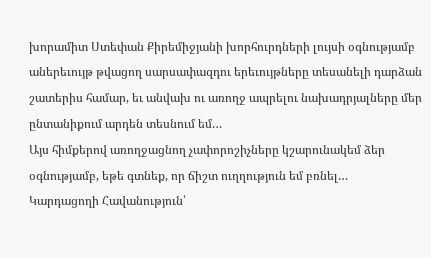խորամիտ Ստեփան Քիրեմիջյանի խորհուրդների լույսի օգնությամբ աներեւույթ թվացող սարսափազդու երեւույթները տեսանելի դարձան շատերիս համար, եւ անվախ ու առողջ ապրելու նախադրյալները մեր ընտանիքում արդեն տեսնում եմ…
Այս հիմքերով առողջացնող չափորոշիչները կշարունակեմ ձեր օգնությամբ, եթե գտնեք, որ ճիշտ ուղղություն եմ բռնել…
Կարդացողի Հավանություն՝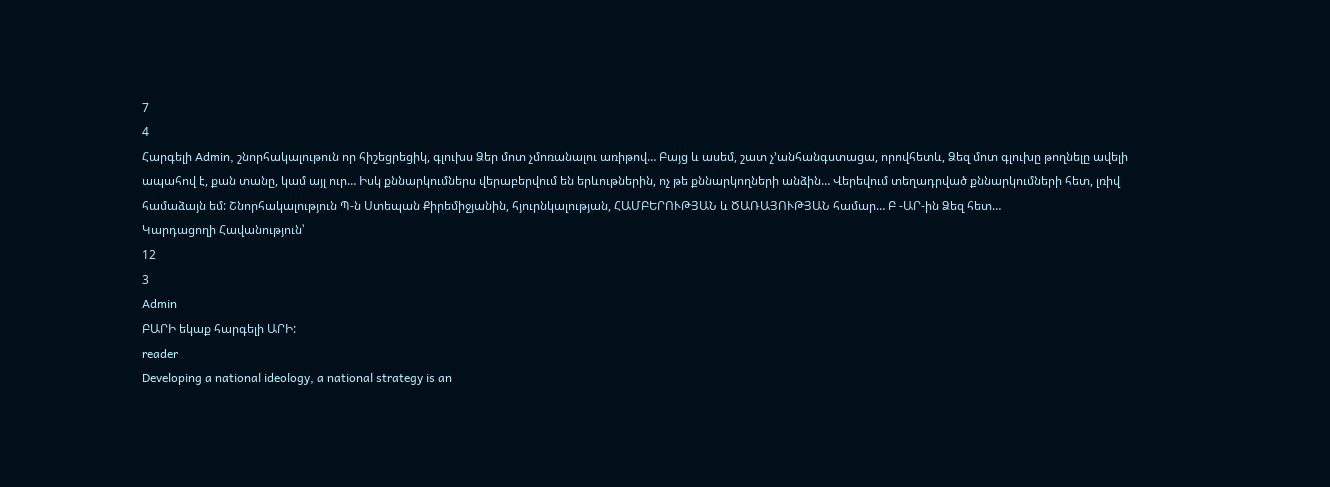7
4
Հարգելի Admin, շնորհակալութուն որ հիշեցրեցիկ, գլուխս Ձեր մոտ չմոռանալու առիթով… Բայց և ասեմ, շատ չ’անհանգստացա, որովհետև, Ձեզ մոտ գլուխը թողնելը ավելի ապահով է, քան տանը, կամ այլ ուր… Իսկ քննարկումներս վերաբերվում են երևութներին, ոչ թե քննարկողների անձին… Վերեվում տեղադրված քննարկումների հետ, լռիվ համաձայն եմ: Շնորհակալություն Պ-ն Ստեպան Քիրեմիջյանին, հյուրնկալության, ՀԱՄԲԵՐՈՒԹՅԱՆ և ԾԱՌԱՅՈՒԹՅԱՆ համար… Բ -ԱՐ-ին Ձեզ հետ…
Կարդացողի Հավանություն՝
12
3
Admin
ԲԱՐԻ եկաք հարգելի ԱՐԻ:
reader
Developing a national ideology, a national strategy is an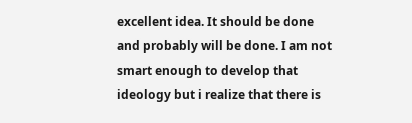excellent idea. It should be done and probably will be done. I am not smart enough to develop that ideology but i realize that there is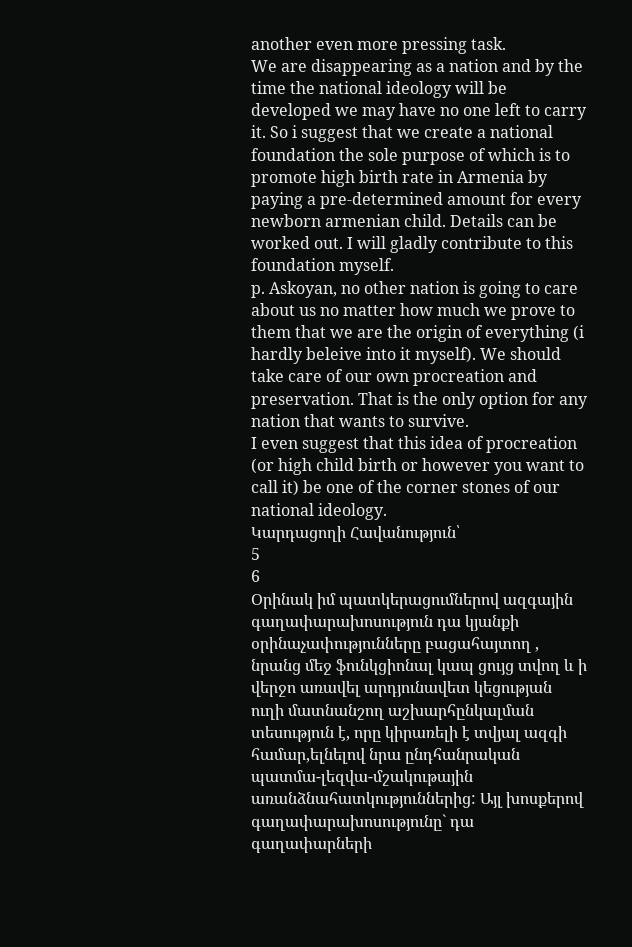another even more pressing task.
We are disappearing as a nation and by the time the national ideology will be developed we may have no one left to carry it. So i suggest that we create a national foundation the sole purpose of which is to promote high birth rate in Armenia by paying a pre-determined amount for every newborn armenian child. Details can be worked out. I will gladly contribute to this foundation myself.
p. Askoyan, no other nation is going to care about us no matter how much we prove to them that we are the origin of everything (i hardly beleive into it myself). We should take care of our own procreation and preservation. That is the only option for any nation that wants to survive.
I even suggest that this idea of procreation (or high child birth or however you want to call it) be one of the corner stones of our national ideology.
Կարդացողի Հավանություն՝
5
6
Օրինակ իմ պատկերացումներով ազգային գաղափարախոսություն դա կյանքի օրինաչափությունները բացահայտող , նրանց մեջ ֆունկցիոնալ կապ ցույց տվող և ի վերջո առավել արդյունավետ կեցության ուղի մատնանշող աշխարհընկալման տեսություն է, որը կիրառելի է տվյալ ազգի համար,ելնելով նրա ընդհանրական պատմա-լեզվա-մշակութային առանձնահատկություններից: Այլ խոսքերով գաղափարախոսությունը` դա գաղափարների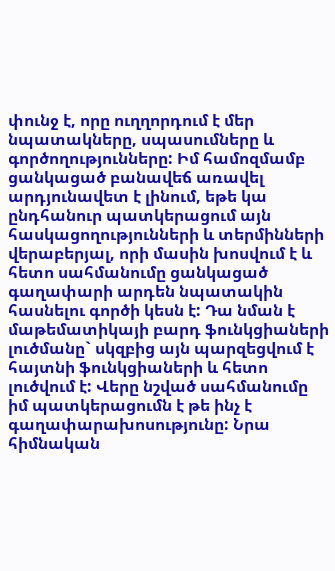փունջ է, որը ուղղորդում է մեր նպատակները, սպասումները և գործողությունները: Իմ համոզմամբ ցանկացած բանավեճ առավել արդյունավետ է լինում, եթե կա ընդհանուր պատկերացում այն հասկացողությունների և տերմինների վերաբերյալ, որի մասին խոսվում է և հետո սահմանումը ցանկացած գաղափարի արդեն նպատակին հասնելու գործի կեսն է: Դա նման է մաթեմատիկայի բարդ ֆունկցիաների լուծմանը` սկզբից այն պարզեցվում է հայտնի ֆունկցիաների և հետո լուծվում է: Վերը նշված սահմանումը իմ պատկերացումն է թե ինչ է գաղափարախոսությունը: Նրա հիմնական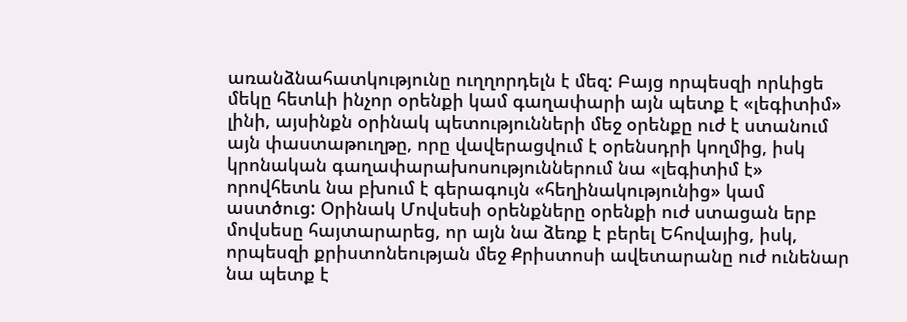առանձնահատկությունը ուղղորդելն է մեզ: Բայց որպեսզի որևիցե մեկը հետևի ինչոր օրենքի կամ գաղափարի այն պետք է «լեգիտիմ» լինի, այսինքն օրինակ պետությունների մեջ օրենքը ուժ է ստանում այն փաստաթուղթը, որը վավերացվում է օրենսդրի կողմից, իսկ կրոնական գաղափարախոսություններում նա «լեգիտիմ է» որովհետև նա բխում է գերագույն «հեղինակությունից» կամ աստծուց: Օրինակ Մովսեսի օրենքները օրենքի ուժ ստացան երբ մովսեսը հայտարարեց, որ այն նա ձեռք է բերել Եհովայից, իսկ, որպեսզի քրիստոնեության մեջ Քրիստոսի ավետարանը ուժ ունենար նա պետք է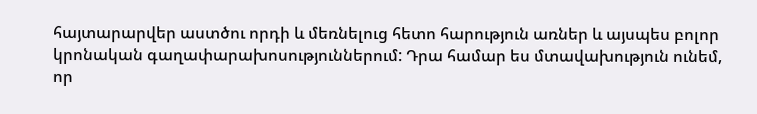հայտարարվեր աստծու որդի և մեռնելուց հետո հարություն առներ և այսպես բոլոր կրոնական գաղափարախոսություններում: Դրա համար ես մտավախություն ունեմ, որ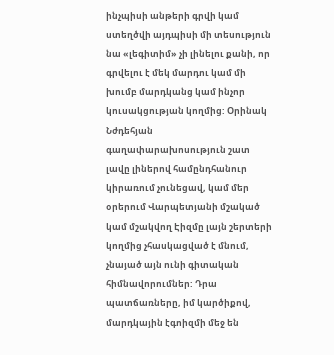ինչպիսի անթերի գրվի կամ ստեղծվի այդպիսի մի տեսություն նա «լեգիտիմ» չի լինելու քանի, որ գրվելու է մեկ մարդու կամ մի խումբ մարդկանց կամ ինչոր կուսակցության կողմից: Օրինակ Նժդեհյան գաղափարախոսություն շատ լավը լիներով համընդհանուր կիրառում չունեցավ, կամ մեր օրերում Վարպետյանի մշակած կամ մշակվող Էիզմը լայն շերտերի կողմից չհասկացված է մնում, չնայած այն ունի գիտական հիմնավորումներ: Դրա պատճառները, իմ կարծիքով, մարդկային էգոիզմի մեջ են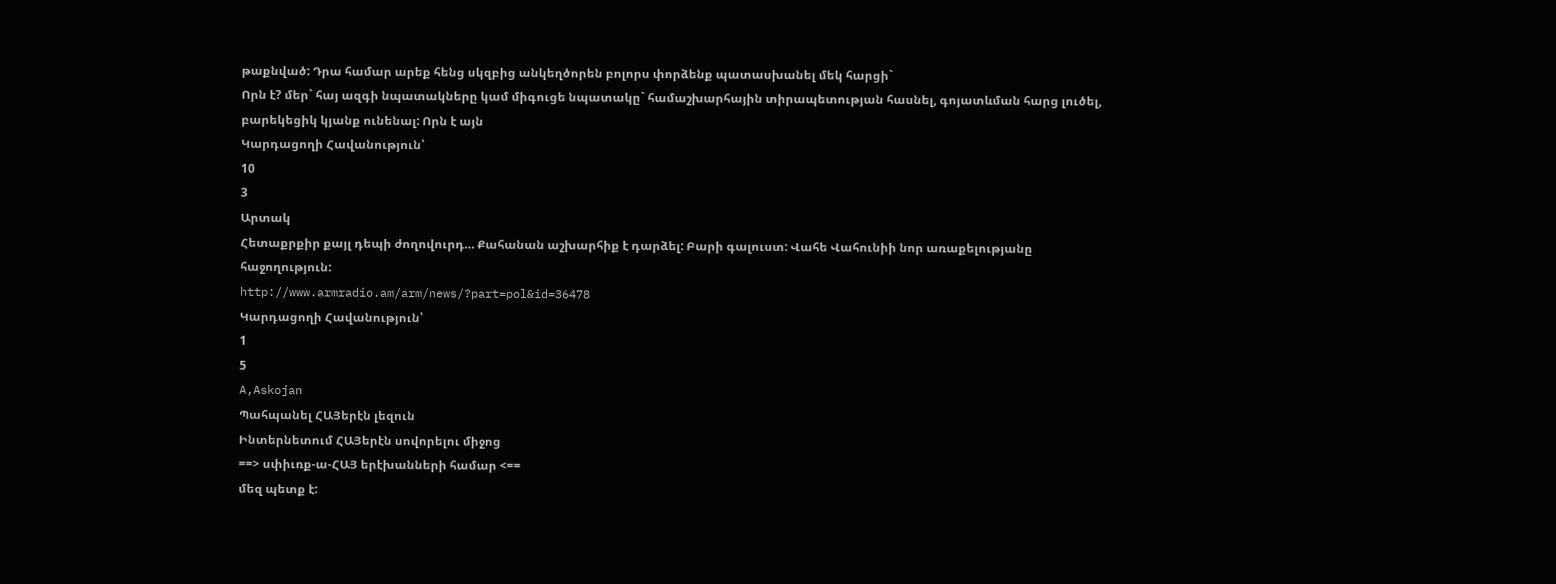թաքնված: Դրա համար արեք հենց սկզբից անկեղծորեն բոլորս փորձենք պատասխանել մեկ հարցի`
Որն է? մեր` հայ ազգի նպատակները կամ միգուցե նպատակը` համաշխարհային տիրապետության հասնել, գոյատևման հարց լուծել, բարեկեցիկ կյանք ունենալ: Որն է այն
Կարդացողի Հավանություն՝
10
3
Արտակ
Հետաքրքիր քայլ դեպի ժողովուրդ… Քահանան աշխարհիք է դարձել: Բարի գալուստ: Վահե Վահունիի նոր առաքելությանը հաջողություն:
http://www.armradio.am/arm/news/?part=pol&id=36478
Կարդացողի Հավանություն՝
1
5
A,Askojan
Պահպանել ՀԱՅերէն լեզուն
Ինտերնետում ՀԱՅերէն սովորելու միջոց
==> սփիւռք-ա-ՀԱՅ երէխանների համար <==
մեզ պետք է: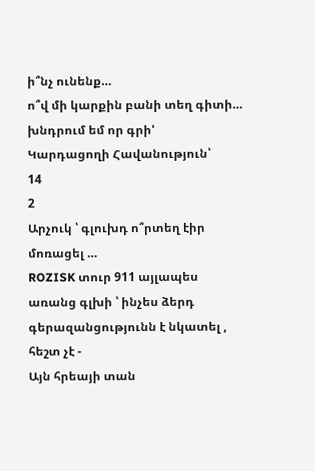ի՞նչ ունենք…
ո՞վ մի կարքին բանի տեղ գիտի…
խնդրում եմ որ գրի'
Կարդացողի Հավանություն՝
14
2
Արչուկ ՝ գլուխդ ո՞րտեղ էիր մոռացել …
ROZISK տուր 911 այլապես առանց գլխի ՝ ինչես ձերդ գերազանցությունն է նկատել , հեշտ չէ -
Այն հրեայի տան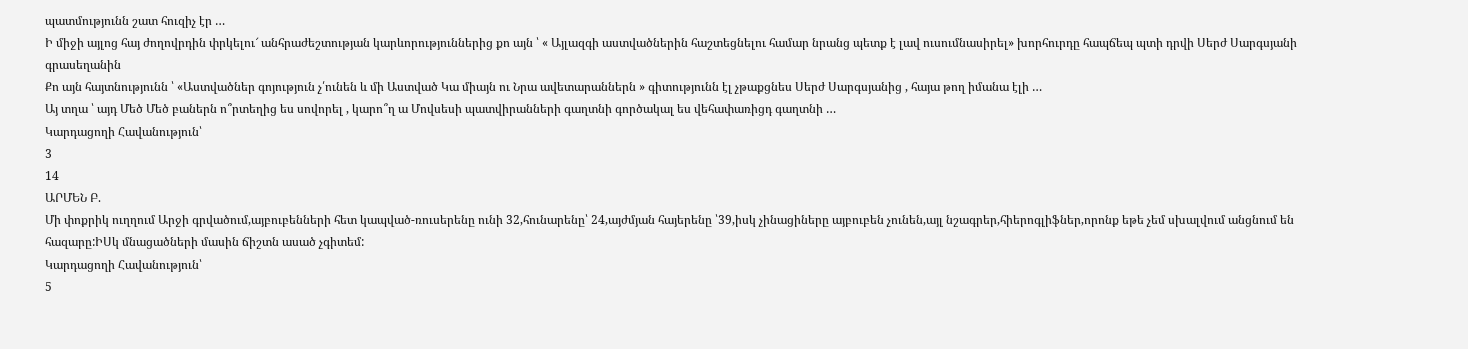պատմությունն շատ հուզիչ էր …
Ի միջի այլոց հայ ժողովրդին փրկելու՜ անհրաժեշտության կարևորություններից քո այն ՝ « Այլազգի աստվածներին հաշտեցնելու համար նրանց պետք է լավ ուսումնասիրել» խորհուրդը հապճեպ պտի դրվի Սերժ Սարգսյանի գրասեղանին
Քո այն հայտնությունն ՝ «Աստվածներ գոյություն չ՛ունեն և մի Աստված Կա միայն ու Նրա ավետարաններն » գիտությունն էլ չթաքցնես Սերժ Սարգսյանից , հայա թող իմանա էլի …
Այ տղա ՝ այդ Մեծ Մեծ բաներն ո՞րտեղից ես սովորել , կարո՞ղ ա Մովսեսի պատվիրանների գաղտնի գործակալ ես վեհափառիցդ գաղտնի …
Կարդացողի Հավանություն՝
3
14
ԱՐՄԵՆ Բ.
Մի փոքրիկ ուղղում Արջի գրվածում,այբուբենների հետ կապված-ռուսերենը ունի 32,հունարենը՝ 24,այժմյան հայերենը ՝39,իսկ չինացիները այբուբեն չունեն,այլ նշագրեր,հիերոգլիֆներ,որոնք եթե չեմ սխալվում անցնում են հազարը:ԻՍկ մնացածների մասին ճիշտն ասած չգիտեմ:
Կարդացողի Հավանություն՝
5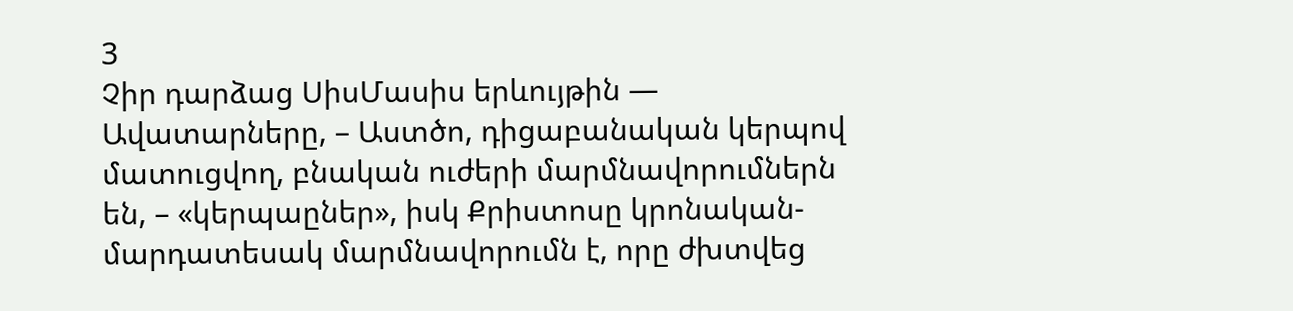3
Չիր դարձաց ՍիսՄասիս երևույթին — Ավատարները, – Աստծո, դիցաբանական կերպով մատուցվող, բնական ուժերի մարմնավորումներն են, – «կերպաըներ», իսկ Քրիստոսը կրոնական-մարդատեսակ մարմնավորումն է, որը ժխտվեց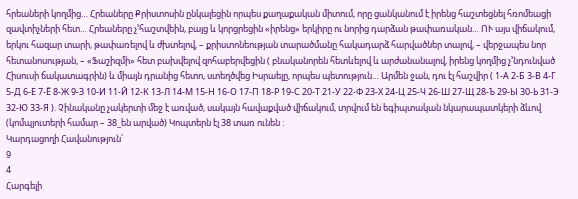հրեաների կողմից… Հրեաները Քրիստոսին ընկալեցին որպես քաղաքական միտում, որը ցանկանում է իրենց հաշտեցնել հռոմեացի զավտիչների հետ… Հրեաները չ’հաշտվեին, բայց և կորցրեցին «իրենց» երկիրը ու նորից դարձան թափառական… ՈՒ այս վիճակում, երկու հազար տարի, թափառելով և ժխտելով, – քրիստոնեության տարածմանը հակադարձ հարվածներ տալով, – վերջապես նոր հետանոսության, – «Ֆաշիզմի» հետ բախվելով զոհաբերվեցին ( բնականորեն հետևելով և արժանանալով, իրենց կողմից չ’նդունված Հիսուսի ճակատագրին) և միայն դրանից հետո, ստեղծվեց Իսրաելը, որպես պետություն… Արմեն ջան, դու էլ հաշվիր ( 1-А 2-Б 3-В 4-Г 5-Д 6-Е 7-Ё 8-Ж 9-З 10-И 11-Й 12-К 13-Л 14-М 15-Н 16-О 17-П 18-Р 19-С 20-Т 21-У 22-Ф 23-Х 24-Ц 25-Ч 26-Ш 27-Щ 28-Ъ 29-Ы 30-Ь 31-Э 32-Ю 33-Я ). Չինականը չակերտի մեջ է առված, սակայն հավաքված վիճակում, տրվում են եգիպտական նկարապատկերի ձևով (կոմպյուտերի համար – 38_են արված) Կոպտերն էլ 38 տառ ունեն :
Կարդացողի Հավանություն՝
9
4
Հարգելի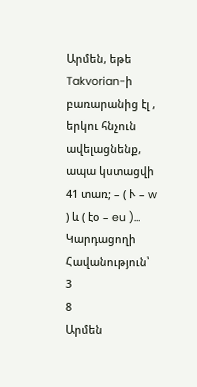Արմեն, եթե Takvorian-ի բառարանից էլ , երկու հնչուն ավելացնենք, ապա կստացվի 41 տառ; – ( Ւ – w ) և ( էօ – eu )…
Կարդացողի Հավանություն՝
3
8
Արմեն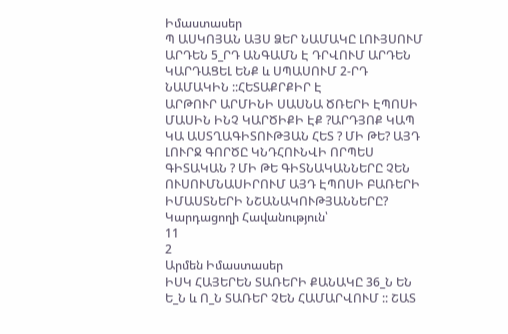Իմաստասեր
Պ ԱՍԿՈՅԱՆ ԱՅՍ ՁԵՐ ՆԱՄԱԿԸ ԼՈՒՅՍՈՒՄ ԱՐԴԵՆ 5_ՐԴ ԱՆԳԱՄՆ Է ԴՐՎՈՒՄ ԱՐԴԵՆ ԿԱՐԴԱՑԵԼ ԵՆՔ և ՍՊԱՍՈՒՄ 2-ՐԴ ՆԱՄԱԿԻՆ ::ՀԵՏԱՔՐՔԻՐ Է
ԱՐԹՈՒՐ ԱՐՄԻՆԻ ՍԱՍՆԱ ԾՌԵՐԻ ԷՊՈՍԻ ՄԱՍԻՆ ԻՆՉ ԿԱՐԾԻՔԻ ԷՔ ?ԱՐԴՅՈՔ ԿԱՊ ԿԱ ԱՍՏՂԱԳԻՏՈՒԹՅԱՆ ՀԵՏ ? ՄԻ ԹԵ? ԱՅԴ ԼՈՒՐՋ ԳՈՐԾԸ ԿՆԴՀՈՒՆՎԻ ՈՐՊԵՍ ԳԻՏԱԿԱՆ ? ՄԻ ԹԵ ԳԻՏՆԱԿԱՆՆԵՐԸ ՉԵՆ ՈՒՍՈՒՄՆԱՍԻՐՈՒՄ ԱՅԴ ԷՊՈՍԻ ԲԱՌԵՐԻ ԻՄԱՍՏՆԵՐԻ ՆՇԱՆԱԿՈՒԹՅԱՆՆԵՐԸ?
Կարդացողի Հավանություն՝
11
2
Արմեն Իմաստասեր
ԻՍԿ ՀԱՅԵՐԵՆ ՏԱՌԵՐԻ ՔԱՆԱԿԸ 36_Ն ԵՆ Ե_Ն և Ո_Ն ՏԱՌԵՐ ՉԵՆ ՀԱՄԱՐՎՈՒՄ :: ՇԱՏ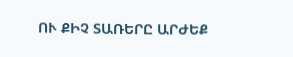ՈՒ ՔԻՉ ՏԱՌԵՐԸ ԱՐԺԵՔ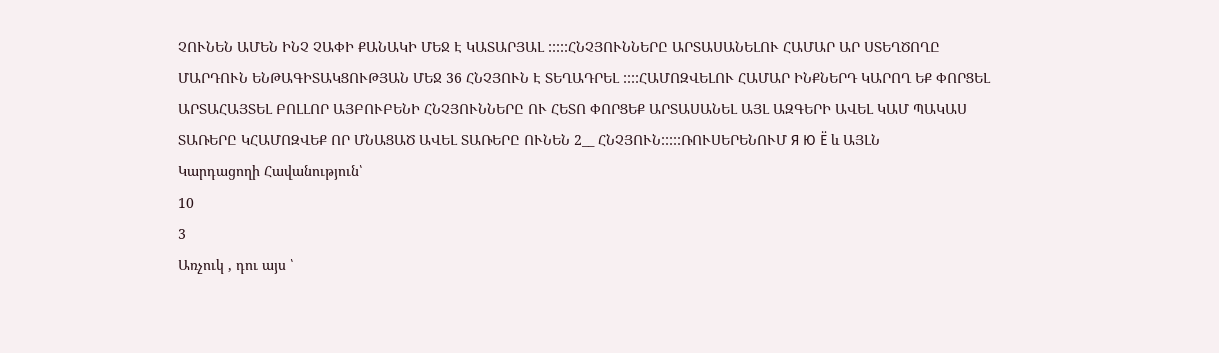ՉՈՒՆԵՆ ԱՄԵՆ ԻՆՉ ՉԱՓԻ ՔԱՆԱԿԻ ՄԵՋ Է ԿԱՏԱՐՅԱԼ :::::ՀՆՉՅՈՒՆՆԵՐԸ ԱՐՏԱՍԱՆԵԼՈՒ ՀԱՄԱՐ ԱՐ ՍՏԵՂԾՈՂԸ ՄԱՐԴՈՒՆ ԵՆԹԱԳԻՏԱԿՑՈՒԹՅԱՆ ՄԵՋ 36 ՀՆՉՅՈՒՆ Է ՏԵՂԱԴՐԵԼ ::::ՀԱՄՈԶՎԵԼՈՒ ՀԱՄԱՐ ԻՆՔՆԵՐԴ ԿԱՐՈՂ ԵՔ ՓՈՐՑԵԼ ԱՐՏԱՀԱՅՏԵԼ ԲՈԼԼՈՐ ԱՅԲՈՒԲԵՆԻ ՀՆՉՅՈՒՆՆԵՐԸ ՈՒ ՀԵՏՈ ՓՈՐՑԵՔ ԱՐՏԱՍԱՆԵԼ ԱՅԼ ԱԶԳԵՐԻ ԱՎԵԼ ԿԱՄ ՊԱԿԱՍ ՏԱՌԵՐԸ ԿՀԱՄՈԶՎԵՔ ՈՐ ՄՆԱՑԱԾ ԱՎԵԼ ՏԱՌԵՐԸ ՈՒՆԵՆ 2__ ՀՆՉՅՈՒՆ:::::ՌՈՒՍԵՐԵՆՈՒՄ Я Ю Ё և ԱՅԼՆ
Կարդացողի Հավանություն՝
10
3
Առչուկ , դու այս ՝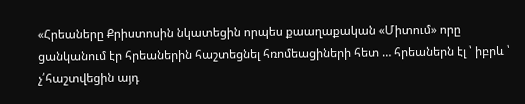«Հրեաները Քրիստոսին նկատեցին որպես քաաղաքական «Միտում» որը ցանկանում էր հրեաներին հաշտեցնել հռոմեացիների հետ … հրեաներն էլ ՝ իբրև ՝ չ՛հաշտվեցին այդ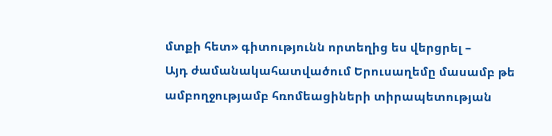մտքի հետ» գիտությունն որտեղից ես վերցրել –
Այդ ժամանակահատվածում Երուսաղեմը մասամբ թե ամբողջությամբ հռոմեացիների տիրապետության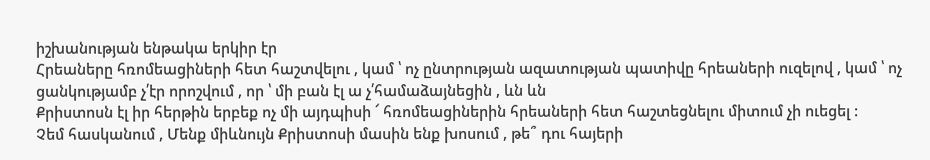իշխանության ենթակա երկիր էր
Հրեաները հռոմեացիների հետ հաշտվելու , կամ ՝ ոչ ընտրության ազատության պատիվը հրեաների ուզելով , կամ ՝ ոչ ցանկությամբ չ՛էր որոշվում , որ ՝ մի բան էլ ա չ՛համաձայնեցին , ևն ևն
Քրիստոսն էլ իր հերթին երբեք ոչ մի այդպիսի ՜ հռոմեացիներին հրեաների հետ հաշտեցնելու միտում չի ուեցել :
Չեմ հասկանում , Մենք միևնույն Քրիստոսի մասին ենք խոսում , թե՞ դու հայերի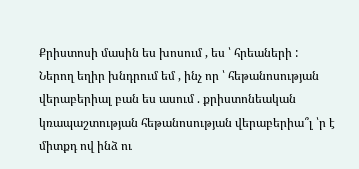Քրիստոսի մասին ես խոսում , ես ՝ հրեաների :
Ներող եղիր խնդրում եմ , ինչ որ ՝ հեթանոսության վերաբերիալ բան ես ասում . քրիստոնեական կռապաշտության հեթանոսության վերաբերիա՞լ ՝ր է միտքդ ով ինձ ու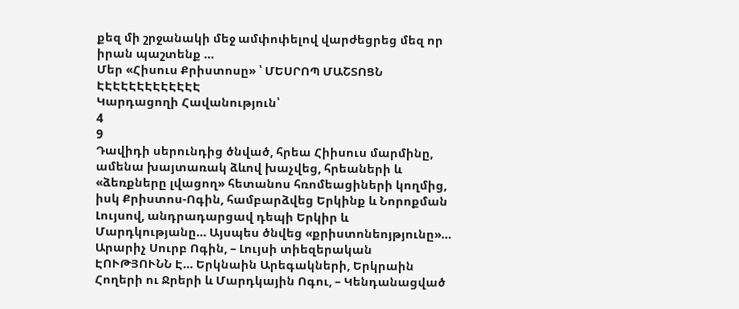քեզ մի շրջանակի մեջ ամփոփելով վարժեցրեց մեզ որ իրան պաշտենք …
Մեր «Հիսուս Քրիստոսը» ՝ ՄԵՍՐՈՊ ՄԱՇՏՈՑՆ ԷԷԷԷԷԷԷԷԷԷԷԷԷ
Կարդացողի Հավանություն՝
4
9
Դավիդի սերունդից ծնված, հրեա Հիիսուս մարմինը, ամենա խայտառակ ձևով խաչվեց, հրեաների և «ձեռքները լվացող» հետանոս հռոմեացիների կողմից, իսկ Քրիստոս-Ոգին, համբարձվեց Երկինք և Նորոքման Լույսով, անդրադարցավ դեպի Երկիր և Մարդկությանը… Այսպես ծնվեց «քրիստոնեոյթյունը»… Արարիչ Սուրբ Ոգին, – Լույսի տիեզերական ԷՈՒԹՅՈՒՆՆ Է… Երկնաին Արեգակների, Երկրաին Հողերի ու Ջրերի և Մարդկային Ոգու, – Կենդանացված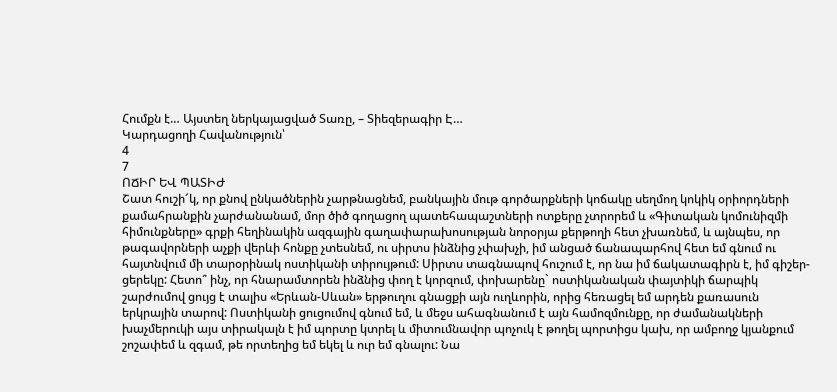Հումքն է… Այստեղ ներկայացված Տառը, – Տիեզերագիր Է…
Կարդացողի Հավանություն՝
4
7
ՈՃԻՐ ԵՎ ՊԱՏԻԺ
Շատ հուշի՜կ, որ քնով ընկածներին չարթնացնեմ, բանկային մութ գործարքների կոճակը սեղմող կոկիկ օրիորդների քամահրանքին չարժանանամ, մոր ծիծ գողացող պատեհապաշտների ոտքերը չտրորեմ և «Գիտական կոմունիզմի հիմունքները» գրքի հեղինակին ազգային գաղափարախոսության նորօրյա քերթողի հետ չխառնեմ, և այնպես, որ թագավորների աչքի վերևի հոնքը չտեսնեմ, ու սիրտս ինձնից չփախչի, իմ անցած ճանապարհով հետ եմ գնում ու հայտնվում մի տարօրինակ ոստիկանի տիրույթում: Սիրտս տագնապով հուշում է, որ նա իմ ճակատագիրն է, իմ գիշեր-ցերեկը: Հետո՞ ինչ, որ հնարամտորեն ինձնից փող է կորզում, փոխարենը` ոստիկանական փայտիկի ճարպիկ շարժումով ցույց է տալիս «Երևան-Սևան» երթուղու գնացքի այն ուղևորին, որից հեռացել եմ արդեն քառասուն երկրային տարով: Ոստիկանի ցուցումով գնում եմ, և մեջս ահագնանում է այն համոզմունքը, որ ժամանակների խաչմերուկի այս տիրակալն է իմ պորտը կտրել և միտումնավոր պոչուկ է թողել պորտիցս կախ, որ ամբողջ կյանքում շոշափեմ և զգամ, թե որտեղից եմ եկել և ուր եմ գնալու: Նա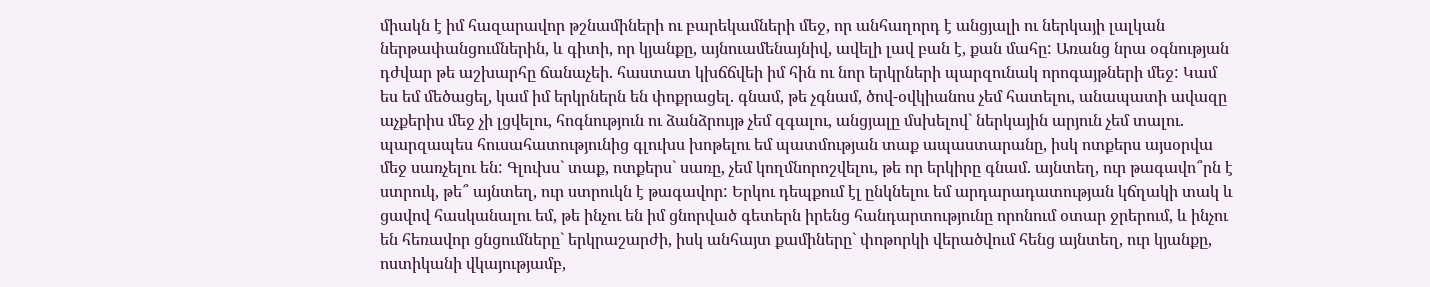միակն է իմ հազարավոր թշնամիների ու բարեկամների մեջ, որ անհաղորդ է անցյալի ու ներկայի լալկան ներթափանցումներին, և գիտի, որ կյանքը, այնուամենայնիվ, ավելի լավ բան է, քան մահը: Առանց նրա օգնության դժվար թե աշխարհը ճանաչեի. հաստատ կխճճվեի իմ հին ու նոր երկրների պարզունակ որոգայթների մեջ: Կամ ես եմ մեծացել, կամ իմ երկրներն են փոքրացել. գնամ, թե չգնամ, ծով-օվկիանոս չեմ հատելու, անապատի ավազը աչքերիս մեջ չի լցվելու, հոգնություն ու ձանձրույթ չեմ զգալու, անցյալը մսխելով` ներկային արյուն չեմ տալու. պարզապես հուսահատությունից գլուխս խոթելու եմ պատմության տաք ապաստարանը, իսկ ոտքերս այսօրվա մեջ սառչելու են: Գլուխս` տաք, ոտքերս` սառը, չեմ կողմնորոշվելու, թե որ երկիրը գնամ. այնտեղ, ուր թագավո՞րն է ստրուկ, թե՞ այնտեղ, ուր ստրուկն է թագավոր: Երկու դեպքում էլ ընկնելու եմ արդարադատության կճղակի տակ և ցավով հասկանալու եմ, թե ինչու են իմ ցնորված գետերն իրենց հանդարտությունը որոնում օտար ջրերում, և ինչու են հեռավոր ցնցումները` երկրաշարժի, իսկ անհայտ քամիները` փոթորկի վերածվում հենց այնտեղ, ուր կյանքը, ոստիկանի վկայությամբ,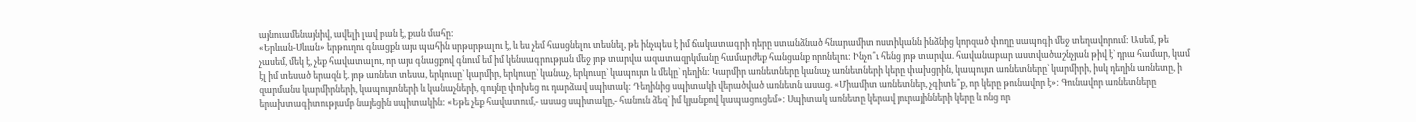այնուամենայնիվ, ավելի լավ բան է, քան մահը:
«Երևան-Սևան» երթուղու գնացքն այս պահին սրթսրթալու է, և ես չեմ հասցնելու տեսնել, թե ինչպես է իմ ճակատագրի դերը ստանձնած հնարամիտ ոստիկանն ինձնից կորզած փողը սապոգի մեջ տեղավորում: Ասեմ, թե չասեմ, մեկ է, չեք հավատալու, որ այս գնացքով գնում եմ իմ կենսագրության մեջ յոթ տարվա ազատազրկմանը համարժեք հանցանք որոնելու: Ինչո՞ւ հենց յոթ տարվա. հավանաբար աստվածաշնչյան թիվ է` դրա համար, կամ էլ իմ տեսած երազն է. յոթ առնետ տեսա, երկուսը` կարմիր, երկուսը` կանաչ, երկուսը` կապույտ և մեկը` դեղին: Կարմիր առնետները կանաչ առնետների կերը փախցրին, կապույտ առնետները` կարմիրի, իսկ դեղին առնետը, ի զարմանս կարմիրների, կապույտների և կանաչների, գույնը փոխեց ու դարձավ սպիտակ: Դեղինից սպիտակի վերածված առնետն ասաց. «Միամիտ առնետներ, չգիտե՞ք, որ կերը թունավոր է»: Գունավոր առնետները երախտագիտությամբ նայեցին սպիտակին: «Եթե չեք հավատում,- ասաց սպիտակը,- հանուն ձեզ` իմ կյանքով կապացուցեմ»: Սպիտակ առնետը կերավ յուրայինների կերը և ոնց որ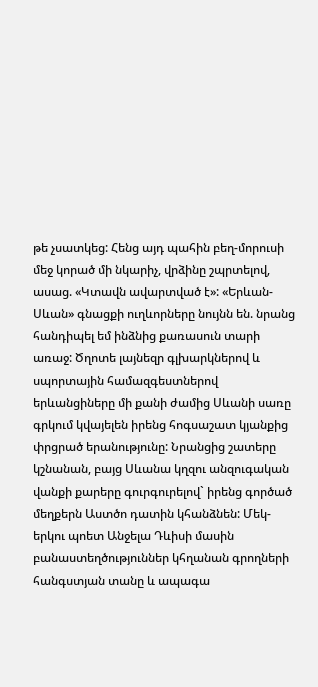թե չսատկեց: Հենց այդ պահին բեղ-մորուսի մեջ կորած մի նկարիչ, վրձինը շպրտելով, ասաց. «Կտավն ավարտված է»: «Երևան-Սևան» գնացքի ուղևորները նույնն են. նրանց հանդիպել եմ ինձնից քառասուն տարի առաջ: Ծղոտե լայնեզր գլխարկներով և սպորտային համազգեստներով երևանցիները մի քանի ժամից Սևանի սառը գրկում կվայելեն իրենց հոգսաշատ կյանքից փրցրած երանությունը: Նրանցից շատերը կշնանան, բայց Սևանա կղզու անզուգական վանքի քարերը գուրգուրելով` իրենց գործած մեղքերն Աստծո դատին կհանձնեն: Մեկ-երկու պոետ Անջելա Դևիսի մասին բանաստեղծություններ կհղանան գրողների հանգստյան տանը և ապագա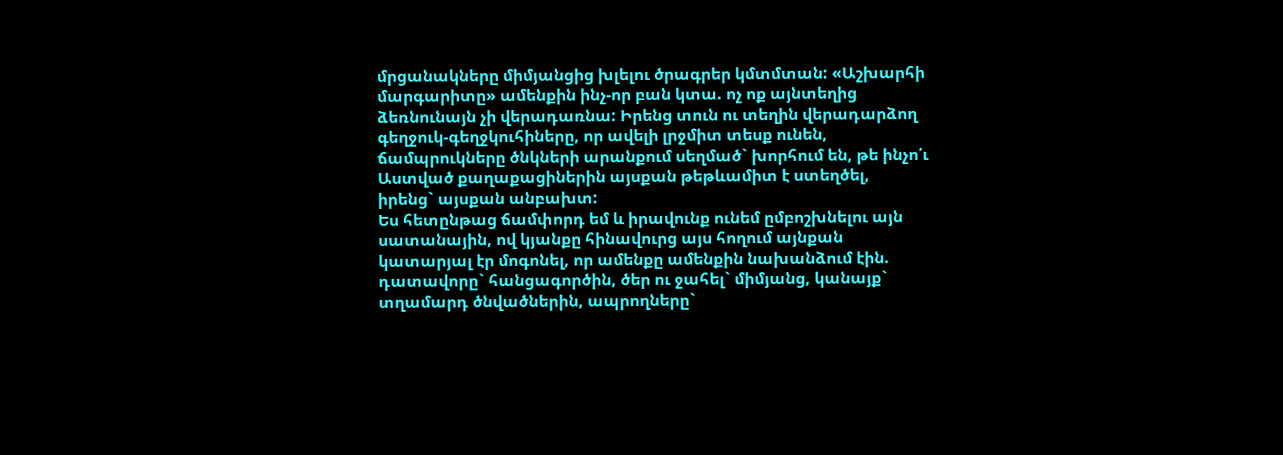մրցանակները միմյանցից խլելու ծրագրեր կմտմտան: «Աշխարհի մարգարիտը» ամենքին ինչ-որ բան կտա. ոչ ոք այնտեղից ձեռնունայն չի վերադառնա: Իրենց տուն ու տեղին վերադարձող գեղջուկ-գեղջկուհիները, որ ավելի լրջմիտ տեսք ունեն, ճամպրուկները ծնկների արանքում սեղմած` խորհում են, թե ինչո՛ւ Աստված քաղաքացիներին այսքան թեթևամիտ է ստեղծել, իրենց` այսքան անբախտ:
Ես հետընթաց ճամփորդ եմ և իրավունք ունեմ ըմբոշխնելու այն սատանային, ով կյանքը հինավուրց այս հողում այնքան կատարյալ էր մոգոնել, որ ամենքը ամենքին նախանձում էին. դատավորը` հանցագործին, ծեր ու ջահել` միմյանց, կանայք` տղամարդ ծնվածներին, ապրողները`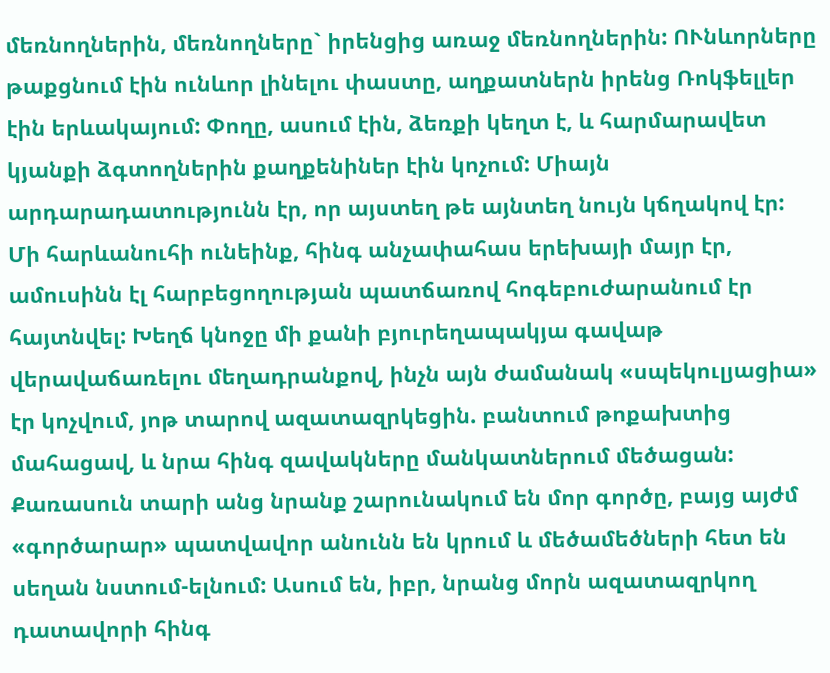մեռնողներին, մեռնողները` իրենցից առաջ մեռնողներին: ՈՒնևորները թաքցնում էին ունևոր լինելու փաստը, աղքատներն իրենց Ռոկֆելլեր էին երևակայում: Փողը, ասում էին, ձեռքի կեղտ է, և հարմարավետ կյանքի ձգտողներին քաղքենիներ էին կոչում: Միայն արդարադատությունն էր, որ այստեղ թե այնտեղ նույն կճղակով էր:
Մի հարևանուհի ունեինք, հինգ անչափահաս երեխայի մայր էր, ամուսինն էլ հարբեցողության պատճառով հոգեբուժարանում էր հայտնվել: Խեղճ կնոջը մի քանի բյուրեղապակյա գավաթ վերավաճառելու մեղադրանքով, ինչն այն ժամանակ «սպեկուլյացիա» էր կոչվում, յոթ տարով ազատազրկեցին. բանտում թոքախտից մահացավ, և նրա հինգ զավակները մանկատներում մեծացան: Քառասուն տարի անց նրանք շարունակում են մոր գործը, բայց այժմ «գործարար» պատվավոր անունն են կրում և մեծամեծների հետ են սեղան նստում-ելնում: Ասում են, իբր, նրանց մորն ազատազրկող դատավորի հինգ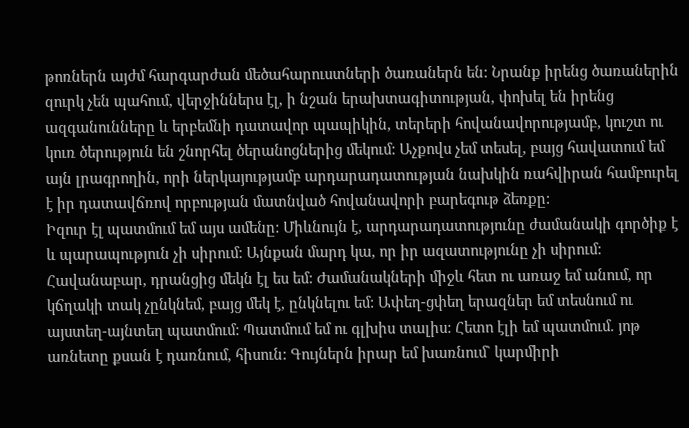թոռներն այժմ հարգարժան մեծահարուստների ծառաներն են: Նրանք իրենց ծառաներին զուրկ չեն պահում, վերջիններս էլ, ի նշան երախտագիտության, փոխել են իրենց ազգանունները և երբեմնի դատավոր պապիկին, տերերի հովանավորությամբ, կուշտ ու կուռ ծերություն են շնորհել ծերանոցներից մեկում: Աչքովս չեմ տեսել, բայց հավատում եմ այն լրագրողին, որի ներկայությամբ արդարադատության նախկին ռահվիրան համբուրել է իր դատավճռով որբության մատնված հովանավորի բարեգութ ձեռքը:
Իզուր էլ պատմում եմ այս ամենը: Միևնույն է, արդարադատությունը ժամանակի գործիք է և պարապություն չի սիրում: Այնքան մարդ կա, որ իր ազատությունը չի սիրում: Հավանաբար, դրանցից մեկն էլ ես եմ: Ժամանակների միջև հետ ու առաջ եմ անում, որ կճղակի տակ չընկնեմ, բայց մեկ է, ընկնելու եմ: Ափեղ-ցփեղ երազներ եմ տեսնում ու այստեղ-այնտեղ պատմում: Պատմում եմ ու գլխիս տալիս: Հետո էլի եմ պատմում. յոթ առնետը քսան է դառնում, հիսուն: Գույներն իրար եմ խառնում` կարմիրի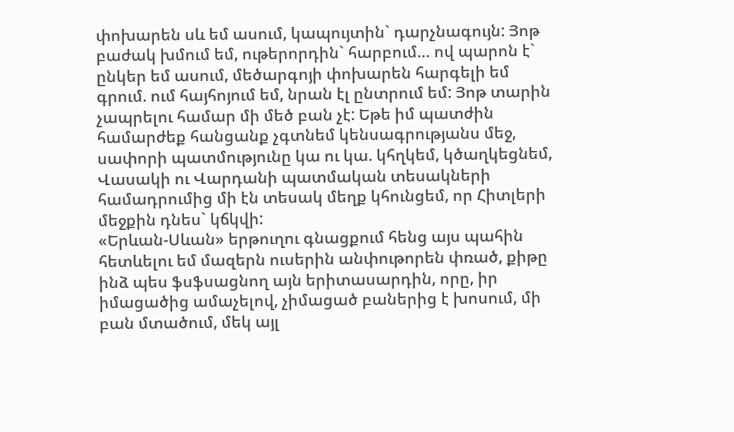փոխարեն սև եմ ասում, կապույտին` դարչնագույն: Յոթ բաժակ խմում եմ, ութերորդին` հարբում… ով պարոն է` ընկեր եմ ասում, մեծարգոյի փոխարեն հարգելի եմ գրում. ում հայհոյում եմ, նրան էլ ընտրում եմ: Յոթ տարին չապրելու համար մի մեծ բան չէ: Եթե իմ պատժին համարժեք հանցանք չգտնեմ կենսագրությանս մեջ, սափորի պատմությունը կա ու կա. կհղկեմ, կծաղկեցնեմ, Վասակի ու Վարդանի պատմական տեսակների համադրումից մի էն տեսակ մեղք կհունցեմ, որ Հիտլերի մեջքին դնես` կճկվի:
«Երևան-Սևան» երթուղու գնացքում հենց այս պահին հետևելու եմ մազերն ուսերին անփութորեն փռած, քիթը ինձ պես ֆսֆսացնող այն երիտասարդին, որը, իր իմացածից ամաչելով, չիմացած բաներից է խոսում, մի բան մտածում, մեկ այլ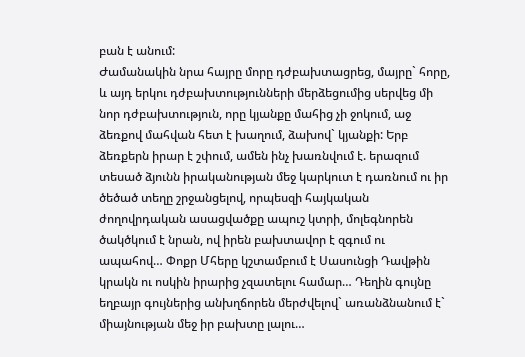բան է անում:
Ժամանակին նրա հայրը մորը դժբախտացրեց, մայրը` հորը, և այդ երկու դժբախտությունների մերձեցումից սերվեց մի նոր դժբախտություն, որը կյանքը մահից չի ջոկում, աջ ձեռքով մահվան հետ է խաղում, ձախով` կյանքի: Երբ ձեռքերն իրար է շփում, ամեն ինչ խառնվում է. երազում տեսած ձյունն իրականության մեջ կարկուտ է դառնում ու իր ծեծած տեղը շրջանցելով, որպեսզի հայկական ժողովրդական ասացվածքը ապուշ կտրի, մոլեգնորեն ծակծկում է նրան, ով իրեն բախտավոր է զգում ու ապահով… Փոքր Մհերը կշտամբում է Սասունցի Դավթին կրակն ու ոսկին իրարից չզատելու համար… Դեղին գույնը եղբայր գույներից անխղճորեն մերժվելով` առանձնանում է` միայնության մեջ իր բախտը լալու…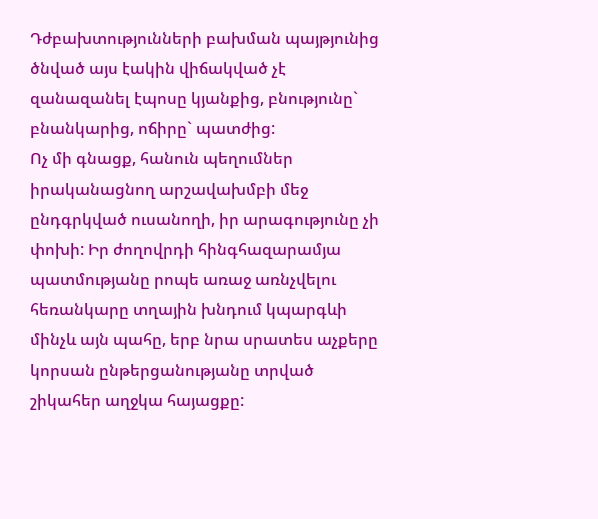Դժբախտությունների բախման պայթյունից ծնված այս էակին վիճակված չէ զանազանել էպոսը կյանքից, բնությունը` բնանկարից, ոճիրը` պատժից:
Ոչ մի գնացք, հանուն պեղումներ իրականացնող արշավախմբի մեջ ընդգրկված ուսանողի, իր արագությունը չի փոխի: Իր ժողովրդի հինգհազարամյա պատմությանը րոպե առաջ առնչվելու հեռանկարը տղային խնդում կպարգևի մինչև այն պահը, երբ նրա սրատես աչքերը կորսան ընթերցանությանը տրված շիկահեր աղջկա հայացքը: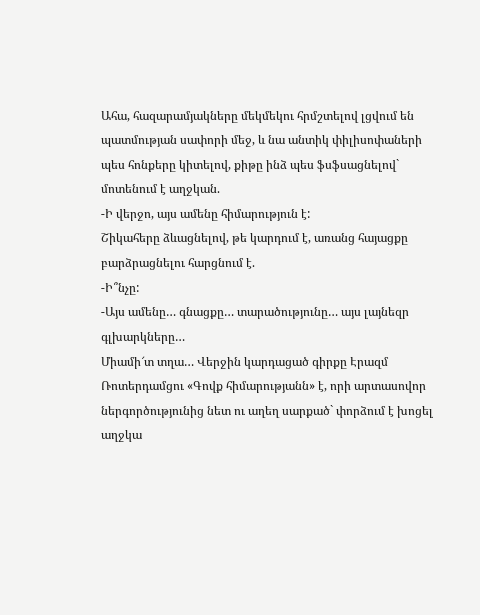Ահա, հազարամյակները մեկմեկու հրմշտելով լցվում են պատմության սափորի մեջ, և նա անտիկ փիլիսոփաների պես հոնքերը կիտելով, քիթը ինձ պես ֆսֆսացնելով` մոտենում է աղջկան.
-Ի վերջո, այս ամենը հիմարություն է:
Շիկահերը ձևացնելով, թե կարդում է, առանց հայացքը բարձրացնելու հարցնում է.
-Ի՞նչը:
-Այս ամենը… գնացքը… տարածությունը… այս լայնեզր գլխարկները…
Միամի՜տ տղա… Վերջին կարդացած գիրքը Էրազմ Ռոտերդամցու «Գովք հիմարությանն» է, որի արտասովոր ներգործությունից նետ ու աղեղ սարքած` փորձում է խոցել աղջկա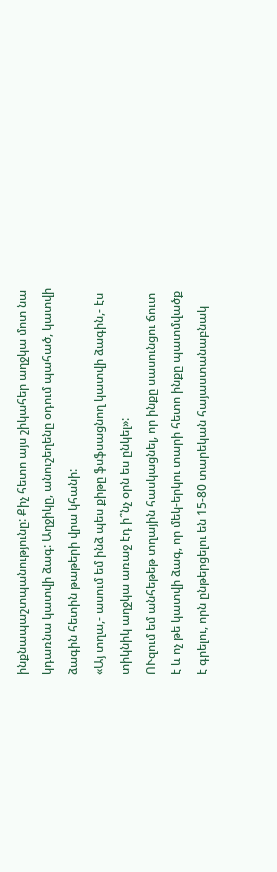ինքնապաշտպանությունը: Քիչ հետո այս շիկահեր աղջկա մոտ նա կդառնա կատվի ձագ: Աղջիկը, անուշեղենը օդում պահած, կատվի ձագին հետին թաթերի վրա կհանի:
«Այ տղա,- ասում եմ ինձ պես քիթը ֆսֆսացնող կատվի ձագին,- էս տիկնիկ աղջկա առաջ էդ ի՞նչ օրն ես ընկել»:
ՈՒզում եմ անհեթեթ տղային հասկացնել, որ ինքը սասունցու ճուտ է և ոչ թե կատվի ձագ, որ մեկ-երկու տարի հետո ինքը պատմվածք է գրելու, որն ընթերցելու են 15-80 տարեկան հայաստանաբնակ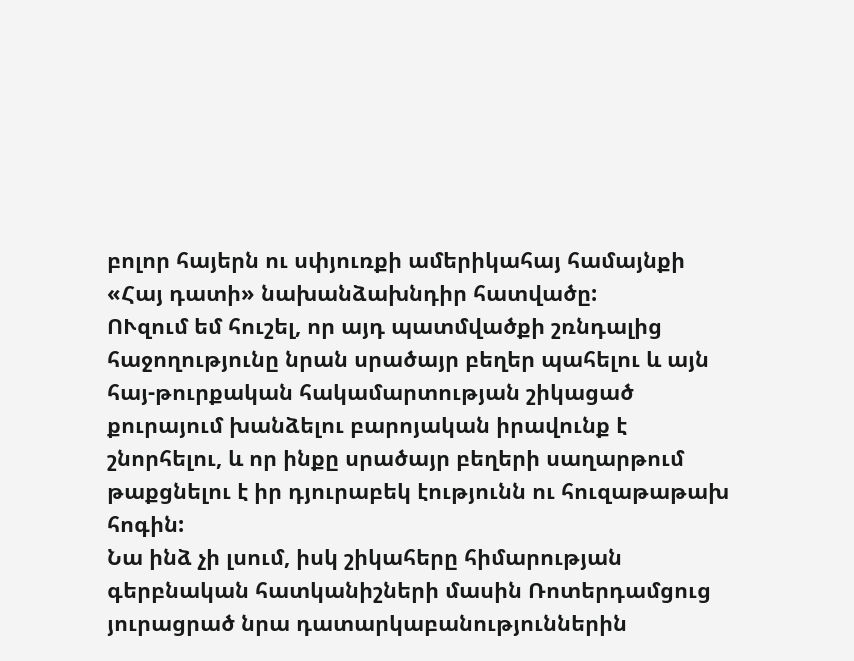բոլոր հայերն ու սփյուռքի ամերիկահայ համայնքի «Հայ դատի» նախանձախնդիր հատվածը:
ՈՒզում եմ հուշել, որ այդ պատմվածքի շռնդալից հաջողությունը նրան սրածայր բեղեր պահելու և այն հայ-թուրքական հակամարտության շիկացած քուրայում խանձելու բարոյական իրավունք է շնորհելու, և որ ինքը սրածայր բեղերի սաղարթում թաքցնելու է իր դյուրաբեկ էությունն ու հուզաթաթախ հոգին:
Նա ինձ չի լսում, իսկ շիկահերը հիմարության գերբնական հատկանիշների մասին Ռոտերդամցուց յուրացրած նրա դատարկաբանություններին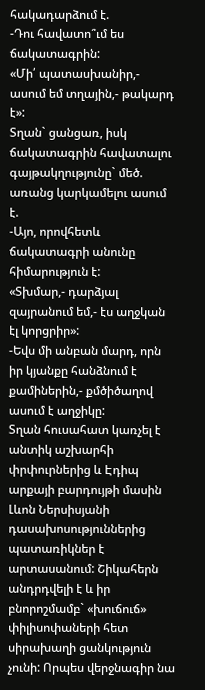հակադարձում է.
-Դու հավատո՞ւմ ես ճակատագրին:
«Մի՛ պատասխանիր,- ասում եմ տղային,- թակարդ է»:
Տղան` ցանցառ, իսկ ճակատագրին հավատալու գայթակղությունը` մեծ. առանց կարկամելու ասում է.
-Այո, որովհետև ճակատագրի անունը հիմարություն է:
«Տխմար,- դարձյալ զայրանում եմ,- էս աղջկան էլ կորցրիր»:
-Եվս մի անբան մարդ, որն իր կյանքը հանձնում է քամիներին,- քմծիծաղով ասում է աղջիկը:
Տղան հուսահատ կառչել է անտիկ աշխարհի փրփուրներից և Էդիպ արքայի բարդույթի մասին Լևոն Ներսիսյանի դասախոսություններից պատառիկներ է արտասանում: Շիկահերն անդրդվելի է և իր բնորոշմամբ` «խուճուճ» փիլիսոփաների հետ սիրախաղի ցանկություն չունի: Որպես վերջնագիր նա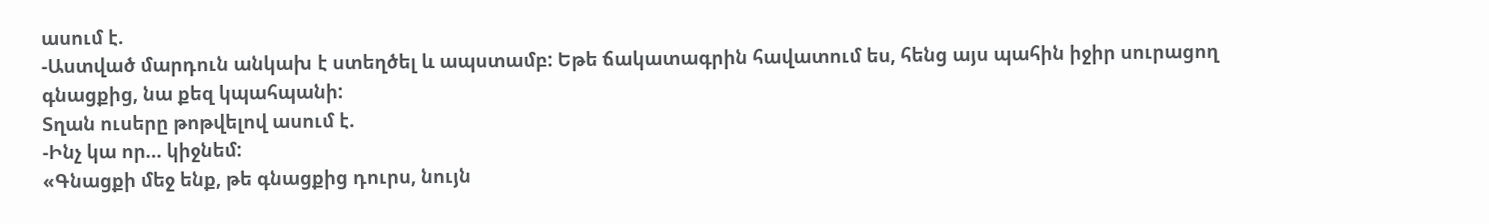ասում է.
-Աստված մարդուն անկախ է ստեղծել և ապստամբ: Եթե ճակատագրին հավատում ես, հենց այս պահին իջիր սուրացող գնացքից, նա քեզ կպահպանի:
Տղան ուսերը թոթվելով ասում է.
-Ինչ կա որ… կիջնեմ:
«Գնացքի մեջ ենք, թե գնացքից դուրս, նույն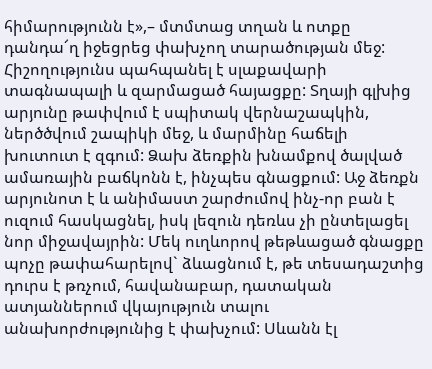հիմարությունն է»,– մտմտաց տղան և ոտքը դանդա՜ղ իջեցրեց փախչող տարածության մեջ:
Հիշողությունս պահպանել է սլաքավարի տագնապալի և զարմացած հայացքը: Տղայի գլխից արյունը թափվում է սպիտակ վերնաշապկին, ներծծվում շապիկի մեջ, և մարմինը հաճելի խուտուտ է զգում: Ձախ ձեռքին խնամքով ծալված ամառային բաճկոնն է, ինչպես գնացքում: Աջ ձեռքն արյունոտ է և անիմաստ շարժումով ինչ-որ բան է ուզում հասկացնել, իսկ լեզուն դեռևս չի ընտելացել նոր միջավայրին: Մեկ ուղևորով թեթևացած գնացքը պոչը թափահարելով` ձևացնում է, թե տեսադաշտից դուրս է թռչում, հավանաբար, դատական ատյաններում վկայություն տալու անախորժությունից է փախչում: Սևանն էլ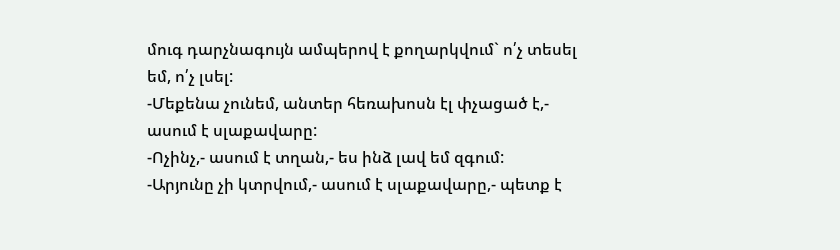մուգ դարչնագույն ամպերով է քողարկվում` ո՛չ տեսել եմ, ո՛չ լսել:
-Մեքենա չունեմ, անտեր հեռախոսն էլ փչացած է,- ասում է սլաքավարը:
-Ոչինչ,- ասում է տղան,- ես ինձ լավ եմ զգում:
-Արյունը չի կտրվում,- ասում է սլաքավարը,- պետք է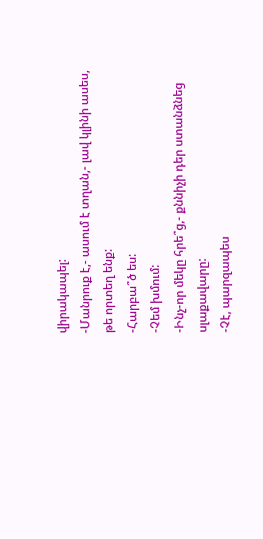վիրակապել:
-Մանրուք է,- ասում է տղան,- լավ կլինի ասես, թե որտեղ ենք:
-Հարբա՞ծ ես:
-Չեմ խմում:
-Ինչ-որ մեկը հրե՞ց,- քննիչի դեր ստանձնեց սլաքավարը:
-Չէ, պարզապես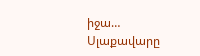իջա…
Սլաքավարը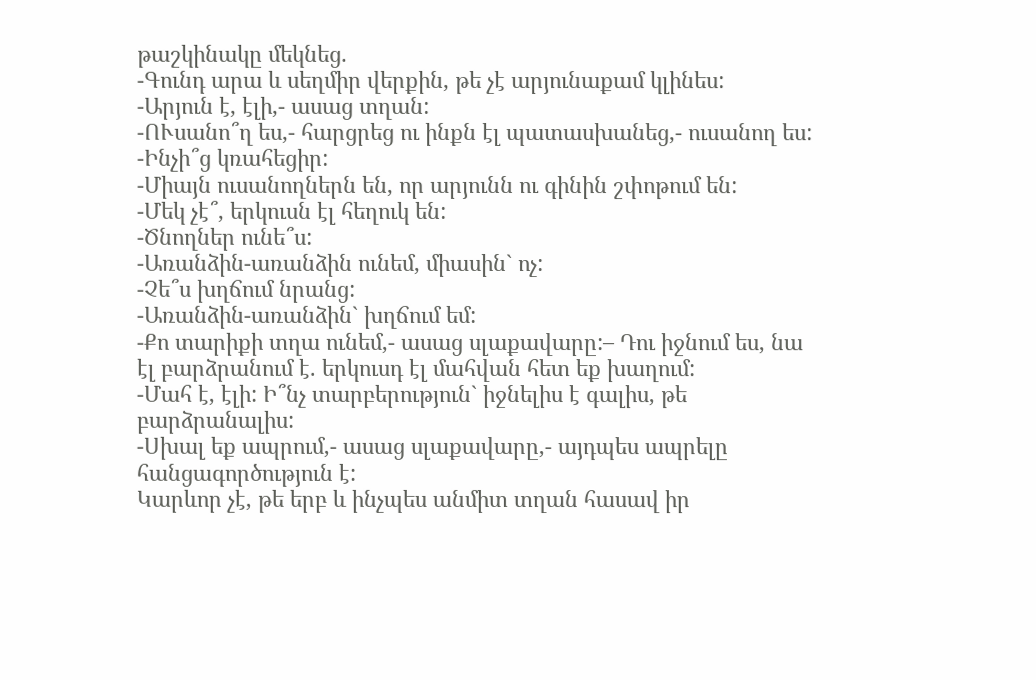թաշկինակը մեկնեց.
-Գունդ արա և սեղմիր վերքին, թե չէ արյունաքամ կլինես:
-Արյուն է, էլի,- ասաց տղան:
-ՈՒսանո՞ղ ես,- հարցրեց ու ինքն էլ պատասխանեց,- ուսանող ես:
-Ինչի՞ց կռահեցիր:
-Միայն ուսանողներն են, որ արյունն ու գինին շփոթում են:
-Մեկ չէ՞, երկուսն էլ հեղուկ են:
-Ծնողներ ունե՞ս:
-Առանձին-առանձին ունեմ, միասին` ոչ:
-Չե՞ս խղճում նրանց:
-Առանձին-առանձին` խղճում եմ:
-Քո տարիքի տղա ունեմ,- ասաց սլաքավարը:– Դու իջնում ես, նա էլ բարձրանում է. երկուսդ էլ մահվան հետ եք խաղում:
-Մահ է, էլի: Ի՞նչ տարբերություն` իջնելիս է գալիս, թե բարձրանալիս:
-Սխալ եք ապրում,- ասաց սլաքավարը,- այդպես ապրելը հանցագործություն է:
Կարևոր չէ, թե երբ և ինչպես անմիտ տղան հասավ իր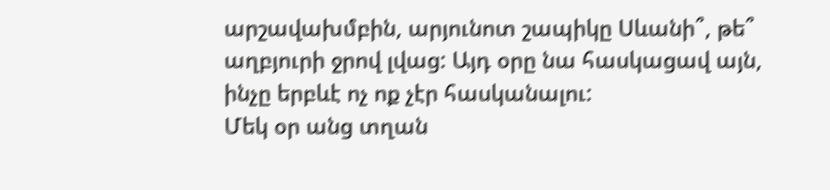արշավախմբին, արյունոտ շապիկը Սևանի՞, թե՞ աղբյուրի ջրով լվաց: Այդ օրը նա հասկացավ այն, ինչը երբևէ ոչ ոք չէր հասկանալու:
Մեկ օր անց տղան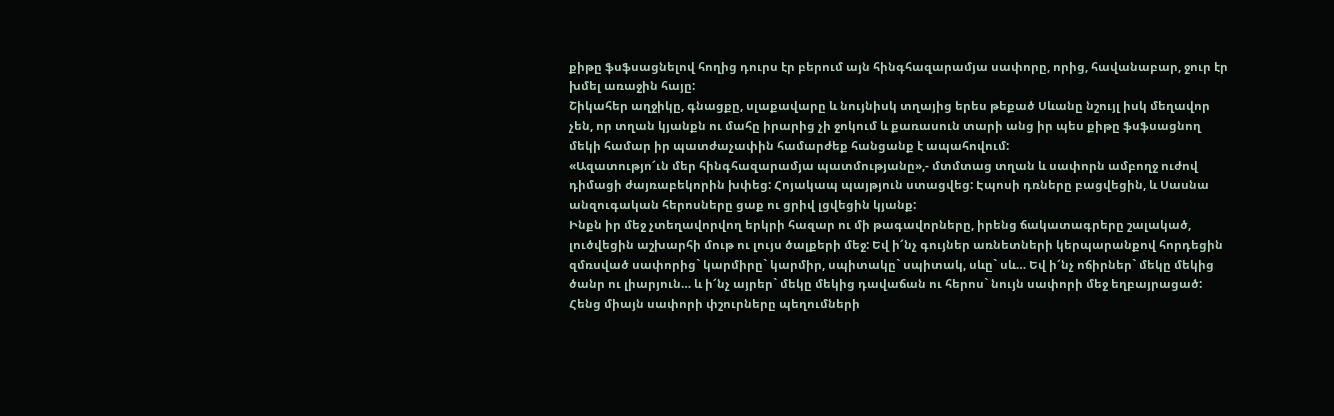քիթը ֆսֆսացնելով հողից դուրս էր բերում այն հինգհազարամյա սափորը, որից, հավանաբար, ջուր էր խմել առաջին հայը:
Շիկահեր աղջիկը, գնացքը, սլաքավարը և նույնիսկ տղայից երես թեքած Սևանը նշույլ իսկ մեղավոր չեն, որ տղան կյանքն ու մահը իրարից չի ջոկում և քառասուն տարի անց իր պես քիթը ֆսֆսացնող մեկի համար իր պատժաչափին համարժեք հանցանք է ապահովում:
«Ազատությո՜ւն մեր հինգհազարամյա պատմությանը»,- մտմտաց տղան և սափորն ամբողջ ուժով դիմացի ժայռաբեկորին խփեց: Հոյակապ պայթյուն ստացվեց: Էպոսի դռները բացվեցին, և Սասնա անզուգական հերոսները ցաք ու ցրիվ լցվեցին կյանք:
Ինքն իր մեջ չտեղավորվող երկրի հազար ու մի թագավորները, իրենց ճակատագրերը շալակած, լուծվեցին աշխարհի մութ ու լույս ծալքերի մեջ: Եվ ի՜նչ գույներ առնետների կերպարանքով հորդեցին զմռսված սափորից` կարմիրը` կարմիր, սպիտակը` սպիտակ, սևը` սև… Եվ ի՜նչ ոճիրներ` մեկը մեկից ծանր ու լիարյուն… և ի՜նչ այրեր` մեկը մեկից դավաճան ու հերոս` նույն սափորի մեջ եղբայրացած:
Հենց միայն սափորի փշուրները պեղումների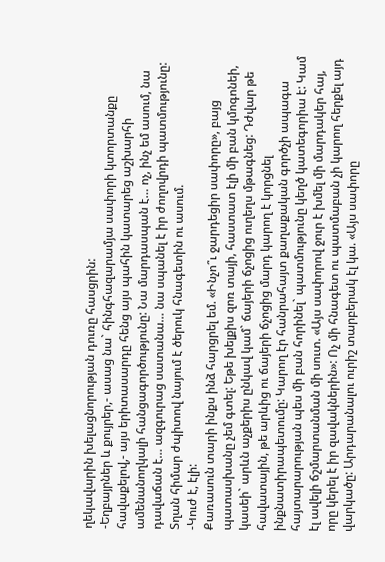ղեկավարին խելացնորության դուռը հասցրին:
-Եղբայրներ և քույրեր,- ասաց նա` հինգհազարամյա սափորի կտորտանքը հավաքելով,- այս երիտասարդը հենց այս պահին կատարեց աշխարհի ամենանողկալի հանցագործությունը: Նա մարդասպան է… ոչ, ինչ եմ ասում, նա դավաճան է… ազգուրաց սատանա… նա սպանել է իր ժողովրդի պատմությունը:
Տղան հիմար ժպիտով նայում է ծերուկ հնագետին ու ասում.
-Կուժ է, էլի:
Քառասուն տարի ինքս ինձ հարցրել եմ. «Ինչո՞ւ ջարդեցիր սափորը», բայց պատասխանը չեմ գտել: Եթե խելքիս զոռ տայի, հաստատ էլի մի բան կմոգոնեի, կասեի` արևն աչքերիս ընկավ կամ` ճայերի ճչոցից ուղեղս մթագնեց: Դժվար թե հավատային, թե արևից ու ճայերի ճչոցից մարդ կարող է կորցնել ինքնատիրապետումը: Կարող էր հանրահայտ քաղաքական գործչի ապագա հայտարարության պես մի բան հորինել` պատմությունը կեղծ կատեգորիա է: Կամ էլ ավելի ճշմարտանման մի սուտ. «Այս սափորով ջուր է խմել մի մարդակեր հայ, որը կերել է իր զավակներին»: Ոչ մի հնագետ ու պատմաբան չի կարող հերքել այդ վարկածը: Արդարանալու ուրիշ տարբերակ էլ կա. «Այս սափորը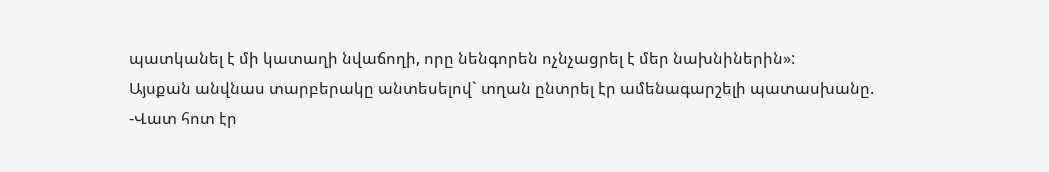պատկանել է մի կատաղի նվաճողի, որը նենգորեն ոչնչացրել է մեր նախնիներին»:
Այսքան անվնաս տարբերակը անտեսելով` տղան ընտրել էր ամենագարշելի պատասխանը.
-Վատ հոտ էր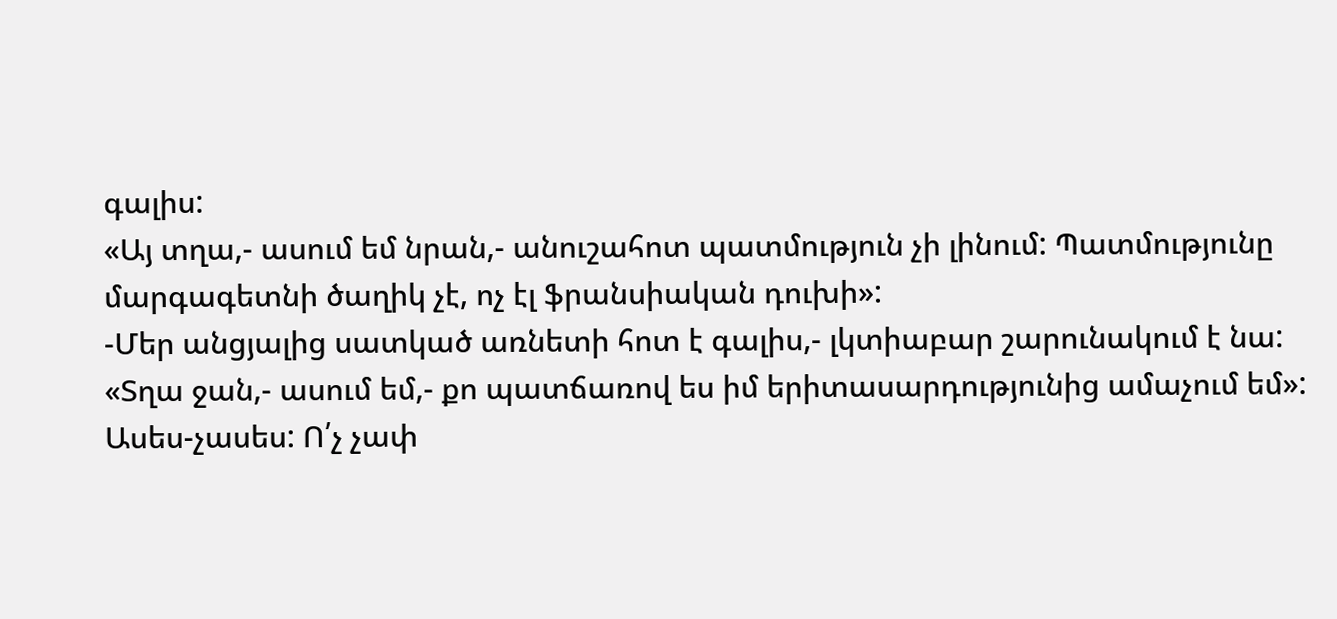գալիս:
«Այ տղա,- ասում եմ նրան,- անուշահոտ պատմություն չի լինում: Պատմությունը մարգագետնի ծաղիկ չէ, ոչ էլ ֆրանսիական դուխի»:
-Մեր անցյալից սատկած առնետի հոտ է գալիս,- լկտիաբար շարունակում է նա:
«Տղա ջան,- ասում եմ,- քո պատճառով ես իմ երիտասարդությունից ամաչում եմ»:
Ասես-չասես: Ո՛չ չափ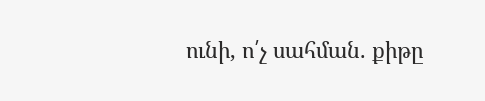ունի, ո՛չ սահման. քիթը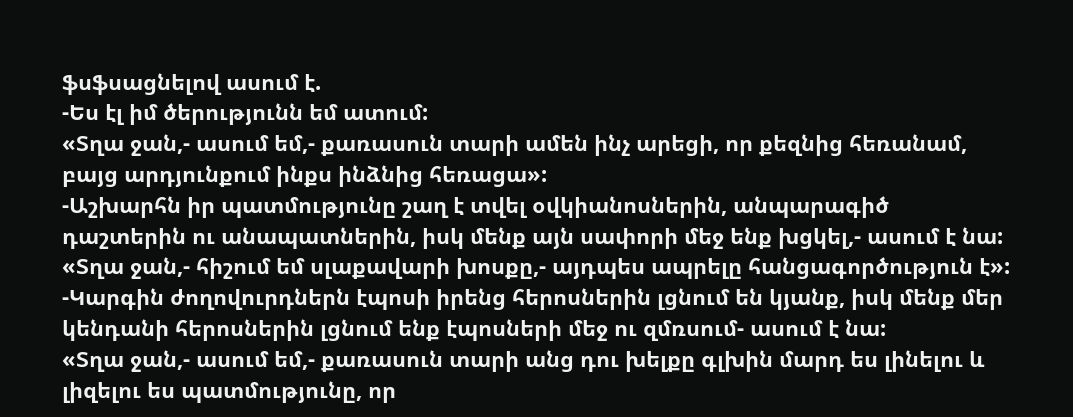ֆսֆսացնելով ասում է.
-Ես էլ իմ ծերությունն եմ ատում:
«Տղա ջան,- ասում եմ,- քառասուն տարի ամեն ինչ արեցի, որ քեզնից հեռանամ, բայց արդյունքում ինքս ինձնից հեռացա»:
-Աշխարհն իր պատմությունը շաղ է տվել օվկիանոսներին, անպարագիծ դաշտերին ու անապատներին, իսկ մենք այն սափորի մեջ ենք խցկել,- ասում է նա:
«Տղա ջան,- հիշում եմ սլաքավարի խոսքը,- այդպես ապրելը հանցագործություն է»:
-Կարգին ժողովուրդներն էպոսի իրենց հերոսներին լցնում են կյանք, իսկ մենք մեր կենդանի հերոսներին լցնում ենք էպոսների մեջ ու զմռսում- ասում է նա:
«Տղա ջան,- ասում եմ,- քառասուն տարի անց դու խելքը գլխին մարդ ես լինելու և լիզելու ես պատմությունը, որ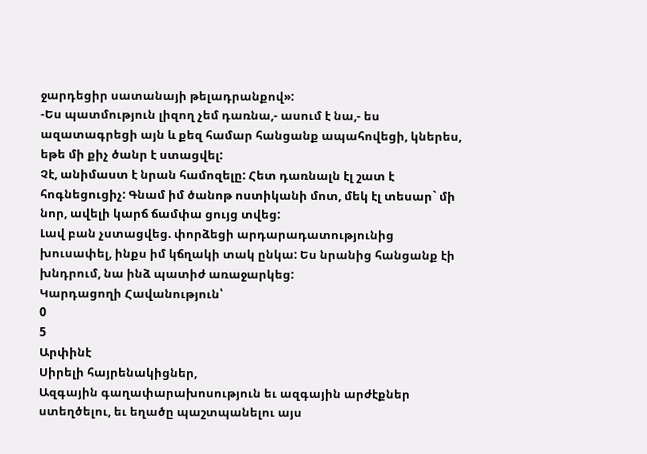ջարդեցիր սատանայի թելադրանքով»:
-Ես պատմություն լիզող չեմ դառնա,- ասում է նա,- ես ազատագրեցի այն և քեզ համար հանցանք ապահովեցի, կներես, եթե մի քիչ ծանր է ստացվել:
Չէ, անիմաստ է նրան համոզելը: Հետ դառնալն էլ շատ է հոգնեցուցիչ: Գնամ իմ ծանոթ ոստիկանի մոտ, մեկ էլ տեսար` մի նոր, ավելի կարճ ճամփա ցույց տվեց:
Լավ բան չստացվեց. փորձեցի արդարադատությունից խուսափել, ինքս իմ կճղակի տակ ընկա: Ես նրանից հանցանք էի խնդրում, նա ինձ պատիժ առաջարկեց:
Կարդացողի Հավանություն՝
0
5
Արփինէ
Սիրելի հայրենակիցներ,
Ազգային գաղափարախոսություն եւ ազգային արժէքներ ստեղծելու, եւ եղածը պաշտպանելու այս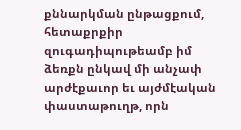քննարկման ընթացքում, հետաքրքիր զուգադիպութեամբ իմ ձեռքն ընկավ մի անչափ արժէքաւոր եւ այժմէական փաստաթուղթ, որն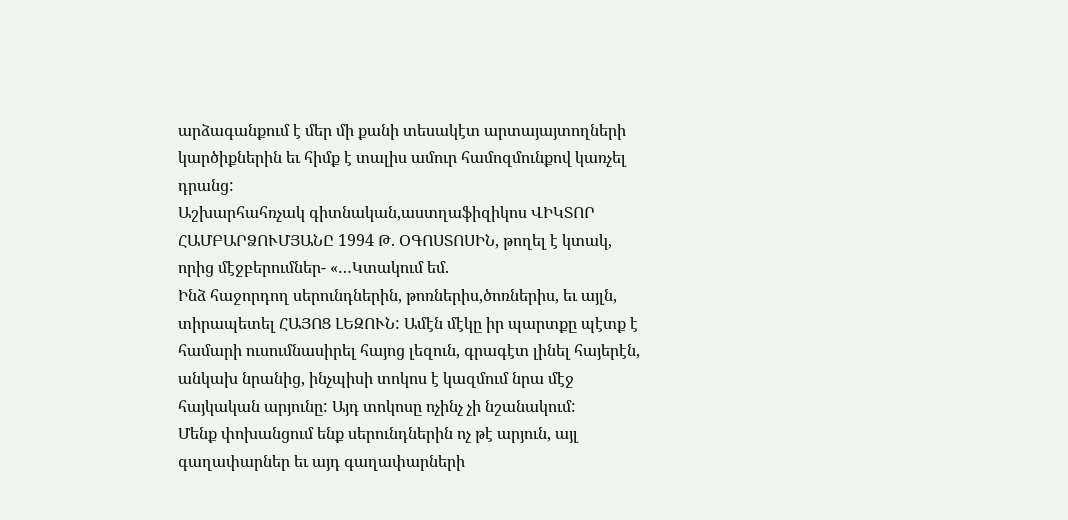արձագանքում է մեր մի քանի տեսակէտ արտայայտողների կարծիքներին եւ հիմք է տալիս ամուր համոզմունքով կառչել դրանց:
Աշխարհահռչակ գիտնական,աստղաֆիզիկոս ՎԻԿՏՈՐ ՀԱՄԲԱՐՁՈՒՄՅԱՆԸ 1994 Թ. ՕԳՈՍՏՈՍԻՆ, թողել է կտակ, որից մէջբերումներ- «…Կտակում եմ.
Ինձ հաջորդող սերունդներին, թոռներիս,ծոռներիս, եւ այլն, տիրապետել ՀԱՅՈՑ ԼԵԶՈՒՆ: Ամէն մէկը իր պարտքը պէտք է համարի ուսումնասիրել հայոց լեզուն, գրագէտ լինել հայերէն, անկախ նրանից, ինչպիսի տոկոս է կազմում նրա մէջ հայկական արյունը: Այդ տոկոսը ոչինչ չի նշանակում:
Մենք փոխանցում ենք սերունդներին ոչ թէ արյուն, այլ գաղափարներ եւ այդ գաղափարների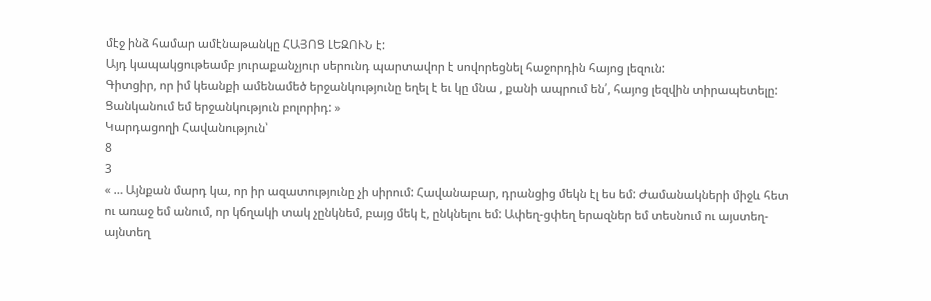մէջ ինձ համար ամէնաթանկը ՀԱՅՈՑ ԼԵԶՈՒՆ է:
Այդ կապակցութեամբ յուրաքանչյուր սերունդ պարտավոր է սովորեցնել հաջորդին հայոց լեզուն:
Գիտցիր, որ իմ կեանքի ամենամեծ երջանկությունը եղել է եւ կը մնա , քանի ապրում են՛, հայոց լեզվին տիրապետելը:
Ցանկանում եմ երջանկություն բոլորիդ: »
Կարդացողի Հավանություն՝
8
3
« … Այնքան մարդ կա, որ իր ազատությունը չի սիրում: Հավանաբար, դրանցից մեկն էլ ես եմ: Ժամանակների միջև հետ ու առաջ եմ անում, որ կճղակի տակ չընկնեմ, բայց մեկ է, ընկնելու եմ: Ափեղ-ցփեղ երազներ եմ տեսնում ու այստեղ-այնտեղ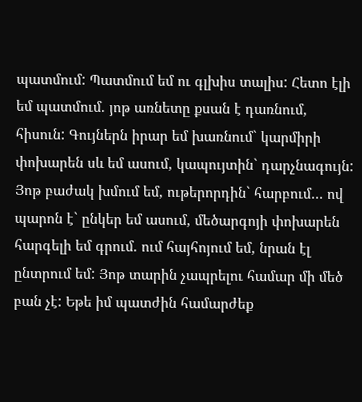պատմում: Պատմում եմ ու գլխիս տալիս: Հետո էլի եմ պատմում. յոթ առնետը քսան է դառնում, հիսուն: Գույներն իրար եմ խառնում` կարմիրի փոխարեն սև եմ ասում, կապույտին` դարչնագույն: Յոթ բաժակ խմում եմ, ութերորդին` հարբում… ով պարոն է` ընկեր եմ ասում, մեծարգոյի փոխարեն հարգելի եմ գրում. ում հայհոյում եմ, նրան էլ ընտրում եմ: Յոթ տարին չապրելու համար մի մեծ բան չէ: Եթե իմ պատժին համարժեք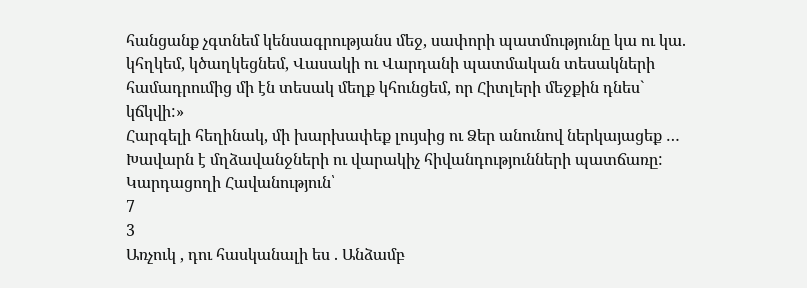հանցանք չգտնեմ կենսագրությանս մեջ, սափորի պատմությունը կա ու կա. կհղկեմ, կծաղկեցնեմ, Վասակի ու Վարդանի պատմական տեսակների համադրումից մի էն տեսակ մեղք կհունցեմ, որ Հիտլերի մեջքին դնես` կճկվի:»
Հարգելի հեղինակ, մի խարխափեք լույսից ու Ձեր անունով ներկայացեք …
Խավարն է մղձավանջների ու վարակիչ հիվանդությունների պատճառը:
Կարդացողի Հավանություն՝
7
3
Առչուկ , դու հասկանալի ես . Անձամբ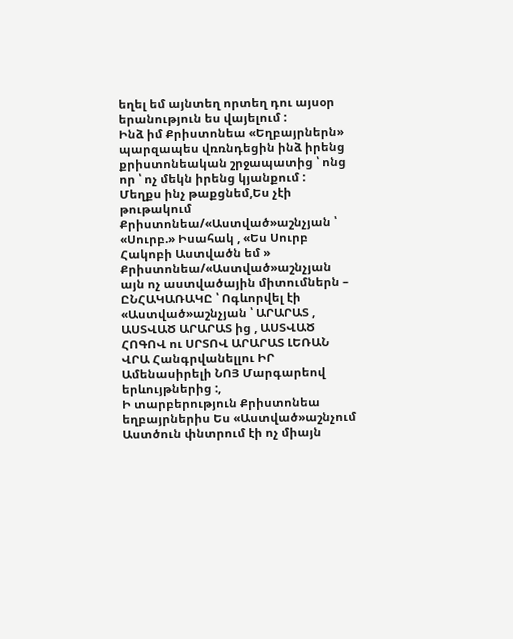եղել եմ այնտեղ որտեղ դու այսօր երանություն ես վայելում :
Ինձ իմ Քրիստոնեա «Եղբայրներն» պարզապես վռռնդեցին ինձ իրենց քրիստոնեական շրջապատից ՝ ոնց որ ՝ ոչ մեկն իրենց կյանքում :
Մեղքս ինչ թաքցնեմ,Ես չէի թութակում Քրիստոնեա/«Աստված»աշնչյան ՝ «Սուրբ.» Իսահակ , «Ես Սուրբ Հակոբի Աստվածն եմ » Քրիստոնեա/«Աստված»աշնչյան այն ոչ աստվածային միտումներն – ԸՆՀԱԿԱՌԱԿԸ ՝ Ոգևորվել էի «Աստված»աշնչյան ՝ ԱՐԱՐԱՏ , ԱՍՏՎԱԾ ԱՐԱՐԱՏ ից , ԱՍՏՎԱԾ ՀՈԳՈՎ ու ՍՐՏՈՎ ԱՐԱՐԱՏ ԼԵՌԱՆ ՎՐԱ Հանգրվանելլու ԻՐ Ամենասիրելի ՆՈՅ Մարգարեով երևույթներից :,
Ի տարբերություն Քրիստոնեա եղբայրներիս Ես «Աստված»աշնչում Աստծուն փնտրում էի ոչ միայն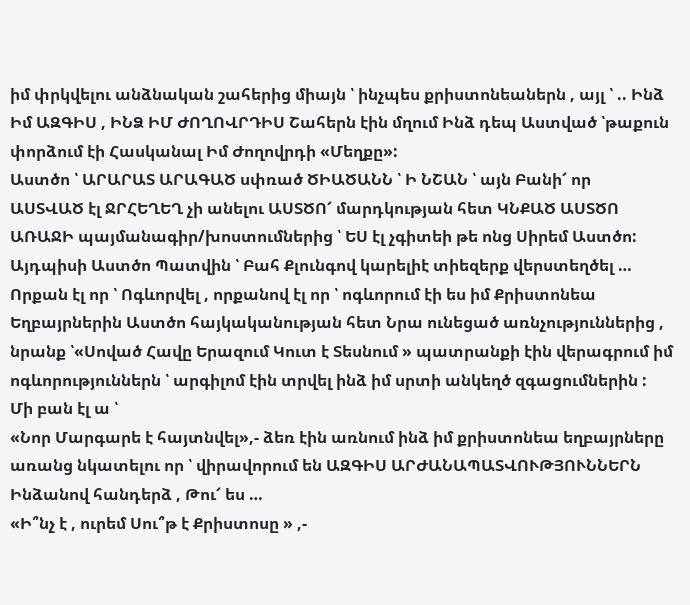իմ փրկվելու անձնական շահերից միայն ՝ ինչպես քրիստոնեաներն , այլ ՝ .. Ինձ Իմ ԱԶԳԻՍ , ԻՆՁ ԻՄ ԺՈՂՈՎՐԴԻՍ Շահերն էին մղում Ինձ դեպ Աստված ՝թաքուն փորձում էի Հասկանալ Իմ Ժողովրդի «Մեղքը»:
Աստծո ՝ ԱՐԱՐԱՏ ԱՐԱԳԱԾ սփռած ԾԻԱԾԱՆՆ ՝ Ի ՆՇԱՆ ՝ այն Բանի՜ որ
ԱՍՏՎԱԾ էլ ՋՐՀԵՂԵՂ չի անելու ԱՍՏԾՈ՜ մարդկության հետ ԿՆՔԱԾ ԱՍՏԾՈ ԱՌԱՋԻ պայմանագիր/խոստումներից ՝ ԵՍ էլ չգիտեի թե ոնց Սիրեմ Աստծո:
Այդպիսի Աստծո Պատվին ՝ Բահ Քլունգով կարելիէ տիեզերք վերստեղծել …
Որքան էլ որ ՝ Ոգևորվել , որքանով էլ որ ՝ ոգևորում էի ես իմ Քրիստոնեա Եղբայրներին Աստծո հայկականության հետ Նրա ունեցած առնչություններից , նրանք ՝«Սոված Հավը Երազում Կուտ է Տեսնում » պատրանքի էին վերագրում իմ ոգևորություններն ՝ արգիլոմ էին տրվել ինձ իմ սրտի անկեղծ զգացումներին :
Մի բան էլ ա ՝
«Նոր Մարգարե է հայտնվել»,- ձեռ էին առնում ինձ իմ քրիստոնեա եղբայրները առանց նկատելու որ ՝ վիրավորում են ԱԶԳԻՍ ԱՐԺԱՆԱՊԱՏՎՈՒԹՅՈՒՆՆԵՐՆ Ինձանով հանդերձ , Թու՜ ես …
«Ի՞նչ է , ուրեմ Սու՞թ է Քրիստոսը » ,-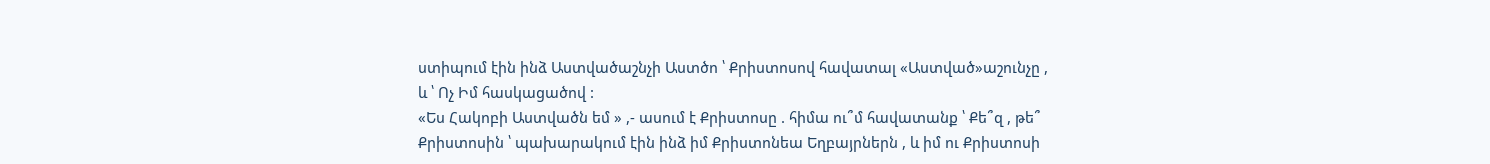ստիպում էին ինձ Աստվածաշնչի Աստծո ՝ Քրիստոսով հավատալ «Աստված»աշունչը , և ՝ Ոչ Իմ հասկացածով :
«Ես Հակոբի Աստվածն եմ » ,- ասում է Քրիստոսը . հիմա ու՞մ հավատանք ՝ Քե՞զ , թե՞ Քրիստոսին ՝ պախարակում էին ինձ իմ Քրիստոնեա Եղբայրներն , և իմ ու Քրիստոսի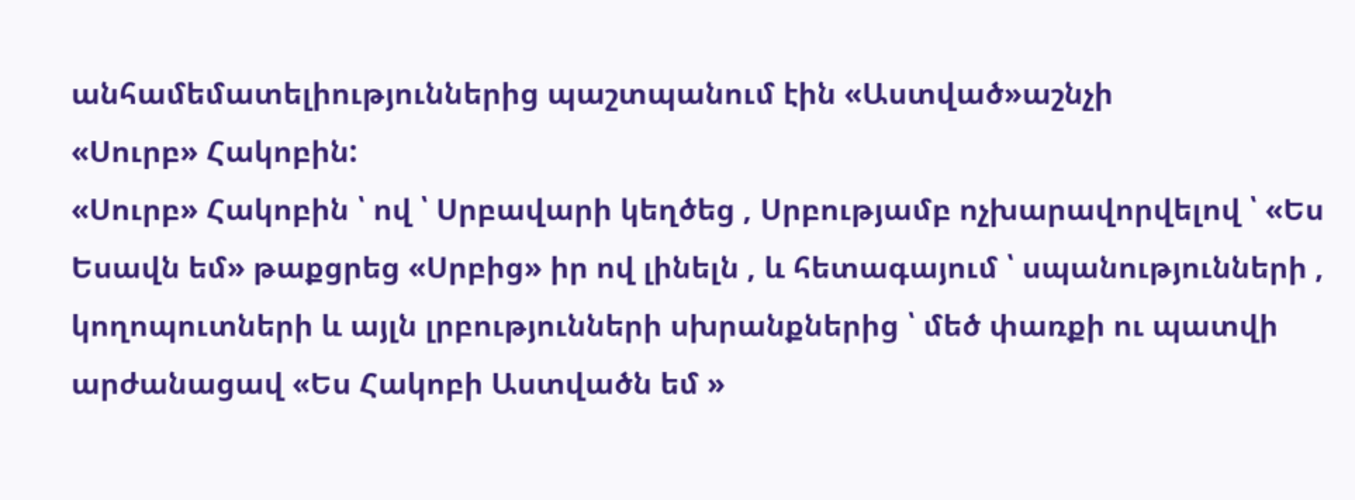անհամեմատելիություններից պաշտպանում էին «Աստված»աշնչի
«Սուրբ» Հակոբին:
«Սուրբ» Հակոբին ՝ ով ՝ Սրբավարի կեղծեց , Սրբությամբ ոչխարավորվելով ՝ «Ես Եսավն եմ» թաքցրեց «Սրբից» իր ով լինելն , և հետագայում ՝ սպանությունների , կողոպուտների և այլն լրբությունների սխրանքներից ՝ մեծ փառքի ու պատվի արժանացավ «Ես Հակոբի Աստվածն եմ »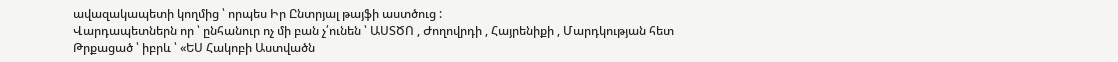ավազակապետի կողմից ՝ որպես Իր Ընտրյալ թայֆի աստծուց :
Վարդապետներն որ ՝ ընհանուր ոչ մի բան չ՛ունեն ՝ ԱՍՏԾՈ , Ժողովրդի , Հայրենիքի , Մարդկության հետ Թրքացած ՝ իբրև ՝ «ԵՍ Հակոբի Աստվածն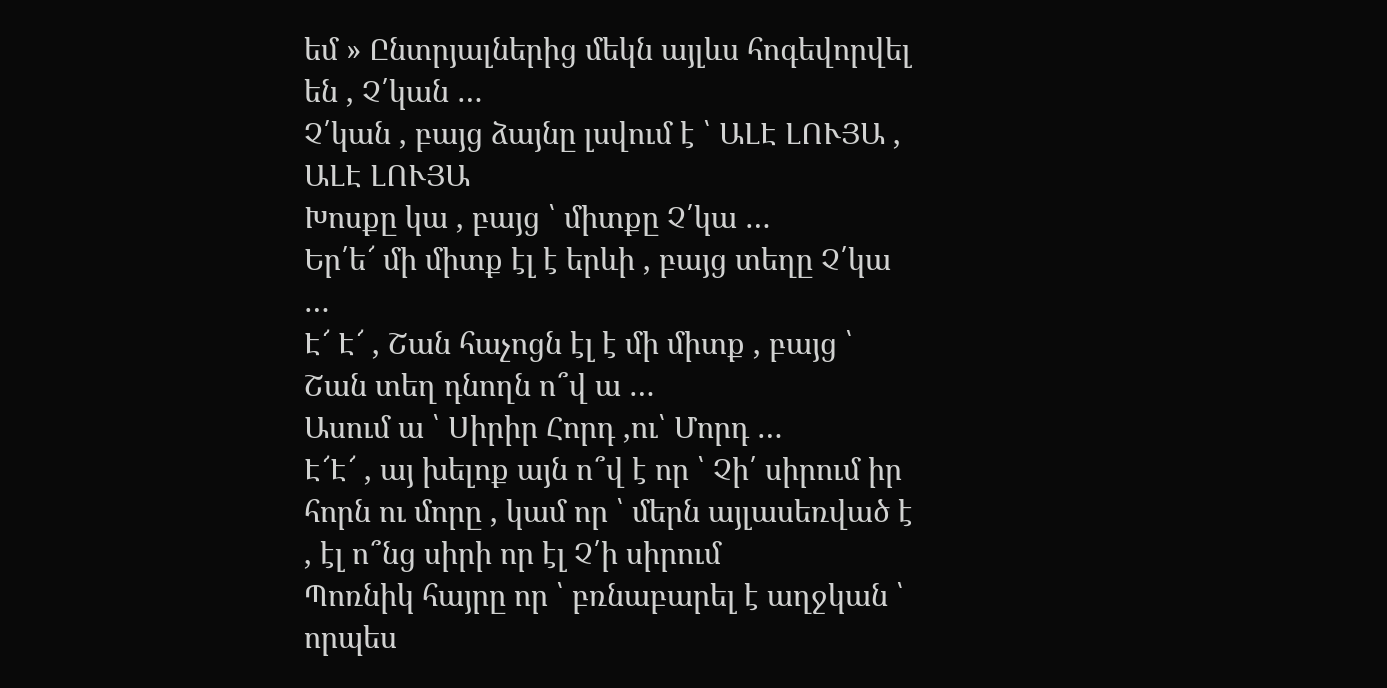եմ » Ընտրյալներից մեկն այլևս հոգեվորվել են , Չ՛կան …
Չ՛կան , բայց ձայնը լսվում է ՝ ԱԼԷ ԼՈՒՅԱ , ԱԼԷ ԼՈՒՅԱ
Խոսքը կա , բայց ՝ միտքը Չ՛կա …
Եր՛ե՜ մի միտք էլ է երևի , բայց տեղը Չ՛կա …
Է՜ Է՜ , Շան հաչոցն էլ է մի միտք , բայց ՝ Շան տեղ դնողն ո՞վ ա …
Ասում ա ՝ Սիրիր Հորդ ,ու՝ Մորդ …
Է՜Է՜ , այ խելոք այն ո՞վ է որ ՝ Չի՛ սիրում իր հորն ու մորը , կամ որ ՝ մերն այլասեռված է , էլ ո՞նց սիրի որ էլ Չ՛ի սիրում
Պոռնիկ հայրը որ ՝ բռնաբարել է աղջկան ՝ որպես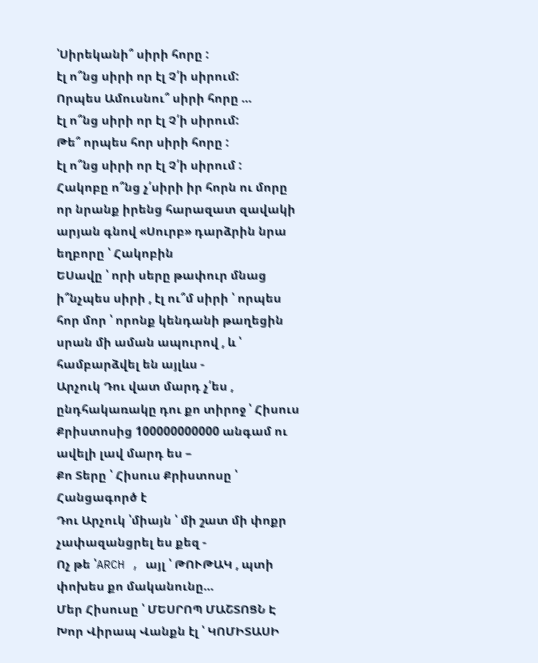՝Սիրեկանի՞ սիրի հորը :
էլ ո՞նց սիրի որ էլ Չ՛ի սիրում:
Որպես Ամուսնու՞ սիրի հորը …
էլ ո՞նց սիրի որ էլ Չ՛ի սիրում:
Թե՞ որպես հոր սիրի հորը :
էլ ո՞նց սիրի որ էլ Չ՛ի սիրում :
Հակոբը ո՞նց չ՛սիրի իր հորն ու մորը որ նրանք իրենց հարազատ զավակի արյան գնով «Սուրբ» դարձրին նրա եղբորը ՝ Հակոբին
ԵՍավը ՝ որի սերը թափուր մնաց ի՞նչպես սիրի , էլ ու՞մ սիրի ՝ որպես հոր մոր ՝ որոնք կենդանի թաղեցին սրան մի աման ապուրով , և ՝ համբարձվել են այլևս -
Արչուկ Դու վատ մարդ չ՛ես , ընդհակառակը դու քո տիրոջ ՝ Հիսուս Քրիստոսից 100000000000 անգամ ու ավելի լավ մարդ ես –
Քո Տերը ՝ Հիսուս Քրիստոսը ՝ Հանցագործ է
Դու Արչուկ ՝միայն ՝ մի շատ մի փոքր չափազանցրել ես քեզ -
Ոչ թե ՝ARCH , այլ ՝ ԹՈՒԹԱԿ , պտի փոխես քո մականունը…
Մեր Հիսուսը ՝ ՄԵՍՐՈՊ ՄԱՇՏՈՑՆ Է
Խոր Վիրապ Վանքն էլ ՝ ԿՈՄԻՏԱՍԻ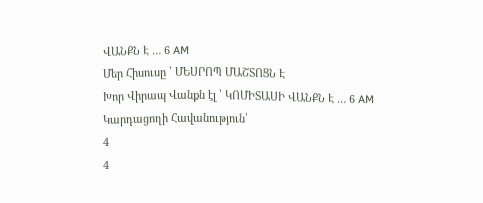ՎԱՆՔՆ Է … 6 AM
Մեր Հիսուսը ՝ ՄԵՍՐՈՊ ՄԱՇՏՈՑՆ Է
Խոր Վիրապ Վանքն էլ ՝ ԿՈՄԻՏԱՍԻ ՎԱՆՔՆ Է … 6 AM
Կարդացողի Հավանություն՝
4
4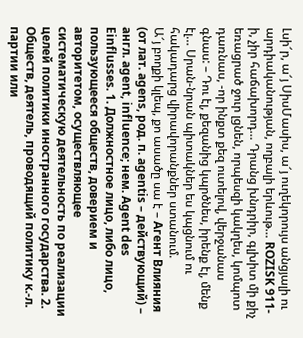Լսի՜ր, ա՜յ ՍիսՄասիս, ա՜յ ուղեկորույս անցյալի ու արդիականության, ողբալի երևութ… ROZISK 911-ի, չիր հաճախորդ… Դրանց խնդրիր, գլխիտ մի քիչ եռացրած ջուր լցնեն, որպեսզի կակղես, կոմպոտ դառնաս, -որ ինքտ քեզ ուտելով, վերջանաս գնաս: – Դու էլ, քեզանից կպրծնես, իրենք էլ, մենք էլ… Սրան-նրան պիտակներ ես կպցնում ու հակադարց վիրավորանքներ ստանում.
Ա՜յ բողքի կլեպ, քո ասածը սա է – Агент Влияния
(от лат. agens, род. п. agentis – действующий) – англ. agent, influence; нем. Agent des Einflusses. 1. Должностное лицо, либо лицо, пользующееся обществ, доверием и авторитетом, осуществляющее систематическую деятельность по реализации целей политики иностранного государства. 2. Обществ, деятель, проводящий политику к.-л. партии или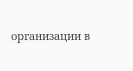организации в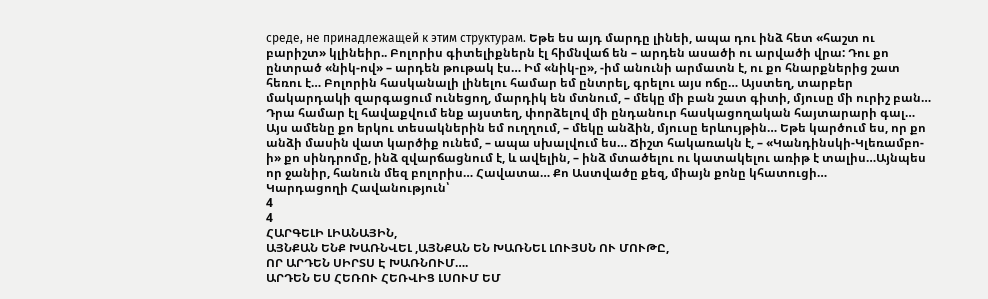среде, не принадлежащей к этим структурам. Եթե ես այդ մարդը լինեի, ապա դու ինձ հետ «հաշտ ու բարիշտ» կլինեիր.. Բոլորիս գիտելիքներն էլ հիմնվաճ են – արդեն ասածի ու արվածի վրա: Դու քո ընտրած «նիկ-ով» – արդեն թութակ էս… Իմ «նիկ-ը», -իմ անունի արմատն է, ու քո հնարքներից շատ հեռու է… Բոլորին հասկանալի լինելու համար եմ ընտրել, գրելու այս ոճը… Այստեղ, տարբեր մակարդակի զարգացում ունեցող, մարդիկ են մտնում, – մեկը մի բան շատ գիտի, մյուսը մի ուրիշ բան… Դրա համար էլ հավաքվում ենք այստեղ, փորձելով մի ընդանուր հասկացողական հայտարարի գալ… Այս ամենը քո երկու տեսակներին եմ ուղղում, – մեկը անձին, մյուսը երևույթին… Եթե կարծում ես, որ քո անձի մասին վատ կարծիք ունեմ, – ապա սխալվում ես… Ճիշտ հակառակն է, – «Կանդինսկի-Կլեռամբո-ի» քո սինդրոմը, ինձ զվարճացնում է, և ավելին, – ինձ մտածելու ու կատակելու առիթ է տալիս…Այնպես որ ջանիր, հանուն մեզ բոլորիս… Հավատա… Քո Աստվածը քեզ, միայն քոնը կհատուցի…
Կարդացողի Հավանություն՝
4
4
ՀԱՐԳԵԼԻ ԼԻԱՆԱՅԻՆ,
ԱՅՆՔԱՆ ԵՆՔ ԽԱՌՆՎԵԼ ,ԱՅՆՔԱՆ ԵՆ ԽԱՌՆԵԼ ԼՈՒՅՍՆ ՈՒ ՄՈՒԹԸ,
ՈՐ ԱՐԴԵՆ ՍԻՐՏՍ Է ԽԱՌՆՈՒՄ….
ԱՐԴԵՆ ԵՍ ՀԵՌՈՒ ՀԵՌՎԻՑ ԼՍՈՒՄ ԵՄ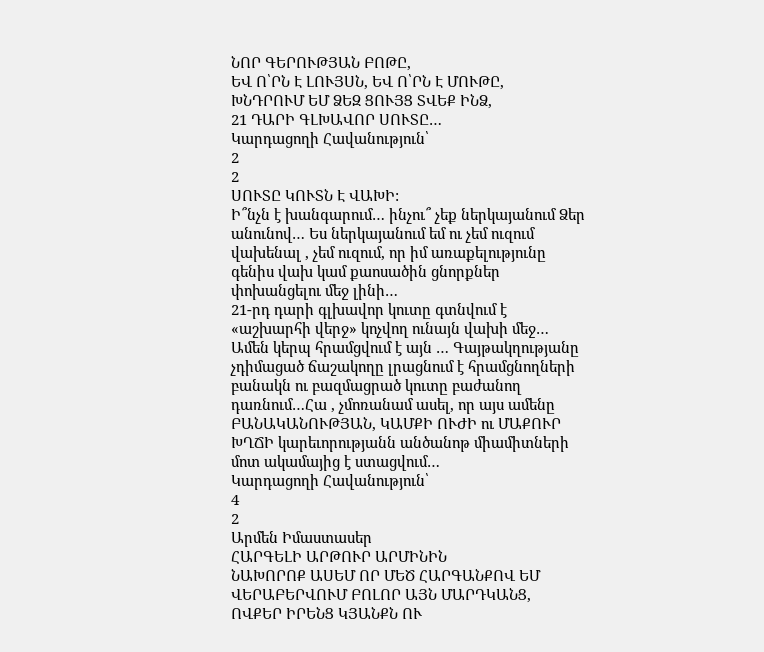ՆՈՐ ԳԵՐՈՒԹՅԱՆ ԲՈԹԸ,
ԵՎ Ո՝ՐՆ Է ԼՈՒՅՍՆ, ԵՎ Ո՝ՐՆ Է ՄՈՒԹԸ,
ԽՆԴՐՈՒՄ ԵՄ ՁԵԶ ՑՈՒՅՑ ՏՎԵՔ ԻՆՁ,
21 ԴԱՐԻ ԳԼԽԱՎՈՐ ՍՈՒՏԸ…
Կարդացողի Հավանություն՝
2
2
ՍՈՒՏԸ ԿՈՒՏՆ Է ՎԱԽԻ:
Ի՞նչն է խանգարում… ինչու՞ չեք ներկայանում Ձեր անունով… Ես ներկայանում եմ ու չեմ ուզում վախենալ , չեմ ուզում, որ իմ առաքելությունը գենիս վախ կամ քաոսածին ցնորքներ փոխանցելու մեջ լինի…
21-րդ դարի գլխավոր կուտը գտնվում է «աշխարհի վերջ» կոչվող ունայն վախի մեջ…
Ամեն կերպ հրամցվում է այն … Գայթակղությանը չդիմացած ճաշակողը լրացնում է հրամցնողների բանակն ու բազմացրած կուտը բաժանող դառնում…Հա , չմոռանամ ասել, որ այս ամենը ԲԱՆԱԿԱՆՈՒԹՅԱՆ, ԿԱՄՔԻ ՈՒԺԻ ու ՄԱՔՈՒՐ ԽՂՃԻ կարեւորությանն անծանոթ միամիտների մոտ ակամայից է ստացվում…
Կարդացողի Հավանություն՝
4
2
Արմեն Իմաստասեր
ՀԱՐԳԵԼԻ ԱՐԹՈՒՐ ԱՐՄԻՆԻՆ
ՆԱԽՈՐՈՔ ԱՍԵՄ ՈՐ ՄԵԾ ՀԱՐԳԱՆՔՈՎ ԵՄ ՎԵՐԱԲԵՐՎՈՒՄ ԲՈԼՈՐ ԱՅՆ ՄԱՐԴԿԱՆՑ, ՈՎՔԵՐ ԻՐԵՆՑ ԿՅԱՆՔՆ ՈՒ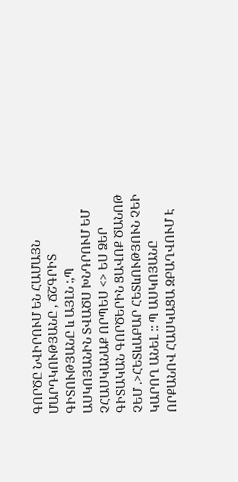ԳՈՐԾԸ ՆՎԻՐՈՒՄ ԵՆ ՀԱՄԱՅՆ ՄԱՐԴԿՈՒԹՅԱՆԸ , ՃՇԳՐԻՏ ԳԻՏՈՒԹՅԱՆԸ և ԱՅԼՆ :,Պ ԱՍԿՈՅԱՆԻՆ ՏՎԱԾՍ ԽՆԴՐՈՒՄ ԵՄ ՉՀԱՍԿԱՆԱՔ ՈՐՊԵՍ <> ԵՍ ՁԵՐ ԳԻՏԱԿԱՆ ԳՈՐԾԵՐԻՆ ՑԱՎՈՔ ԾԱՆՈԹ ՉԵՄ .>ՀԵՏևԱԲԱՐ ՀԵՏևՈՒԹՅՈՒՆ ՉԵԻ ԿԱՐՈՂ ԱՆԵԼ :: Պ ԱՍԿՈՅԱՆԸ ՈՐՔԱՆՈՎ ՀԱՍԿԱՑԱ ԶԲԱՂՎՈՒՄ Է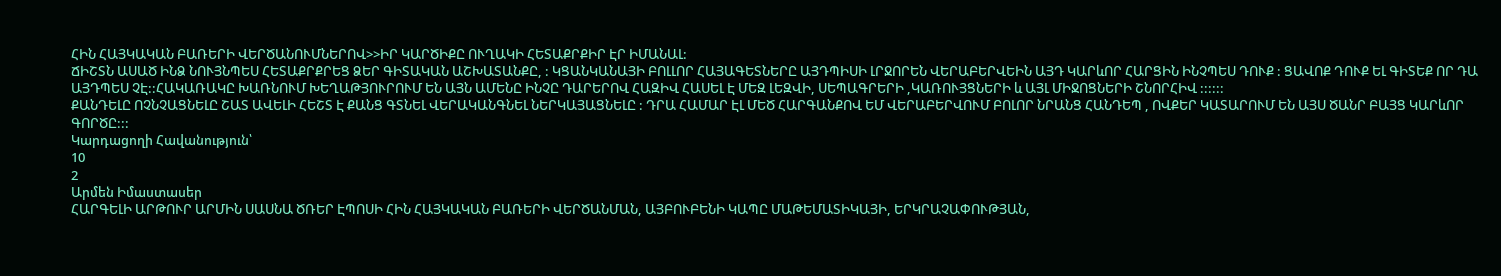ՀԻՆ ՀԱՅԿԱԿԱՆ ԲԱՌԵՐԻ ՎԵՐԾԱՆՈՒՄՆԵՐՈՎ>>ԻՐ ԿԱՐԾԻՔԸ ՈՒՂԱԿԻ ՀԵՏԱՔՐՔԻՐ ԷՐ ԻՄԱՆԱԼ:
ՃԻՇՏՆ ԱՍԱԾ ԻՆՁ ՆՈՒՅՆՊԵՍ ՀԵՏԱՔՐՔՐԵՑ ՁԵՐ ԳԻՏԱԿԱՆ ԱՇԽԱՏԱՆՔԸ, : ԿՑԱՆԿԱՆԱՅԻ ԲՈԼԼՈՐ ՀԱՅԱԳԵՏՆԵՐԸ ԱՅԴՊԻՍԻ ԼՐՋՈՐԵՆ ՎԵՐԱԲԵՐՎԵԻՆ ԱՅԴ ԿԱՐևՈՐ ՀԱՐՑԻՆ ԻՆՉՊԵՍ ԴՈՒՔ : ՑԱՎՈՔ ԴՈՒՔ ԵԼ ԳԻՏԵՔ ՈՐ ԴԱ ԱՅԴՊԵՍ ՉԷ::ՀԱԿԱՌԱԿԸ ԽԱՌՆՈՒՄ ԽԵՂԱԹՅՈՒՐՈՒՄ ԵՆ ԱՅՆ ԱՄԵՆԸ ԻՆՉԸ ԴԱՐԵՐՈՎ ՀԱԶԻՎ ՀԱՍԵԼ Է ՄԵԶ ԼԵԶՎԻ, ՍԵՊԱԳՐԵՐԻ ,ԿԱՌՈՒՅՑՆԵՐԻ և ԱՅԼ ՄԻՋՈՑՆԵՐԻ ՇՆՈՐՀԻՎ ::::::
ՔԱՆԴԵԼԸ ՈՉՆՉԱՑՆԵԼԸ ՇԱՏ ԱՎԵԼԻ ՀԵՇՏ Է ՔԱՆՑ ԳՏՆԵԼ ՎԵՐԱԿԱՆԳՆԵԼ ՆԵՐԿԱՅԱՑՆԵԼԸ : ԴՐԱ ՀԱՄԱՐ ԷԼ ՄԵԾ ՀԱՐԳԱՆՔՈՎ ԵՄ ՎԵՐԱԲԵՐՎՈՒՄ ԲՈԼՈՐ ՆՐԱՆՑ ՀԱՆԴԵՊ , ՈՎՔԵՐ ԿԱՏԱՐՈՒՄ ԵՆ ԱՅՍ ԾԱՆՐ ԲԱՅՑ ԿԱՐևՈՐ ԳՈՐԾԸ:::
Կարդացողի Հավանություն՝
10
2
Արմեն Իմաստասեր
ՀԱՐԳԵԼԻ ԱՐԹՈՒՐ ԱՐՄԻՆ ՍԱՍՆԱ ԾՌԵՐ ԷՊՈՍԻ ՀԻՆ ՀԱՅԿԱԿԱՆ ԲԱՌԵՐԻ ՎԵՐԾԱՆՄԱՆ, ԱՅԲՈՒԲԵՆԻ ԿԱՊԸ ՄԱԹԵՄԱՏԻԿԱՅԻ, ԵՐԿՐԱՉԱՓՈՒԹՅԱՆ,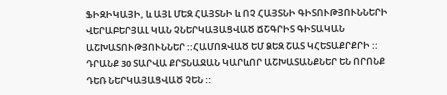ՖԻԶԻԿԱՅԻ, և ԱՅԼ ՄԵԶ ՀԱՅՏՆԻ և ՈՉ ՀԱՅՏՆԻ ԳԻՏՈՒԹՅՈՒՆՆԵՐԻ ՎԵՐԱԲԵՐՅԱԼ ԿԱՆ ՉՆԵՐԿԱՅԱՑՎԱԾ ՃՇԳՐԻՏ ԳԻՏԱԿԱՆ ԱՇԽԱՏՈՒԹՅՈՒՆՆԵՐ ::ՀԱՄՈԶՎԱԾ ԵՄ ՁԵԶ ՇԱՏ ԿՀԵՏԱՔՐՔՐԻ :: ԴՐԱՆՔ 30 ՏԱՐՎԱ ՔՐՏՆԱՋԱՆ ԿԱՐևՈՐ ԱՇԽԱՏԱՆՔՆԵՐ ԵՆ ՈՐՈՆՔ ԴԵՌ ՆԵՐԿԱՅԱՑՎԱԾ ՉԵՆ ::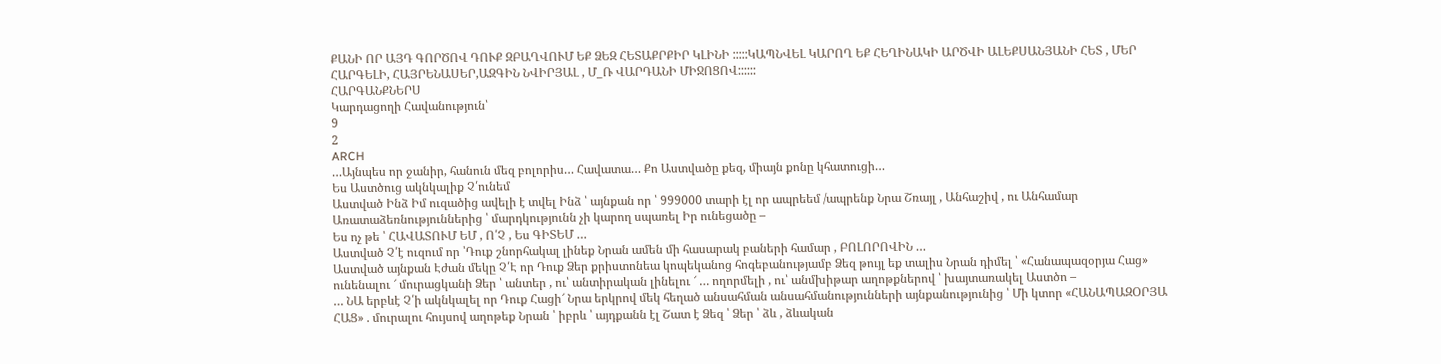ՔԱՆԻ ՈՐ ԱՅԴ ԳՈՐԾՈՎ ԴՈՒՔ ԶԲԱՂՎՈՒՄ ԵՔ ՁԵԶ ՀԵՏԱՔՐՔԻՐ ԿԼԻՆԻ :::::ԿԱՊՆՎԵԼ ԿԱՐՈՂ ԵՔ ՀԵՂԻՆԱԿԻ ԱՐԾՎԻ ԱԼԵՔՍԱՆՅԱՆԻ ՀԵՏ , ՄԵՐ ՀԱՐԳԵԼԻ, ՀԱՅՐԵՆԱՍԵՐ,ԱԶԳԻՆ ՆՎԻՐՅԱԼ , Մ_Ռ ՎԱՐԴԱՆԻ ՄԻՋՈՑՈՎ::::::
ՀԱՐԳԱՆՔՆԵՐՍ
Կարդացողի Հավանություն՝
9
2
ARCH
…Այնպես որ ջանիր, հանուն մեզ բոլորիս… Հավատա… Քո Աստվածը քեզ, միայն քոնը կհատուցի…
Ես Աստծուց ակնկալիք Չ՛ունեմ
Աստված Ինձ Իմ ուզածից ավելի է տվել Ինձ ՝ այնքան որ ՝ 999000 տարի էլ որ ապրեեմ /ապրենք Նրա Շռայլ , Անհաշիվ , ու Անհամար Առատաձեռնություններից ՝ մարդկությունն չի կարող սպառել Իր ունեցածը –
Ես ոչ թե ՝ ՀԱՎԱՏՈՒՄ ԵՄ , Ո՛Չ , Ես ԳԻՏԵՄ …
Աստված Չ՛է ուզում որ ՝Դուք շնորհակալ լինեք Նրան ամեն մի հասարակ բաների համար , ԲՈԼՈՐՈՎԻՆ …
Աստված այնքան Էժան մեկը Չ՛Է որ Դուք Ձեր քրիստոնեա կոպեկանոց հոգեբանությամբ Ձեզ թույլ եք տալիս Նրան դիմել ՝ «Հանապազօրյա Հաց» ունենալու ՜ մուրացկանի Ձեր ՝ անտեր , ու՝ անտիրական լինելու ՜ … ողորմելի , ու՝ անմխիթար աղոթքներով ՝ խայտառակել Աստծո –
… ՆԱ երբևէ Չ՛ի ակնկալել որ Դուք Հացի՜ Նրա երկրով մեկ հեղած անսահման անսահմանությունների այնքանությունից ՝ Մի կտոր «ՀԱՆԱՊԱԶՕՐՅԱ ՀԱՑ» . մուրալու հույսով աղոթեք Նրան ՝ իբրև ՝ այդքանն էլ Շատ է Ձեզ ՝ Ձեր ՝ ձև , ձևական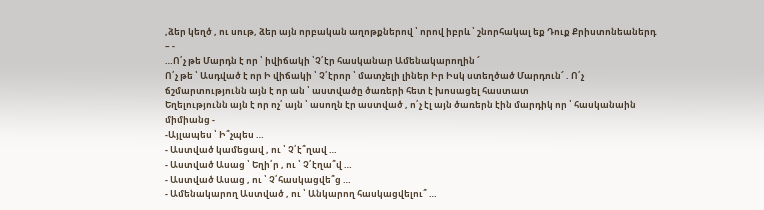,ձեր կեղծ , ու սութ, ձեր այն որբական աղոթքներով ՝ որով իբրև ՝ շնորհակալ եք Դուք Քրիստոնեաներդ – -
…Ո՛չ թե Մարդն է որ ՝ իվիճակի ՝Չ՛էր հասկանար Ամենակարողին ՜
Ո՛չ թե ՝ Ասդված է որ Ի վիճակի ՝ Չ՛էրոր ՝ մատչելի լիներ Իր Իսկ ստեղծած Մարդուն՜ . Ո՛չ
ճշմարտությունն այն է որ ան ՝ աստվածը ծառերի հետ է խոսացել հաստատ
Եղելությունն այն է որ ոչ՛ այն ՝ ասողն էր աստված , ո՛չ էլ այն ծառերն էին մարդիկ որ ՝ հասկանաին միմիանց -
-Այլապես ՝ Ի՞չպես …
- Աստված կամեցավ , ու ՝ Չ՛է՞ղավ …
- Աստված Ասաց ՝ Եղի՛ր , ու ՝ Չ՛էղա՞վ …
- Աստված Ասաց , ու ՝ Չ՛հասկացվե՞ց …
- Ամենակարող Աստված , ու ՝ Անկարող հասկացվելու՞ …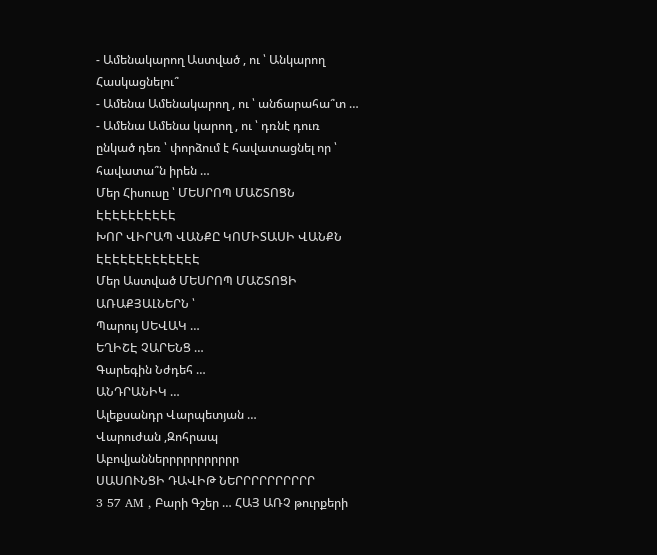- Ամենակարող Աստված , ու ՝ Անկարող Հասկացնելու՞
- Ամենա Ամենակարող , ու ՝ անճարահա՞տ …
- Ամենա Ամենա կարող , ու ՝ դռնէ դուռ ընկած դեռ ՝ փորձում է հավատացնել որ ՝ հավատա՞ն իրեն …
Մեր Հիսուսը ՝ ՄԵՍՐՈՊ ՄԱՇՏՈՑՆ ԷԷԷԷԷԷԷԷԷԷ
ԽՈՐ ՎԻՐԱՊ ՎԱՆՔԸ ԿՈՄԻՏԱՍԻ ՎԱՆՔՆ ԷԷԷԷԷԷԷԷԷԷԷԷԷ
Մեր Աստված ՄԵՍՐՈՊ ՄԱՇՏՈՑԻ ԱՌԱՔՅԱԼՆԵՐՆ ՝
Պարույ ՍԵՎԱԿ …
ԵՂԻՇԷ ՉԱՐԵՆՑ …
Գարեգին Նժդեհ …
ԱՆԴՐԱՆԻԿ …
Ալեքսանդր Վարպետյան …
Վարուժան ,Զոհրապ Աբովյաններրրրրրրրրրր
ՍԱՍՈՒՆՑԻ ԴԱՎԻԹ ՆԵՐՐՐՐՐՐՐՐՐՐ
3 57 AM , Բարի Գշեր … ՀԱՅ ԱՌՉ թուրքերի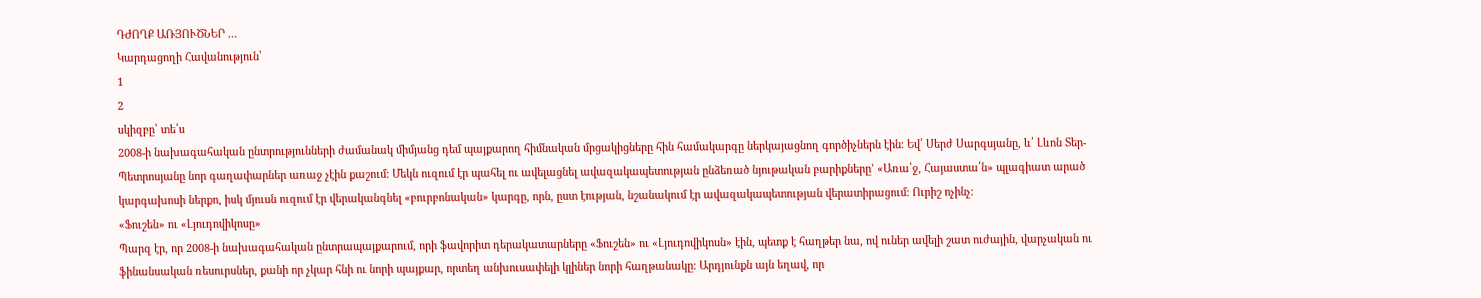ԴԺՈՂՔ ԱՌՅՈՒԾՆԵՐ …
Կարդացողի Հավանություն՝
1
2
սկիզբը՝ տե՛ս
2008-ի նախագահական ընտրությունների ժամանակ միմյանց դեմ պայքարող հիմնական մրցակիցները հին համակարգը ներկայացնող գործիչներն էին։ Եվ՛ Սերժ Սարգսյանը, և՛ Լևոն Տեր-Պետրոսյանը նոր գաղափարներ առաջ չէին քաշում։ Մեկն ուզում էր պահել ու ավելացնել ավազակապետության ընձեռած նյութական բարիքները’ «Առա՛ջ, Հայաստա՛ն» պլագիատ արած կարգախոսի ներքո, իսկ մյուսն ուզում էր վերականգնել «բուրբոնական» կարգը, որն, ըստ էության, նշանակում էր ավազակապետության վերատիրացում։ Ուրիշ ոչինչ։
«Ֆուշեն» ու «Լյուդովիկոսը»
Պարզ էր, որ 2008-ի նախագահական ընտրապայքարում, որի ֆավորիտ դերակատարները «Ֆուշեն» ու «Լյուդովիկոսն» էին, պետք է հաղթեր նա, ով ուներ ավելի շատ ուժային, վարչական ու ֆինանսական ռեսուրսներ, քանի որ չկար հնի ու նորի պայքար, որտեղ անխուսափելի կլիներ նորի հաղթանակը։ Արդյունքն այն եղավ, որ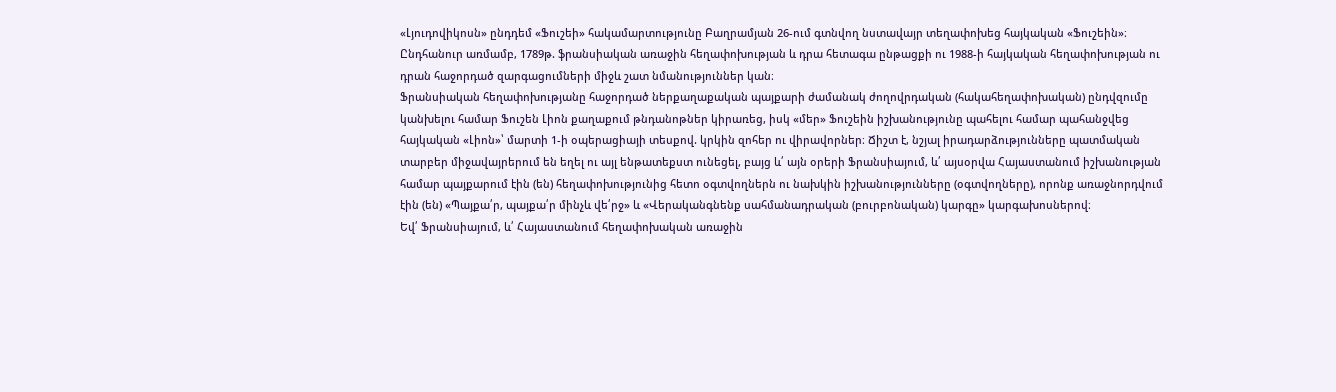«Լյուդովիկոսն» ընդդեմ «Ֆուշեի» հակամարտությունը Բաղրամյան 26-ում գտնվող նստավայր տեղափոխեց հայկական «Ֆուշեին»։
Ընդհանուր առմամբ, 1789թ. ֆրանսիական առաջին հեղափոխության և դրա հետագա ընթացքի ու 1988-ի հայկական հեղափոխության ու դրան հաջորդած զարգացումների միջև շատ նմանություններ կան։
Ֆրանսիական հեղափոխությանը հաջորդած ներքաղաքական պայքարի ժամանակ ժողովրդական (հակահեղափոխական) ընդվզումը կանխելու համար Ֆուշեն Լիոն քաղաքում թնդանոթներ կիրառեց, իսկ «մեր» Ֆուշեին իշխանությունը պահելու համար պահանջվեց հայկական «Լիոն»՝ մարտի 1-ի օպերացիայի տեսքով. կրկին զոհեր ու վիրավորներ։ Ճիշտ է, նշյալ իրադարձությունները պատմական տարբեր միջավայրերում են եղել ու այլ ենթատեքստ ունեցել, բայց և՛ այն օրերի Ֆրանսիայում, և՛ այսօրվա Հայաստանում իշխանության համար պայքարում էին (են) հեղափոխությունից հետո օգտվողներն ու նախկին իշխանությունները (օգտվողները), որոնք առաջնորդվում էին (են) «Պայքա՛ր, պայքա՛ր մինչև վե՛րջ» և «Վերականգնենք սահմանադրական (բուրբոնական) կարգը» կարգախոսներով։
Եվ՛ Ֆրանսիայում, և՛ Հայաստանում հեղափոխական առաջին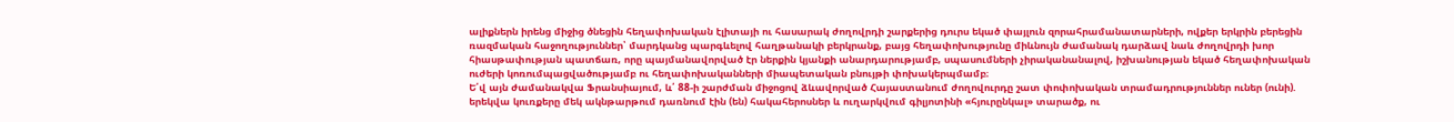ալիքներն իրենց միջից ծնեցին հեղափոխական էլիտայի ու հասարակ ժողովրդի շարքերից դուրս եկած փայլուն զորահրամանատարների, ովքեր երկրին բերեցին ռազմական հաջողություններ՝ մարդկանց պարգևելով հաղթանակի բերկրանք, բայց հեղափոխությունը միևնույն ժամանակ դարձավ նաև ժողովրդի խոր հիասթափության պատճառ, որը պայմանավորված էր ներքին կյանքի անարդարությամբ, սպասումների չիրականանալով, իշխանության եկած հեղափոխական ուժերի կոռումպացվածությամբ ու հեղափոխականների միապետական բնույթի փոխակերպմամբ։
Ե՛վ այն ժամանակվա Ֆրանսիայում, և՛ 88-ի շարժման միջոցով ձևավորված Հայաստանում ժողովուրդը շատ փոփոխական տրամադրություններ ուներ (ունի). երեկվա կուռքերը մեկ ակնթարթում դառնում էին (են) հակահերոսներ և ուղարկվում գիլյոտինի «հյուրընկալ» տարածք, ու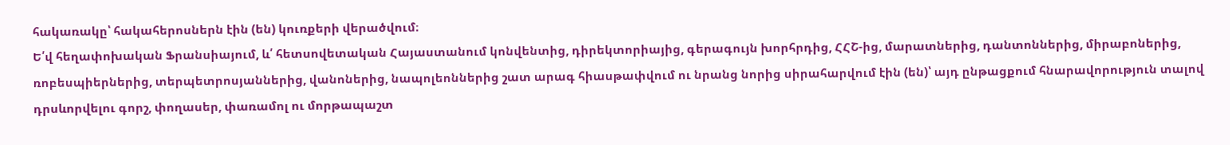հակառակը՝ հակահերոսներն էին (են) կուռքերի վերածվում։
Ե՛վ հեղափոխական Ֆրանսիայում, և՛ հետսովետական Հայաստանում կոնվենտից, դիրեկտորիայից, գերագույն խորհրդից, ՀՀՇ-ից, մարատներից, դանտոններից, միրաբոներից, ռոբեսպիերներից, տերպետրոսյաններից, վանոներից, նապոլեոններից շատ արագ հիասթափվում ու նրանց նորից սիրահարվում էին (են)՝ այդ ընթացքում հնարավորություն տալով դրսևորվելու գորշ, փողասեր, փառամոլ ու մորթապաշտ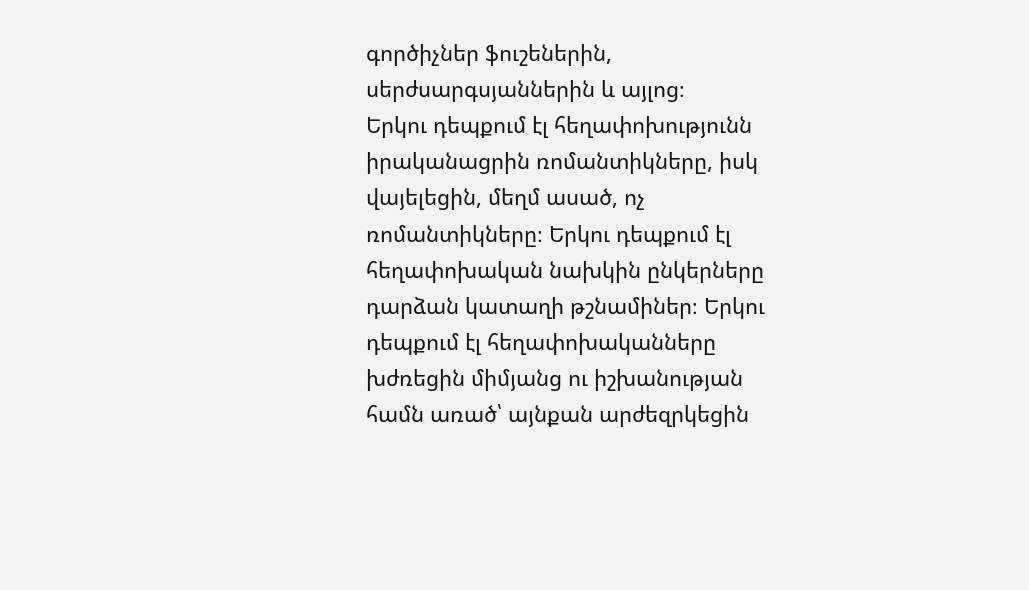գործիչներ ֆուշեներին, սերժսարգսյաններին և այլոց։
Երկու դեպքում էլ հեղափոխությունն իրականացրին ռոմանտիկները, իսկ վայելեցին, մեղմ ասած, ոչ ռոմանտիկները։ Երկու դեպքում էլ հեղափոխական նախկին ընկերները դարձան կատաղի թշնամիներ։ Երկու դեպքում էլ հեղափոխականները խժռեցին միմյանց ու իշխանության համն առած՝ այնքան արժեզրկեցին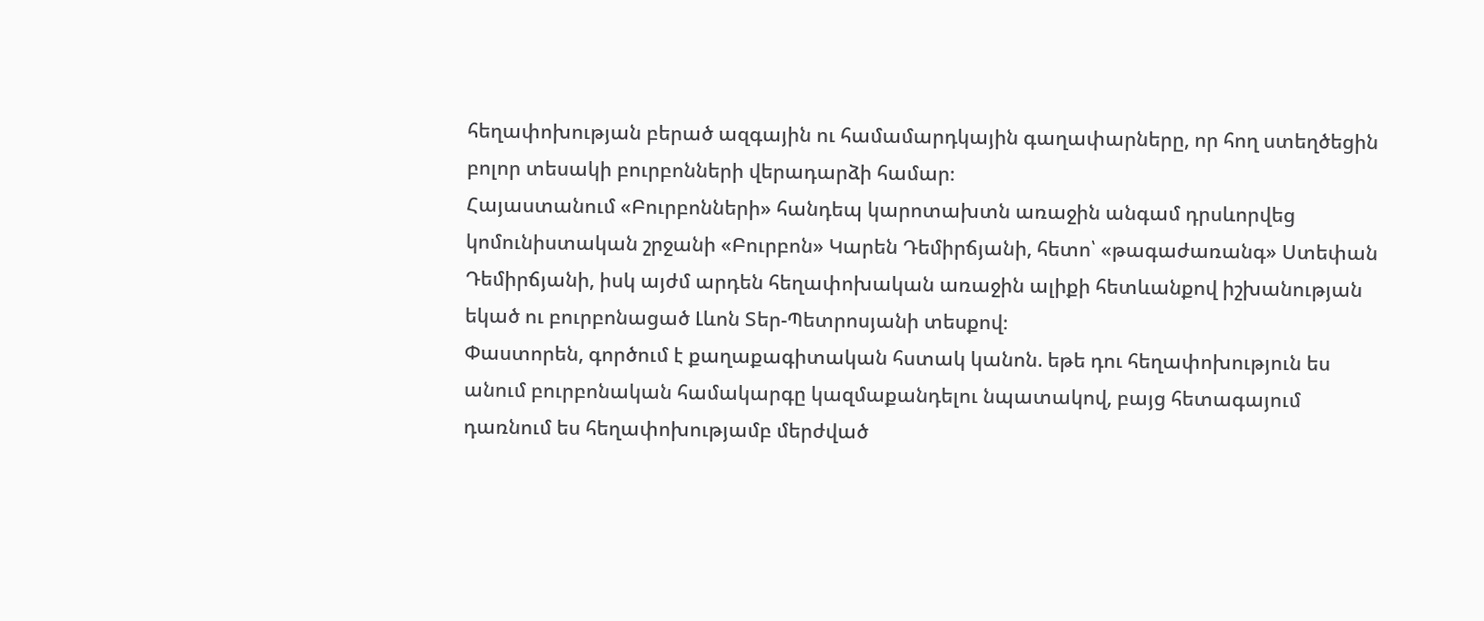հեղափոխության բերած ազգային ու համամարդկային գաղափարները, որ հող ստեղծեցին բոլոր տեսակի բուրբոնների վերադարձի համար։
Հայաստանում «Բուրբոնների» հանդեպ կարոտախտն առաջին անգամ դրսևորվեց կոմունիստական շրջանի «Բուրբոն» Կարեն Դեմիրճյանի, հետո՝ «թագաժառանգ» Ստեփան Դեմիրճյանի, իսկ այժմ արդեն հեղափոխական առաջին ալիքի հետևանքով իշխանության եկած ու բուրբոնացած Լևոն Տեր-Պետրոսյանի տեսքով։
Փաստորեն, գործում է քաղաքագիտական հստակ կանոն. եթե դու հեղափոխություն ես անում բուրբոնական համակարգը կազմաքանդելու նպատակով, բայց հետագայում դառնում ես հեղափոխությամբ մերժված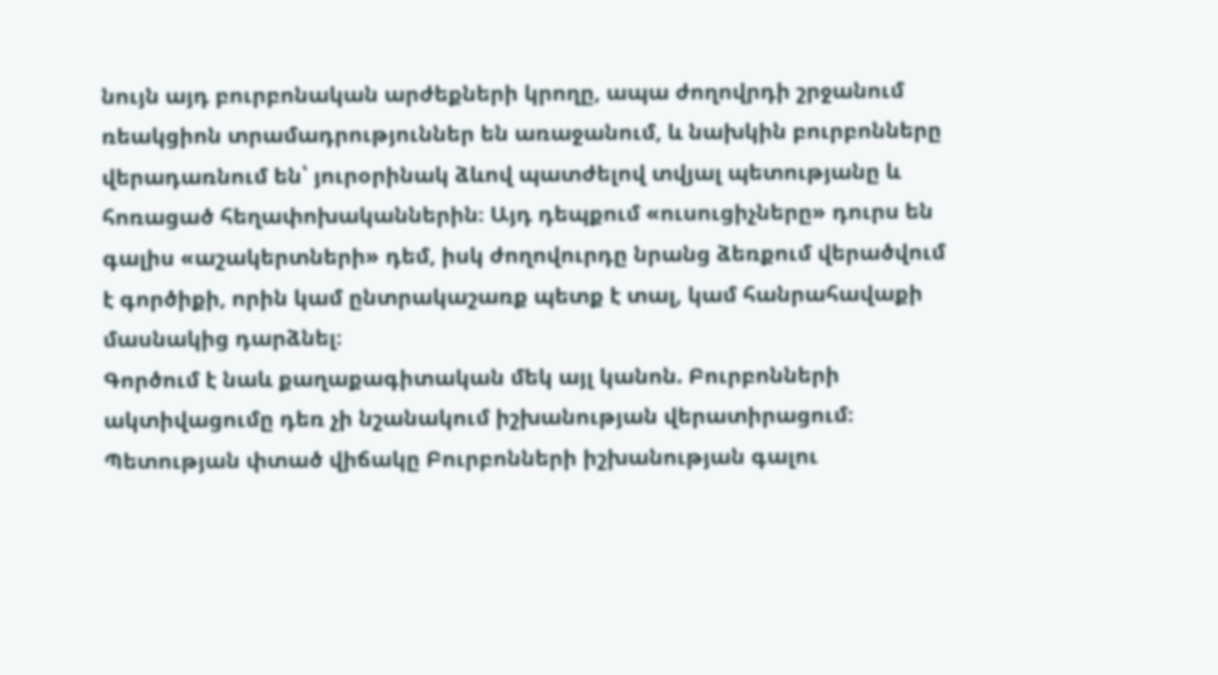նույն այդ բուրբոնական արժեքների կրողը, ապա ժողովրդի շրջանում ռեակցիոն տրամադրություններ են առաջանում, և նախկին բուրբոնները վերադառնում են՝ յուրօրինակ ձևով պատժելով տվյալ պետությանը և հոռացած հեղափոխականներին։ Այդ դեպքում «ուսուցիչները» դուրս են գալիս «աշակերտների» դեմ, իսկ ժողովուրդը նրանց ձեռքում վերածվում է գործիքի, որին կամ ընտրակաշառք պետք է տալ, կամ հանրահավաքի մասնակից դարձնել։
Գործում է նաև քաղաքագիտական մեկ այլ կանոն. Բուրբոնների ակտիվացումը դեռ չի նշանակում իշխանության վերատիրացում։ Պետության փտած վիճակը Բուրբոնների իշխանության գալու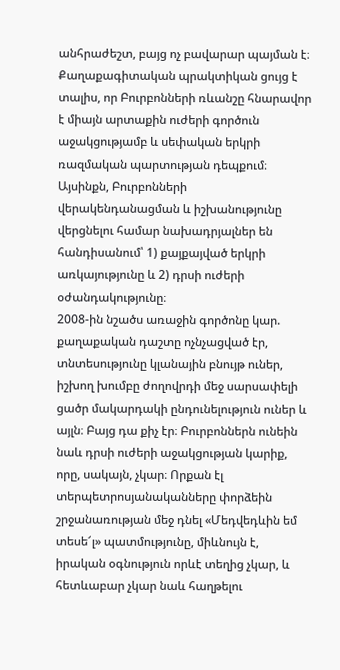անհրաժեշտ, բայց ոչ բավարար պայման է։ Քաղաքագիտական պրակտիկան ցույց է տալիս, որ Բուրբոնների ռևանշը հնարավոր է միայն արտաքին ուժերի գործուն աջակցությամբ և սեփական երկրի ռազմական պարտության դեպքում։ Այսինքն, Բուրբոնների վերակենդանացման և իշխանությունը վերցնելու համար նախադրյալներ են հանդիսանում՝ 1) քայքայված երկրի առկայությունը և 2) դրսի ուժերի օժանդակությունը։
2008-ին նշածս առաջին գործոնը կար. քաղաքական դաշտը ոչնչացված էր, տնտեսությունը կլանային բնույթ ուներ, իշխող խումբը ժողովրդի մեջ սարսափելի ցածր մակարդակի ընդունելություն ուներ և այլն։ Բայց դա քիչ էր։ Բուրբոններն ունեին նաև դրսի ուժերի աջակցության կարիք, որը, սակայն, չկար։ Որքան էլ տերպետրոսյանականները փորձեին շրջանառության մեջ դնել «Մեդվեդևին եմ տեսե՜լ» պատմությունը, միևնույն է, իրական օգնություն որևէ տեղից չկար, և հետևաբար չկար նաև հաղթելու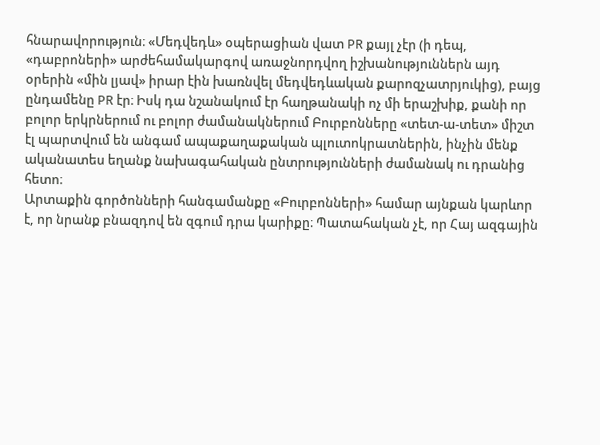հնարավորություն։ «Մեդվեդև» օպերացիան վատ PR քայլ չէր (ի դեպ, «դաբրոների» արժեհամակարգով առաջնորդվող իշխանություններն այդ օրերին «մին լյավ» իրար էին խառնվել մեդվեդևական քարոզչատրյուկից), բայց ընդամենը PR էր։ Իսկ դա նշանակում էր հաղթանակի ոչ մի երաշխիք, քանի որ բոլոր երկրներում ու բոլոր ժամանակներում Բուրբոնները «տետ-ա-տետ» միշտ էլ պարտվում են անգամ ապաքաղաքական պլուտոկրատներին, ինչին մենք ականատես եղանք նախագահական ընտրությունների ժամանակ ու դրանից հետո։
Արտաքին գործոնների հանգամանքը «Բուրբոնների» համար այնքան կարևոր է, որ նրանք բնազդով են զգում դրա կարիքը։ Պատահական չէ, որ Հայ ազգային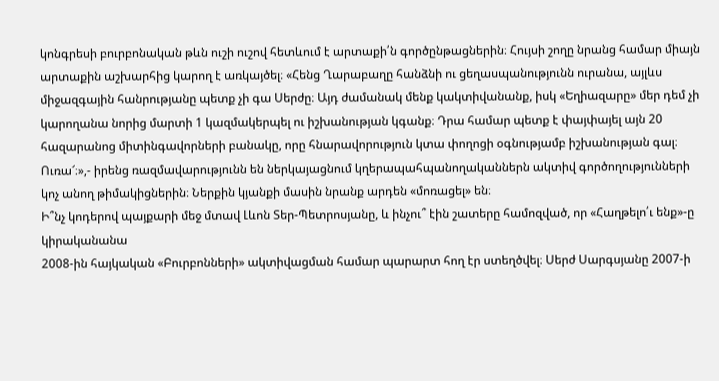կոնգրեսի բուրբոնական թևն ուշի ուշով հետևում է արտաքի՛ն գործընթացներին։ Հույսի շողը նրանց համար միայն արտաքին աշխարհից կարող է առկայծել։ «Հենց Ղարաբաղը հանձնի ու ցեղասպանությունն ուրանա, այլևս միջազգային հանրությանը պետք չի գա Սերժը։ Այդ ժամանակ մենք կակտիվանանք, իսկ «Եղիազարը» մեր դեմ չի կարողանա նորից մարտի 1 կազմակերպել ու իշխանության կգանք։ Դրա համար պետք է փայփայել այն 20 հազարանոց միտինգավորների բանակը, որը հնարավորություն կտա փողոցի օգնությամբ իշխանության գալ։ Ուռա՜։»,- իրենց ռազմավարությունն են ներկայացնում կղերապահպանողականներն ակտիվ գործողությունների կոչ անող թիմակիցներին։ Ներքին կյանքի մասին նրանք արդեն «մոռացել» են։
Ի՞նչ կոդերով պայքարի մեջ մտավ Լևոն Տեր-Պետրոսյանը, և ինչու՞ էին շատերը համոզված, որ «Հաղթելո՛ւ ենք»-ը կիրականանա
2008-ին հայկական «Բուրբոնների» ակտիվացման համար պարարտ հող էր ստեղծվել։ Սերժ Սարգսյանը 2007-ի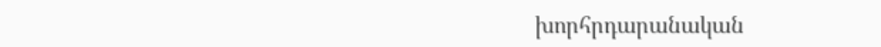խորհրդարանական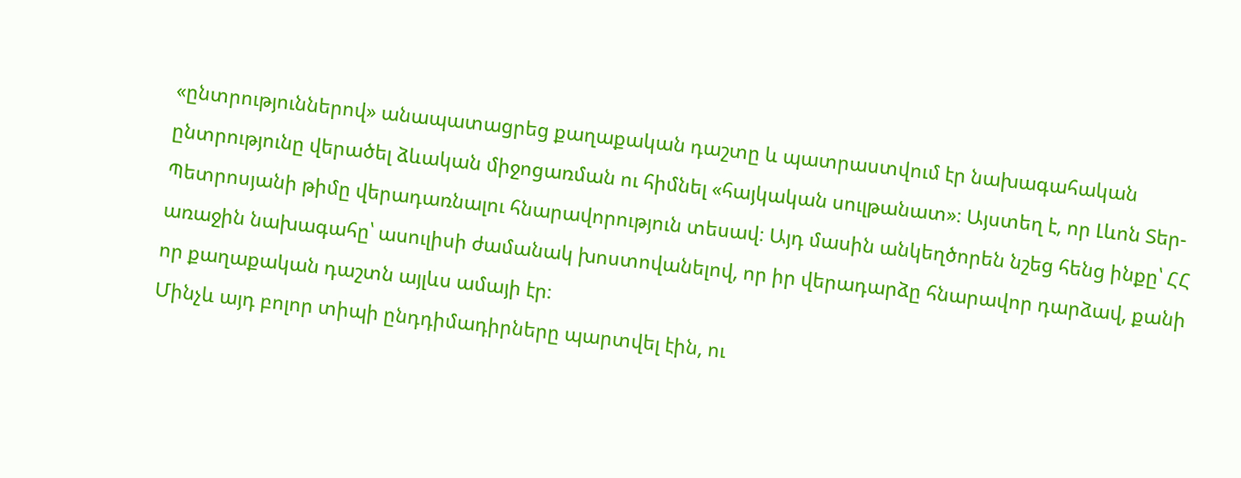«ընտրություններով» անապատացրեց քաղաքական դաշտը և պատրաստվում էր նախագահական ընտրությունը վերածել ձևական միջոցառման ու հիմնել «հայկական սուլթանատ»։ Այստեղ է, որ Լևոն Տեր-Պետրոսյանի թիմը վերադառնալու հնարավորություն տեսավ։ Այդ մասին անկեղծորեն նշեց հենց ինքը՝ ՀՀ առաջին նախագահը՝ ասուլիսի ժամանակ խոստովանելով, որ իր վերադարձը հնարավոր դարձավ, քանի որ քաղաքական դաշտն այլևս ամայի էր։
Մինչև այդ բոլոր տիպի ընդդիմադիրները պարտվել էին, ու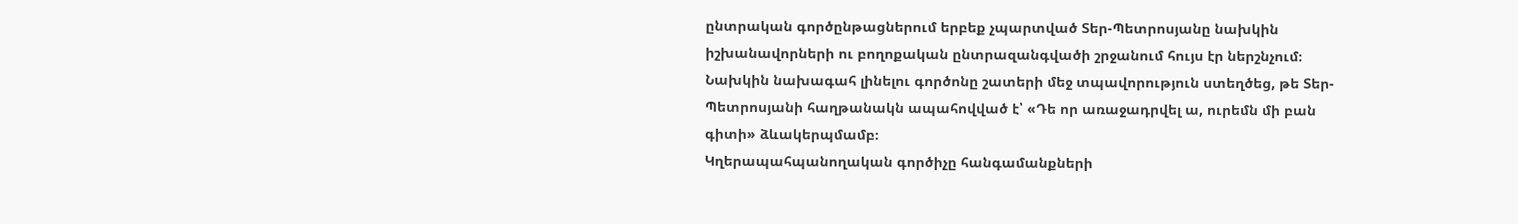ընտրական գործընթացներում երբեք չպարտված Տեր-Պետրոսյանը նախկին իշխանավորների ու բողոքական ընտրազանգվածի շրջանում հույս էր ներշնչում։ Նախկին նախագահ լինելու գործոնը շատերի մեջ տպավորություն ստեղծեց, թե Տեր-Պետրոսյանի հաղթանակն ապահովված է՝ «Դե որ առաջադրվել ա, ուրեմն մի բան գիտի» ձևակերպմամբ։
Կղերապահպանողական գործիչը հանգամանքների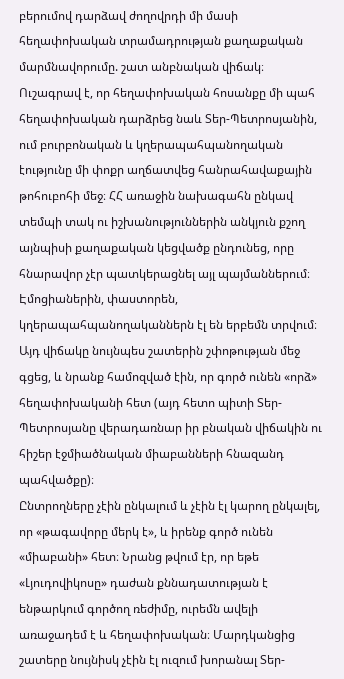բերումով դարձավ ժողովրդի մի մասի հեղափոխական տրամադրության քաղաքական մարմնավորումը. շատ անբնական վիճակ։
Ուշագրավ է, որ հեղափոխական հոսանքը մի պահ հեղափոխական դարձրեց նաև Տեր-Պետրոսյանին, ում բուրբոնական և կղերապահպանողական էությունը մի փոքր աղճատվեց հանրահավաքային թոհուբոհի մեջ։ ՀՀ առաջին նախագահն ընկավ տեմպի տակ ու իշխանություններին անկյուն քշող այնպիսի քաղաքական կեցվածք ընդունեց, որը հնարավոր չէր պատկերացնել այլ պայմաններում։ Էմոցիաներին, փաստորեն, կղերապահպանողականներն էլ են երբեմն տրվում։ Այդ վիճակը նույնպես շատերին շփոթության մեջ գցեց, և նրանք համոզված էին, որ գործ ունեն «որձ» հեղափոխականի հետ (այդ հետո պիտի Տեր-Պետրոսյանը վերադառնար իր բնական վիճակին ու հիշեր էջմիածնական միաբանների հնազանդ պահվածքը)։
Ընտրողները չէին ընկալում և չէին էլ կարող ընկալել, որ «թագավորը մերկ է», և իրենք գործ ունեն «միաբանի» հետ։ Նրանց թվում էր, որ եթե «Լյուդովիկոսը» դաժան քննադատության է ենթարկում գործող ռեժիմը, ուրեմն ավելի առաջադեմ է և հեղափոխական։ Մարդկանցից շատերը նույնիսկ չէին էլ ուզում խորանալ Տեր-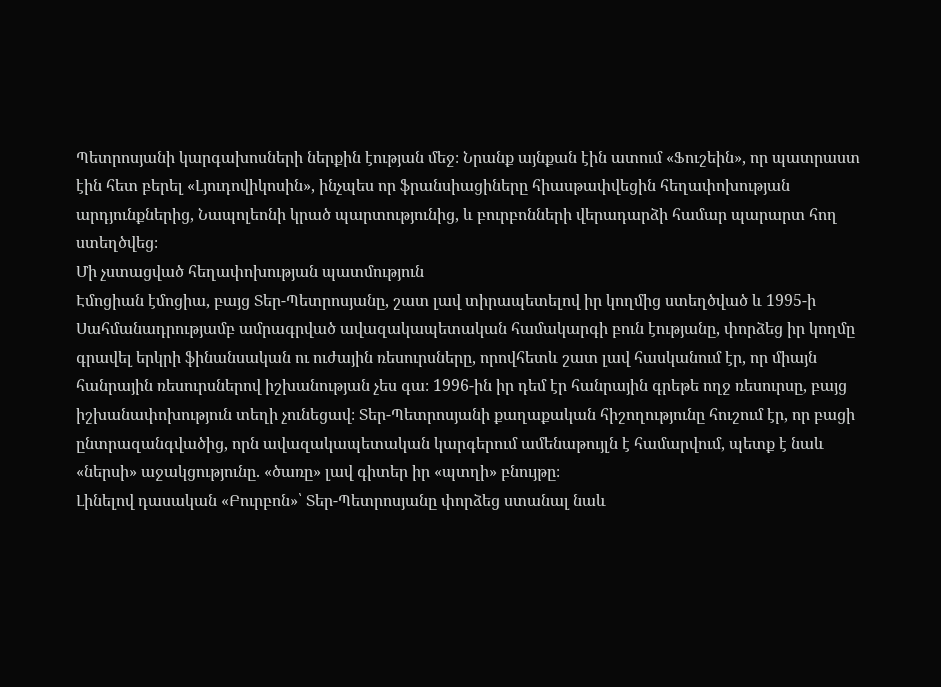Պետրոսյանի կարգախոսների ներքին էության մեջ։ Նրանք այնքան էին ատում «Ֆուշեին», որ պատրաստ էին հետ բերել «Լյուդովիկոսին», ինչպես որ ֆրանսիացիները հիասթափվեցին հեղափոխության արդյունքներից, Նապոլեոնի կրած պարտությունից, և բուրբոնների վերադարձի համար պարարտ հող ստեղծվեց։
Մի չստացված հեղափոխության պատմություն
Էմոցիան էմոցիա, բայց Տեր-Պետրոսյանը, շատ լավ տիրապետելով իր կողմից ստեղծված և 1995-ի Սահմանադրությամբ ամրագրված ավազակապետական համակարգի բուն էությանը, փորձեց իր կողմը գրավել երկրի ֆինանսական ու ուժային ռեսուրսները, որովհետև շատ լավ հասկանում էր, որ միայն հանրային ռեսուրսներով իշխանության չես գա։ 1996-ին իր դեմ էր հանրային գրեթե ողջ ռեսուրսը, բայց իշխանափոխություն տեղի չունեցավ։ Տեր-Պետրոսյանի քաղաքական հիշողությունը հուշում էր, որ բացի ընտրազանգվածից, որն ավազակապետական կարգերում ամենաթույլն է համարվում, պետք է նաև «ներսի» աջակցությունը. «ծառը» լավ գիտեր իր «պտղի» բնույթը։
Լինելով դասական «Բուրբոն»՝ Տեր-Պետրոսյանը փորձեց ստանալ նաև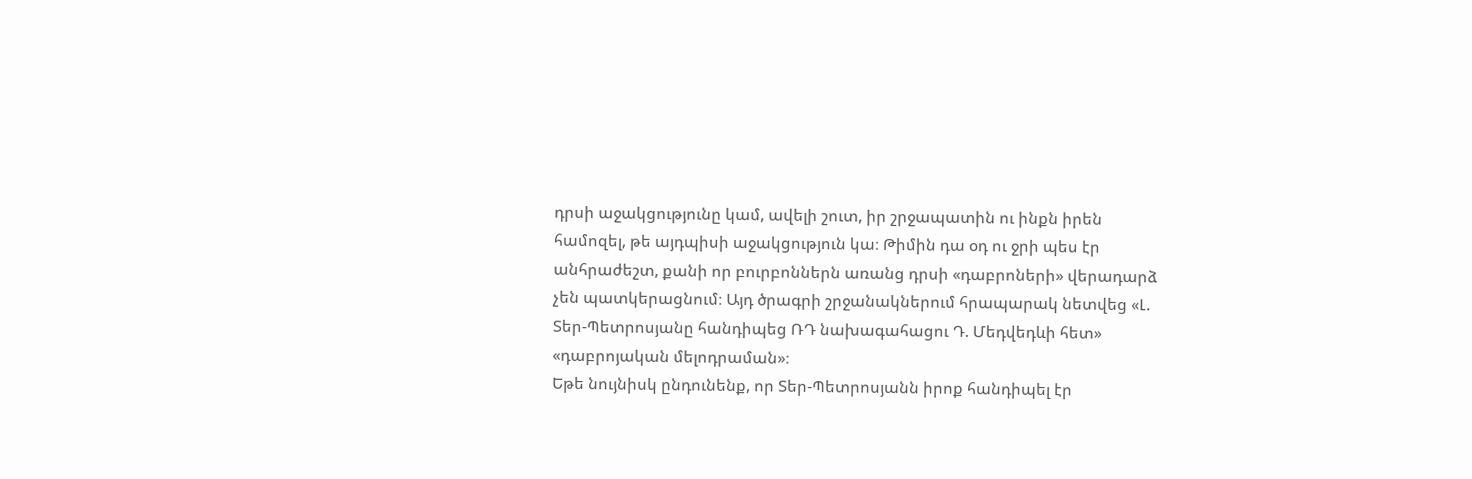դրսի աջակցությունը կամ, ավելի շուտ, իր շրջապատին ու ինքն իրեն համոզել, թե այդպիսի աջակցություն կա։ Թիմին դա օդ ու ջրի պես էր անհրաժեշտ, քանի որ բուրբոններն առանց դրսի «դաբրոների» վերադարձ չեն պատկերացնում։ Այդ ծրագրի շրջանակներում հրապարակ նետվեց «Լ. Տեր-Պետրոսյանը հանդիպեց ՌԴ նախագահացու Դ. Մեդվեդևի հետ» «դաբրոյական մելոդրաման»։
Եթե նույնիսկ ընդունենք, որ Տեր-Պետրոսյանն իրոք հանդիպել էր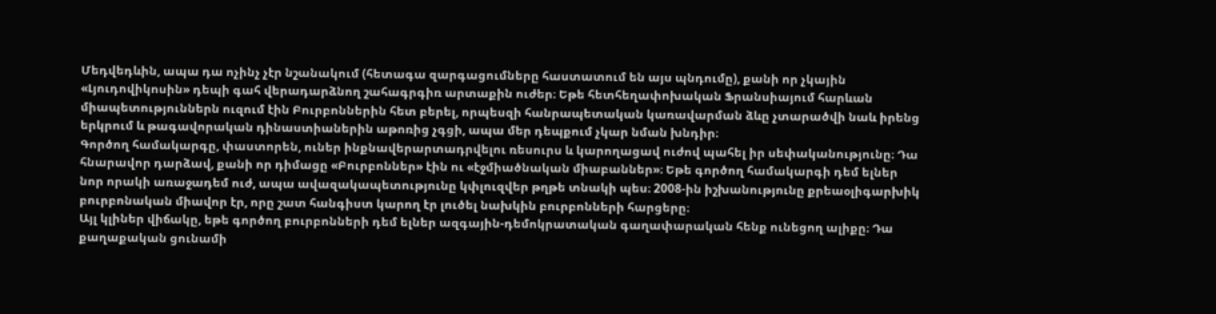Մեդվեդևին, ապա դա ոչինչ չէր նշանակում (հետագա զարգացումները հաստատում են այս պնդումը), քանի որ չկային «Լյուդովիկոսին» դեպի գահ վերադարձնող շահագրգիռ արտաքին ուժեր։ Եթե հետհեղափոխական Ֆրանսիայում հարևան միապետություններն ուզում էին Բուրբոններին հետ բերել, որպեսզի հանրապետական կառավարման ձևը չտարածվի նաև իրենց երկրում և թագավորական դինաստիաներին աթոռից չգցի, ապա մեր դեպքում չկար նման խնդիր։
Գործող համակարգը, փաստորեն, ուներ ինքնավերարտադրվելու ռեսուրս և կարողացավ ուժով պահել իր սեփականությունը։ Դա հնարավոր դարձավ, քանի որ դիմացը «Բուրբոններ» էին ու «էջմիածնական միաբաններ»։ Եթե գործող համակարգի դեմ ելներ նոր որակի առաջադեմ ուժ, ապա ավազակապետությունը կփլուզվեր թղթե տնակի պես։ 2008-ին իշխանությունը քրեաօլիգարխիկ բուրբոնական միավոր էր, որը շատ հանգիստ կարող էր լուծել նախկին բուրբոնների հարցերը։
Այլ կլիներ վիճակը, եթե գործող բուրբոնների դեմ ելներ ազգային-դեմոկրատական գաղափարական հենք ունեցող ալիքը։ Դա քաղաքական ցունամի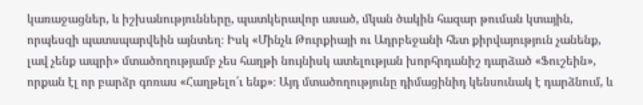կառաջացներ, և իշխանությունները, պատկերավոր ասած, մկան ծակին հազար թուման կտային, որպեսզի պատսպարվեին այնտեղ։ Իսկ «Մինչև Թուրքիայի ու Ադրբեջանի հետ քիրվայություն չանենք, լավ չենք ապրի» մտածողությամբ չես հաղթի նույնիսկ ատելության խորհրդանիշ դարձած «Ֆուշեին», որքան էլ որ բարձր գոռաս «Հաղթելո՛ւ ենք»։ Այդ մտածողությունը դիմացինիդ կենսունակ է դարձնում, և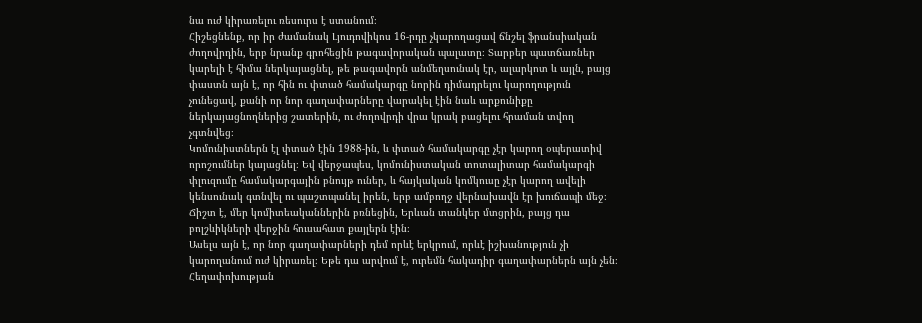նա ուժ կիրառելու ռեսուրս է ստանում։
Հիշեցնենք, որ իր ժամանակ Լյուդովիկոս 16-րդը չկարողացավ ճնշել ֆրանսիական ժողովրդին, երբ նրանք գրոհեցին թագավորական պալատը։ Տարբեր պատճառներ կարելի է հիմա ներկայացնել, թե թագավորն անմեղսունակ էր, ալարկոտ և այլն, բայց փաստն այն է, որ հին ու փտած համակարգը նորին դիմադրելու կարողություն չունեցավ, քանի որ նոր գաղափարները վարակել էին նաև արքունիքը ներկայացնողներից շատերին, ու ժողովրդի վրա կրակ բացելու հրաման տվող չգտնվեց։
Կոմունիստներն էլ փտած էին 1988-ին, և փտած համակարգը չէր կարող օպերատիվ որոշումներ կայացնել։ Եվ վերջապես, կոմունիստական տոտալիտար համակարգի փլուզումը համակարգային բնույթ ուներ, և հայկական կոմկուսը չէր կարող ավելի կենսունակ գտնվել ու պաշտպանել իրեն, երբ ամբողջ վերնախավն էր խուճապի մեջ։ Ճիշտ է, մեր կոմիտեականներին բռնեցին, Երևան տանկեր մտցրին, բայց դա բոլշևիկների վերջին հուսահատ քայլերն էին։
Ասելս այն է, որ նոր գաղափարների դեմ որևէ երկրում, որևէ իշխանություն չի կարողանում ուժ կիրառել։ Եթե դա արվում է, ուրեմն հակադիր գաղափարներն այն չեն։
Հեղափոխության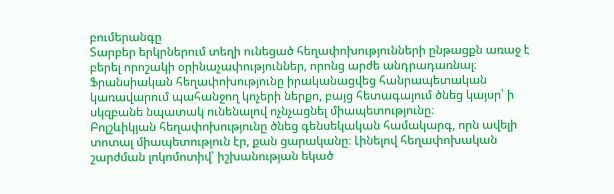բումերանգը
Տարբեր երկրներում տեղի ունեցած հեղափոխությունների ընթացքն առաջ է բերել որոշակի օրինաչափություններ, որոնց արժե անդրադառնալ։
Ֆրանսիական հեղափոխությունը իրականացվեց հանրապետական կառավարում պահանջող կոչերի ներքո, բայց հետագայում ծնեց կայսր՝ ի սկզբանե նպատակ ունենալով ոչնչացնել միապետությունը։
Բոլշևիկյան հեղափոխությունը ծնեց գենսեկական համակարգ, որն ավելի տոտալ միապետություն էր, քան ցարականը։ Լինելով հեղափոխական շարժման լոկոմոտիվ՝ իշխանության եկած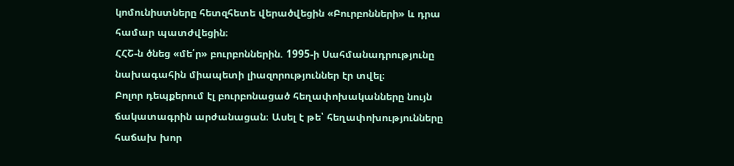կոմունիստները հետզհետե վերածվեցին «Բուրբոնների» և դրա համար պատժվեցին։
ՀՀՇ-ն ծնեց «մե՛ր» բուրբոններին. 1995-ի Սահմանադրությունը նախագահին միապետի լիազորություններ էր տվել։
Բոլոր դեպքերում էլ բուրբոնացած հեղափոխականները նույն ճակատագրին արժանացան։ Ասել է թե՝ հեղափոխությունները հաճախ խոր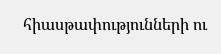հիասթափությունների ու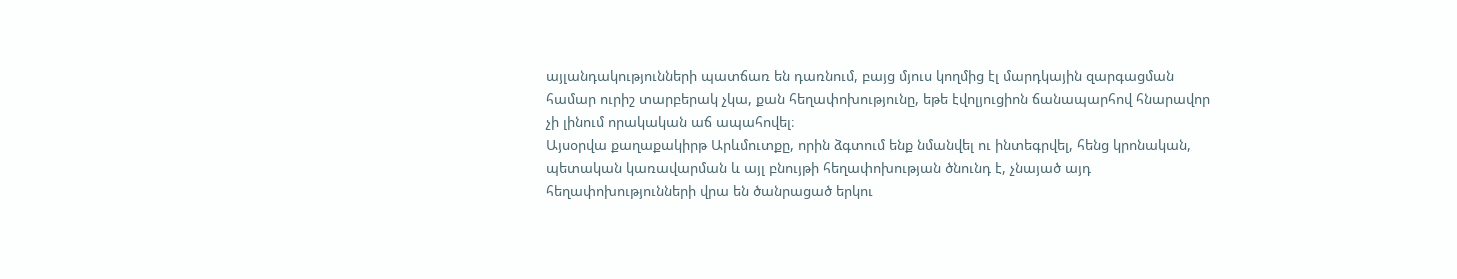այլանդակությունների պատճառ են դառնում, բայց մյուս կողմից էլ մարդկային զարգացման համար ուրիշ տարբերակ չկա, քան հեղափոխությունը, եթե էվոլյուցիոն ճանապարհով հնարավոր չի լինում որակական աճ ապահովել։
Այսօրվա քաղաքակիրթ Արևմուտքը, որին ձգտում ենք նմանվել ու ինտեգրվել, հենց կրոնական, պետական կառավարման և այլ բնույթի հեղափոխության ծնունդ է, չնայած այդ հեղափոխությունների վրա են ծանրացած երկու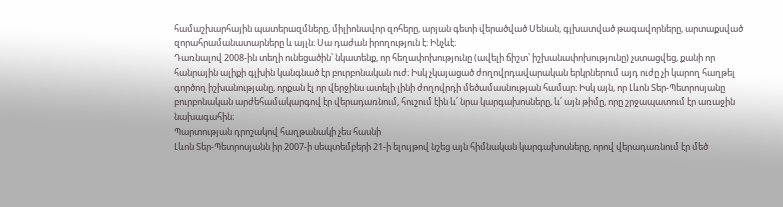համաշխարհային պատերազմները, միլիոնավոր զոհերը, արյան գետի վերածված Սենան, գլխատված թագավորները, արտաքսված զորահրամանատարները և այլն։ Սա դաժան իրողություն է։ Ինչևէ։
Դառնալով 2008-ին տեղի ունեցածին՝ նկատենք, որ հեղափոխությունը (ավելի ճիշտ՝ իշխանափոխությունը) չստացվեց, քանի որ հանրային ալիքի գլխին կանգնած էր բուրբոնական ուժ։ Իսկ չկայացած ժողովրդավարական երկրներում այդ ուժը չի կարող հաղթել գործող իշխանությանը, որքան էլ որ վերջինս ատելի լինի ժողովրդի մեծամասնության համար։ Իսկ այն, որ Լևոն Տեր-Պետրոսյանը բուրբոնական արժեհամակարգով էր վերադառնում, հուշում էին և՛ նրա կարգախոսները, և՛ այն թիմը, որը շրջապատում էր առաջին նախագահին։
Պարտության դրոշակով հաղթանակի չես հասնի
Լևոն Տեր-Պետրոսյանն իր 2007-ի սեպտեմբերի 21-ի ելույթով նշեց այն հիմնական կարգախոսները, որով վերադառնում էր մեծ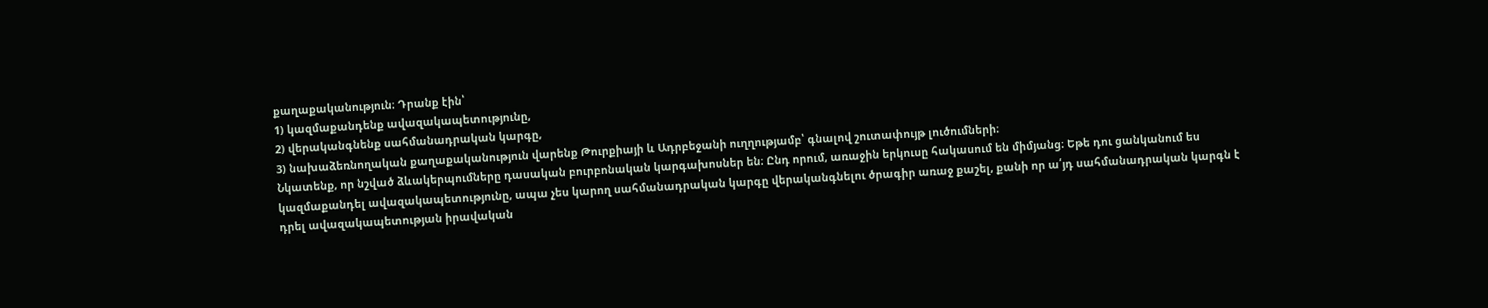քաղաքականություն։ Դրանք էին՝
1) կազմաքանդենք ավազակապետությունը,
2) վերականգնենք սահմանադրական կարգը,
3) նախաձեռնողական քաղաքականություն վարենք Թուրքիայի և Ադրբեջանի ուղղությամբ՝ գնալով շուտափույթ լուծումների։
Նկատենք, որ նշված ձևակերպումները դասական բուրբոնական կարգախոսներ են։ Ընդ որում, առաջին երկուսը հակասում են միմյանց։ Եթե դու ցանկանում ես կազմաքանդել ավազակապետությունը, ապա չես կարող սահմանադրական կարգը վերականգնելու ծրագիր առաջ քաշել, քանի որ ա՛յդ սահմանադրական կարգն է դրել ավազակապետության իրավական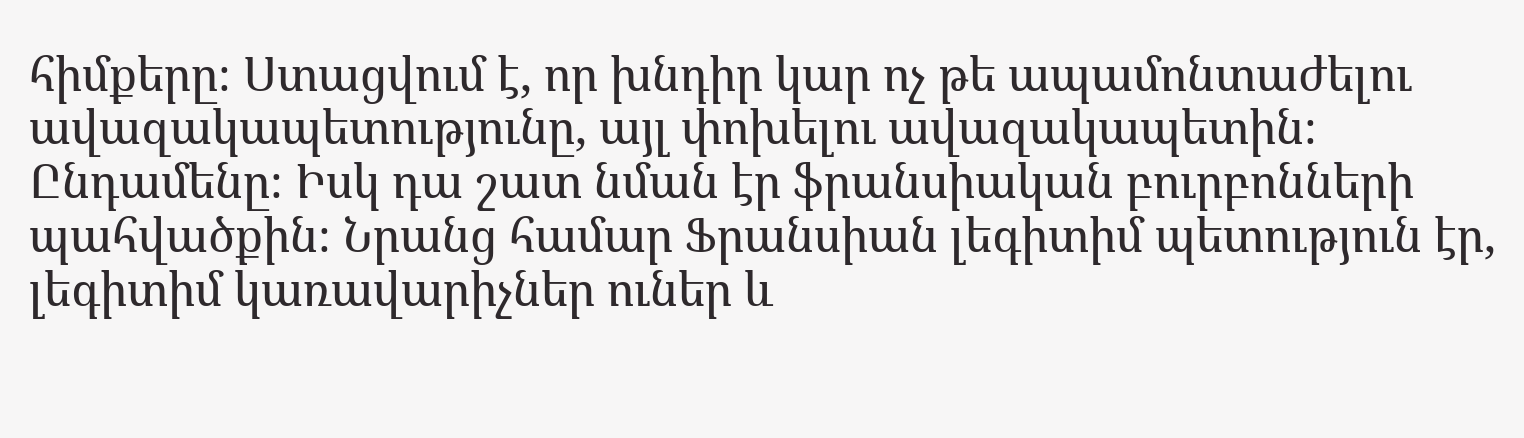հիմքերը։ Ստացվում է, որ խնդիր կար ոչ թե ապամոնտաժելու ավազակապետությունը, այլ փոխելու ավազակապետին։ Ընդամենը։ Իսկ դա շատ նման էր ֆրանսիական բուրբոնների պահվածքին։ Նրանց համար Ֆրանսիան լեգիտիմ պետություն էր, լեգիտիմ կառավարիչներ ուներ և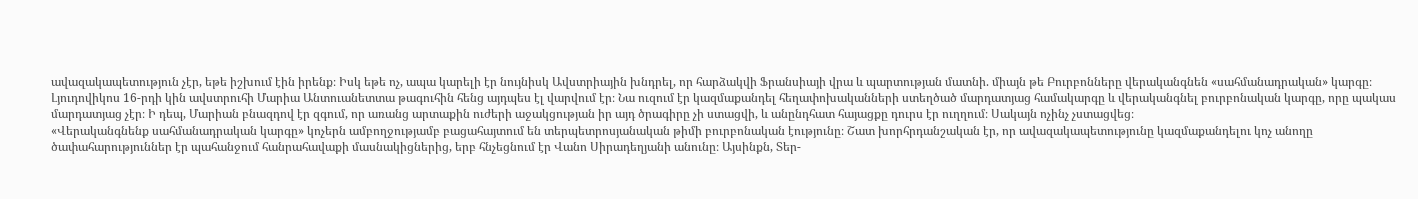ավազակապետություն չէր, եթե իշխում էին իրենք։ Իսկ եթե ոչ, ապա կարելի էր նույնիսկ Ավստրիային խնդրել, որ հարձակվի Ֆրանսիայի վրա և պարտության մատնի. միայն թե Բուրբոնները վերականգնեն «սահմանադրական» կարգը։
Լյուդովիկոս 16-րդի կին ավստրուհի Մարիա Անտուանետտա թագուհին հենց այդպես էլ վարվում էր։ Նա ուզում էր կազմաքանդել հեղափոխականների ստեղծած մարդատյաց համակարգը և վերականգնել բուրբոնական կարգը, որը պակաս մարդատյաց չէր։ Ի դեպ, Մարիան բնազդով էր զգում, որ առանց արտաքին ուժերի աջակցության իր այդ ծրագիրը չի ստացվի, և անընդհատ հայացքը դուրս էր ուղղում։ Սակայն ոչինչ չստացվեց։
«Վերականգնենք սահմանադրական կարգը» կոչերն ամբողջությամբ բացահայտում են տերպետրոսյանական թիմի բուրբոնական էությունը։ Շատ խորհրդանշական էր, որ ավազակապետությունը կազմաքանդելու կոչ անողը ծափահարություններ էր պահանջում հանրահավաքի մասնակիցներից, երբ հնչեցնում էր Վանո Սիրադեղյանի անունը։ Այսինքն, Տեր-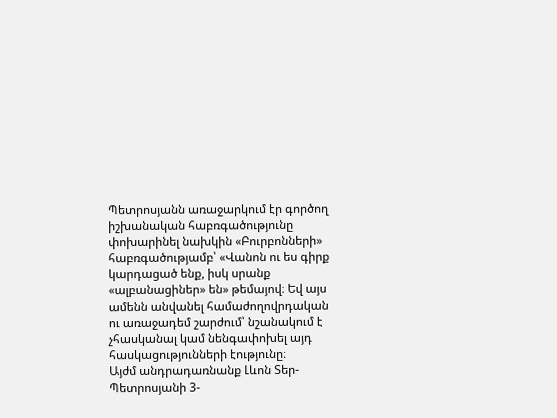Պետրոսյանն առաջարկում էր գործող իշխանական հաբռգածությունը փոխարինել նախկին «Բուրբոնների» հաբռգածությամբ՝ «Վանոն ու ես գիրք կարդացած ենք, իսկ սրանք «ալբանացիներ» են» թեմայով։ Եվ այս ամենն անվանել համաժողովրդական ու առաջադեմ շարժում՝ նշանակում է չհասկանալ կամ նենգափոխել այդ հասկացությունների էությունը։
Այժմ անդրադառնանք Լևոն Տեր-Պետրոսյանի 3-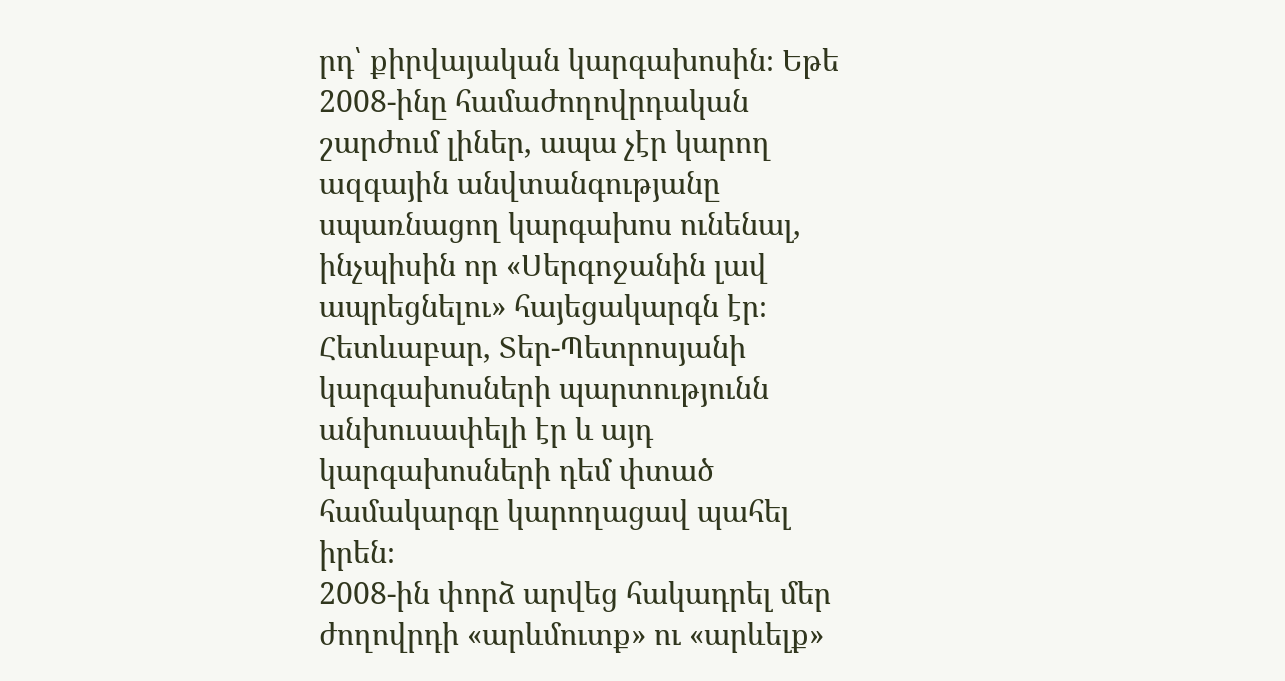րդ՝ քիրվայական կարգախոսին։ Եթե 2008-ինը համաժողովրդական շարժում լիներ, ապա չէր կարող ազգային անվտանգությանը սպառնացող կարգախոս ունենալ, ինչպիսին որ «Սերգոջանին լավ ապրեցնելու» հայեցակարգն էր։ Հետևաբար, Տեր-Պետրոսյանի կարգախոսների պարտությունն անխուսափելի էր և այդ կարգախոսների դեմ փտած համակարգը կարողացավ պահել իրեն։
2008-ին փորձ արվեց հակադրել մեր ժողովրդի «արևմուտք» ու «արևելք»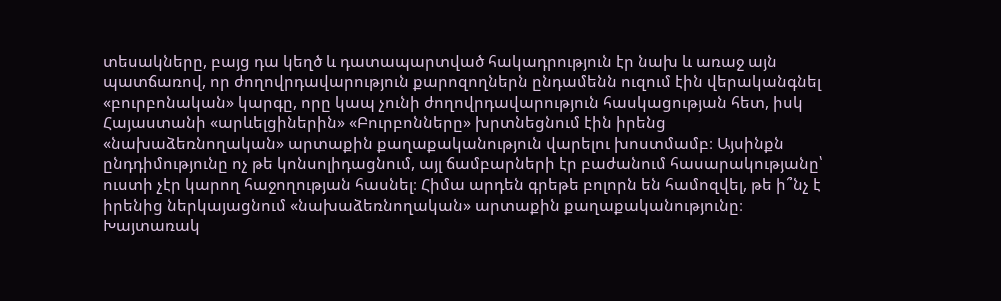տեսակները, բայց դա կեղծ և դատապարտված հակադրություն էր նախ և առաջ այն պատճառով, որ ժողովրդավարություն քարոզողներն ընդամենն ուզում էին վերականգնել «բուրբոնական» կարգը, որը կապ չունի ժողովրդավարություն հասկացության հետ, իսկ Հայաստանի «արևելցիներին» «Բուրբոնները» խրտնեցնում էին իրենց «նախաձեռնողական» արտաքին քաղաքականություն վարելու խոստմամբ։ Այսինքն ընդդիմությունը ոչ թե կոնսոլիդացնում, այլ ճամբարների էր բաժանում հասարակությանը՝ ուստի չէր կարող հաջողության հասնել։ Հիմա արդեն գրեթե բոլորն են համոզվել, թե ի՞նչ է իրենից ներկայացնում «նախաձեռնողական» արտաքին քաղաքականությունը։
Խայտառակ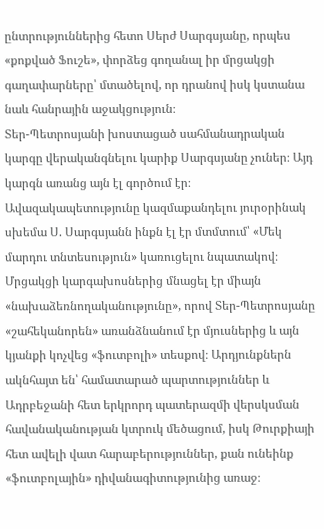ընտրություններից հետո Սերժ Սարգսյանը, որպես «քոքված Ֆուշե», փորձեց գողանալ իր մրցակցի գաղափարները՝ մտածելով, որ դրանով իսկ կստանա նաև հանրային աջակցություն։
Տեր-Պետրոսյանի խոստացած սահմանադրական կարգը վերականգնելու կարիք Սարգսյանը չուներ։ Այդ կարգն առանց այն էլ գործում էր։ Ավազակապետությունը կազմաքանդելու յուրօրինակ սխեմա Ս. Սարգսյանն ինքն էլ էր մտմտում՝ «Մեկ մարդու տնտեսություն» կառուցելու նպատակով։ Մրցակցի կարգախոսներից մնացել էր միայն «նախաձեռնողականությունը», որով Տեր-Պետրոսյանը «շահեկանորեն» առանձնանում էր մյուսներից և այն կյանքի կոչվեց «ֆուտբոլի» տեսքով։ Արդյունքներն ակնհայտ են՝ համատարած պարտություններ և Ադրբեջանի հետ երկրորդ պատերազմի վերսկսման հավանականության կտրուկ մեծացում, իսկ Թուրքիայի հետ ավելի վատ հարաբերություններ, քան ունեինք «ֆուտբոլային» դիվանագիտությունից առաջ։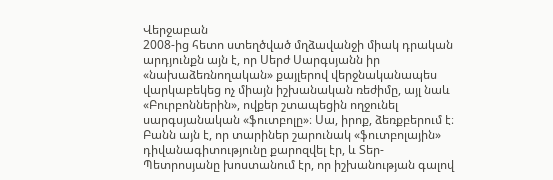Վերջաբան
2008-ից հետո ստեղծված մղձավանջի միակ դրական արդյունքն այն է, որ Սերժ Սարգսյանն իր «նախաձեռնողական» քայլերով վերջնականապես վարկաբեկեց ոչ միայն իշխանական ռեժիմը, այլ նաև «Բուրբոններին», ովքեր շտապեցին ողջունել սարգսյանական «ֆուտբոլը»։ Սա, իրոք, ձեռքբերում է։
Բանն այն է, որ տարիներ շարունակ «ֆուտբոլային» դիվանագիտությունը քարոզվել էր, և Տեր-Պետրոսյանը խոստանում էր, որ իշխանության գալով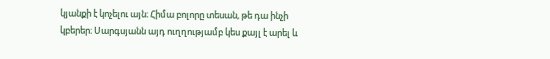կյանքի է կոչելու այն։ Հիմա բոլորը տեսան, թե դա ինչի կբերեր։ Սարգսյանն այդ ուղղությամբ կես քայլ է արել և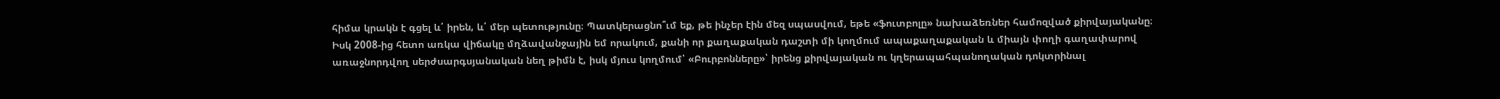հիմա կրակն է գցել և՛ իրեն, և՛ մեր պետությունը։ Պատկերացնո՞ւմ եք, թե ինչեր էին մեզ սպասվում, եթե «ֆուտբոլը» նախաձեռներ համոզված քիրվայականը։
Իսկ 2008-ից հետո առկա վիճակը մղձավանջային եմ որակում, քանի որ քաղաքական դաշտի մի կողմում ապաքաղաքական և միայն փողի գաղափարով առաջնորդվող սերժսարգսյանական նեղ թիմն է, իսկ մյուս կողմում՝ «Բուրբոնները»՝ իրենց քիրվայական ու կղերապահպանողական դոկտրինալ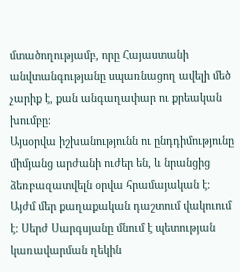մտածողությամբ, որը Հայաստանի անվտանգությանը սպառնացող ավելի մեծ չարիք է, քան անգաղափար ու քրեական խումբը։
Այսօրվա իշխանությունն ու ընդդիմությունը միմյանց արժանի ուժեր են, և նրանցից ձեռբազատվելն օրվա հրամայական է։ Այժմ մեր քաղաքական դաշտում վակուում է։ Սերժ Սարգսյանը մնում է պետության կառավարման ղեկին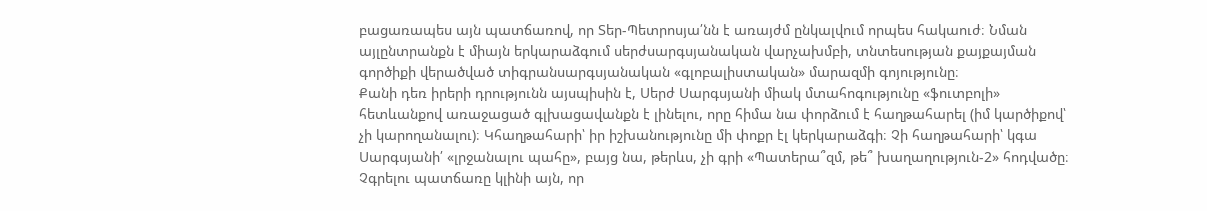բացառապես այն պատճառով, որ Տեր-Պետրոսյա՛նն է առայժմ ընկալվում որպես հակաուժ։ Նման այլընտրանքն է միայն երկարաձգում սերժսարգսյանական վարչախմբի, տնտեսության քայքայման գործիքի վերածված տիգրանսարգսյանական «գլոբալիստական» մարազմի գոյությունը։
Քանի դեռ իրերի դրությունն այսպիսին է, Սերժ Սարգսյանի միակ մտահոգությունը «ֆուտբոլի» հետևանքով առաջացած գլխացավանքն է լինելու, որը հիմա նա փորձում է հաղթահարել (իմ կարծիքով՝ չի կարողանալու)։ Կհաղթահարի՝ իր իշխանությունը մի փոքր էլ կերկարաձգի։ Չի հաղթահարի՝ կգա Սարգսյանի՛ «լրջանալու պահը», բայց նա, թերևս, չի գրի «Պատերա՞զմ, թե՞ խաղաղություն-2» հոդվածը։ Չգրելու պատճառը կլինի այն, որ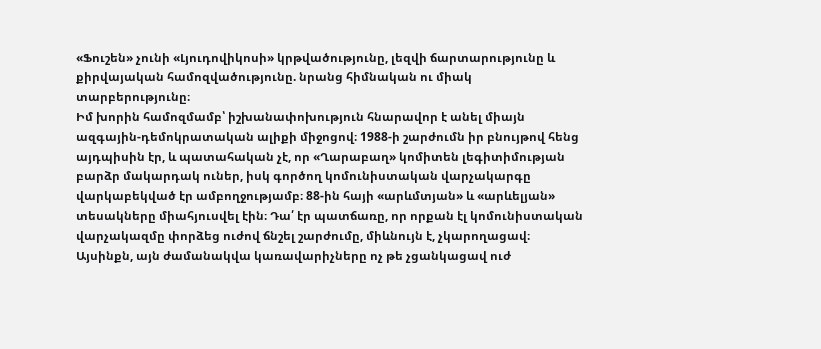«Ֆուշեն» չունի «Լյուդովիկոսի» կրթվածությունը, լեզվի ճարտարությունը և քիրվայական համոզվածությունը. նրանց հիմնական ու միակ տարբերությունը։
Իմ խորին համոզմամբ՝ իշխանափոխություն հնարավոր է անել միայն ազգային-դեմոկրատական ալիքի միջոցով։ 1988-ի շարժումն իր բնույթով հենց այդպիսին էր, և պատահական չէ, որ «Ղարաբաղ» կոմիտեն լեգիտիմության բարձր մակարդակ ուներ, իսկ գործող կոմունիստական վարչակարգը վարկաբեկված էր ամբողջությամբ։ 88-ին հայի «արևմտյան» և «արևելյան» տեսակները միահյուսվել էին։ Դա՛ էր պատճառը, որ որքան էլ կոմունիստական վարչակազմը փորձեց ուժով ճնշել շարժումը, միևնույն է, չկարողացավ։ Այսինքն, այն ժամանակվա կառավարիչները ոչ թե չցանկացավ ուժ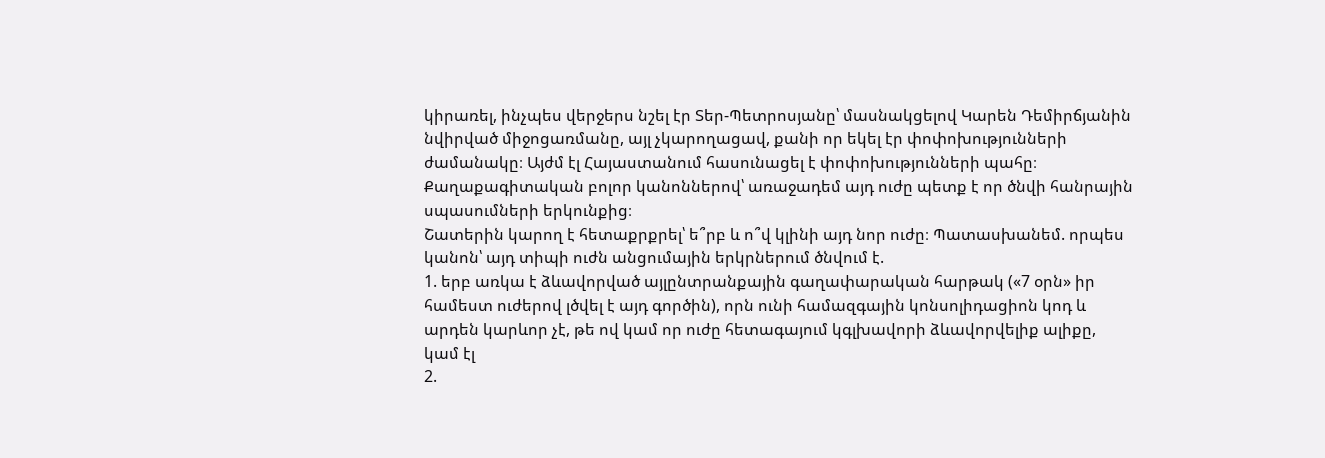կիրառել, ինչպես վերջերս նշել էր Տեր-Պետրոսյանը՝ մասնակցելով Կարեն Դեմիրճյանին նվիրված միջոցառմանը, այլ չկարողացավ, քանի որ եկել էր փոփոխությունների ժամանակը։ Այժմ էլ Հայաստանում հասունացել է փոփոխությունների պահը։ Քաղաքագիտական բոլոր կանոններով՝ առաջադեմ այդ ուժը պետք է որ ծնվի հանրային սպասումների երկունքից։
Շատերին կարող է հետաքրքրել՝ ե՞րբ և ո՞վ կլինի այդ նոր ուժը։ Պատասխանեմ. որպես կանոն՝ այդ տիպի ուժն անցումային երկրներում ծնվում է.
1. երբ առկա է ձևավորված այլընտրանքային գաղափարական հարթակ («7 օրն» իր համեստ ուժերով լծվել է այդ գործին), որն ունի համազգային կոնսոլիդացիոն կոդ և արդեն կարևոր չէ, թե ով կամ որ ուժը հետագայում կգլխավորի ձևավորվելիք ալիքը,
կամ էլ
2.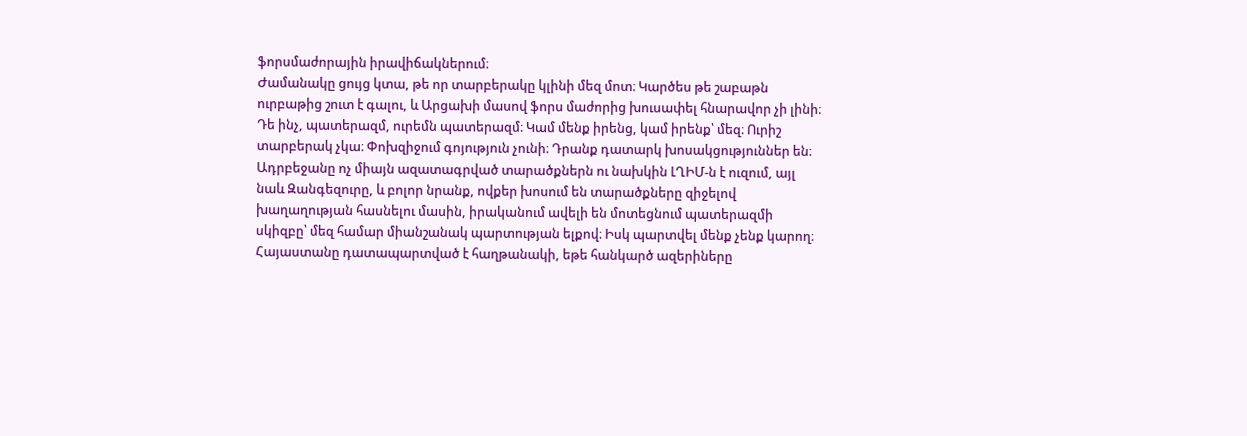ֆորսմաժորային իրավիճակներում։
Ժամանակը ցույց կտա, թե որ տարբերակը կլինի մեզ մոտ։ Կարծես թե շաբաթն ուրբաթից շուտ է գալու, և Արցախի մասով ֆորս մաժորից խուսափել հնարավոր չի լինի։ Դե ինչ, պատերազմ, ուրեմն պատերազմ։ Կամ մենք իրենց, կամ իրենք՝ մեզ։ Ուրիշ տարբերակ չկա։ Փոխզիջում գոյություն չունի։ Դրանք դատարկ խոսակցություններ են։ Ադրբեջանը ոչ միայն ազատագրված տարածքներն ու նախկին ԼՂԻՄ-ն է ուզում, այլ նաև Զանգեզուրը, և բոլոր նրանք, ովքեր խոսում են տարածքները զիջելով խաղաղության հասնելու մասին, իրականում ավելի են մոտեցնում պատերազմի սկիզբը՝ մեզ համար միանշանակ պարտության ելքով։ Իսկ պարտվել մենք չենք կարող։ Հայաստանը դատապարտված է հաղթանակի, եթե հանկարծ ազերիները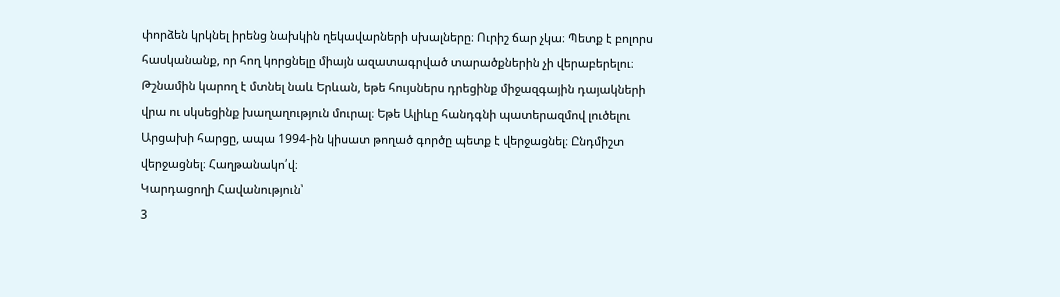փորձեն կրկնել իրենց նախկին ղեկավարների սխալները։ Ուրիշ ճար չկա։ Պետք է բոլորս հասկանանք, որ հող կորցնելը միայն ազատագրված տարածքներին չի վերաբերելու։ Թշնամին կարող է մտնել նաև Երևան, եթե հույսներս դրեցինք միջազգային դայակների վրա ու սկսեցինք խաղաղություն մուրալ։ Եթե Ալիևը հանդգնի պատերազմով լուծելու Արցախի հարցը, ապա 1994-ին կիսատ թողած գործը պետք է վերջացնել։ Ընդմիշտ վերջացնել։ Հաղթանակո՛վ։
Կարդացողի Հավանություն՝
3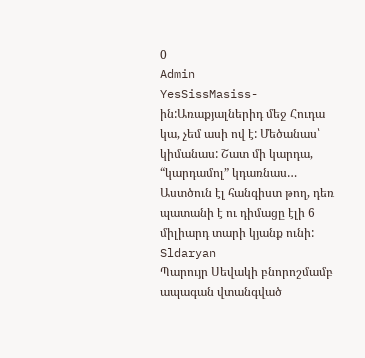0
Admin
YesSissMasiss-ին:Առաքյալներիդ մեջ Հուդա կա, չեմ ասի ով է: Մեծանաս՝ կիմանաս: Շատ մի կարդա, “կարդամոլ” կդառնաս… Աստծուն էլ հանգիստ թող, դեռ պատանի է ու դիմացը էլի 6 միլիարդ տարի կյանք ունի:
Sldaryan
Պարույր Սեվակի բնորոշմամբ ապագան վտանգված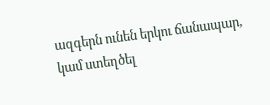ազգերն ունեն երկու ճանապար, կամ ստեղծել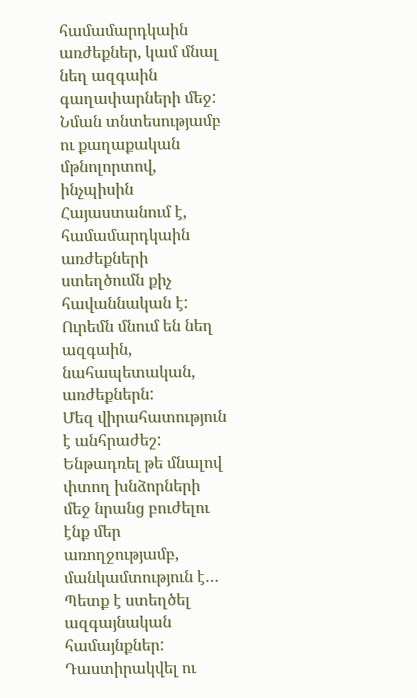համամարդկաին առժեքներ, կամ մնալ նեղ ազգաին գաղափարների մեջ:
Նման տնտեսությամբ ու քաղաքական մթնոլորտով, ինչպիսին Հայաստանում է, համամարդկաին առժեքների ստեղծումն քիչ հավաննական է: Ուրեմն մնում են նեղ ազգաին, նահապետական, առժեքներն:
Մեզ վիրահատություն է անհրաժեշ:
Ենթադռել թե մնալով փտող խնձորների մեջ նրանց բուժելու էնք մեր առողջությամբ, մանկամտություն է…
Պետք է ստեղծել ազգայնական համայնքներ: Դաստիրակվել ու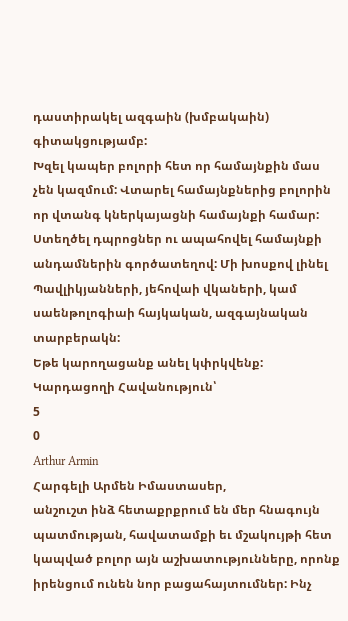դաստիրակել ազգաին (խմբակաին) գիտակցությամբ:
Խզել կապեր բոլորի հետ որ համայնքին մաս չեն կազմում: Վտարել համայնքներից բոլորին որ վտանգ կներկայացնի համայնքի համար: Ստեղծել դպրոցներ ու ապահովել համայնքի անդամներին գործատեղով: Մի խոսքով լինել Պավլիկյանների, յեհովաի վկաների, կամ սաենթոլոգիաի հայկական, ազգայնական տարբերակն:
Եթե կարողացանք անել կփրկվենք:
Կարդացողի Հավանություն՝
5
0
Arthur Armin
Հարգելի Արմեն Իմաստասեր,
անշուշտ ինձ հետաքրքրում են մեր հնագույն պատմության, հավատամքի եւ մշակույթի հետ կապված բոլոր այն աշխատությունները, որոնք իրենցում ունեն նոր բացահայտումներ: Ինչ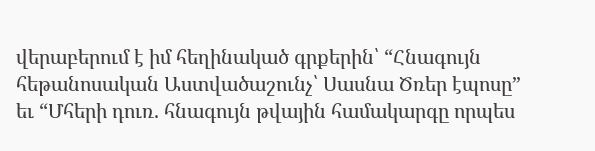վերաբերում է իմ հեղինակած գրքերին՝ “Հնագույն հեթանոսական Աստվածաշունչ՝ Սասնա Ծռեր էպոսը” եւ “Մհերի դուռ. հնագույն թվային համակարգը որպես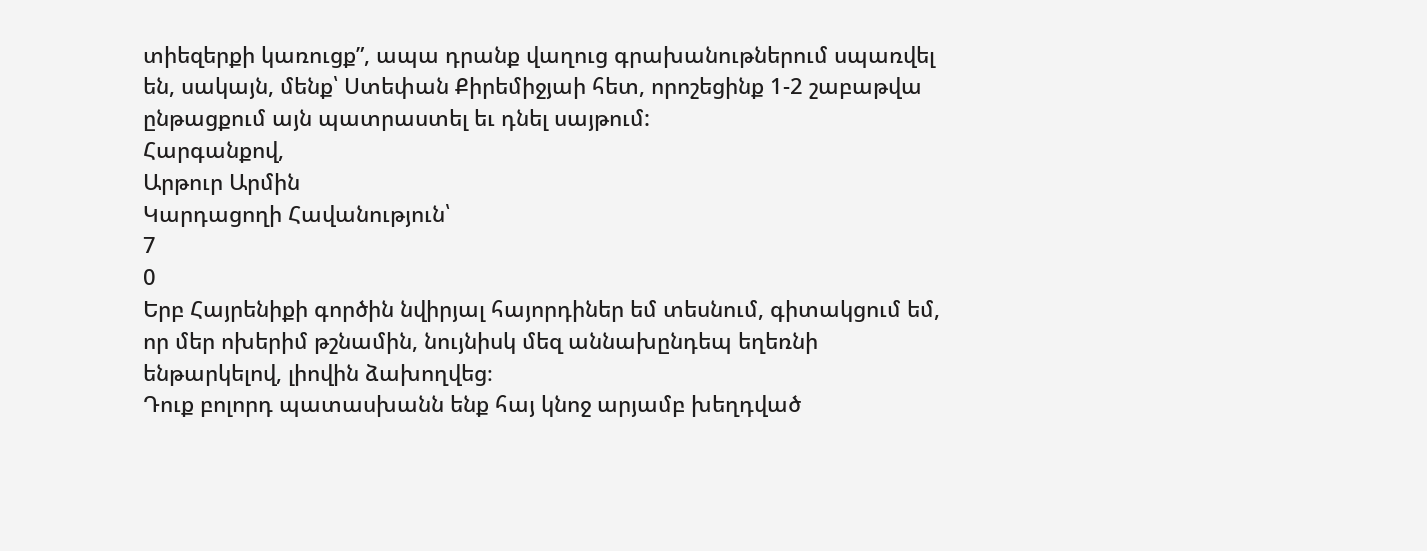տիեզերքի կառուցք”, ապա դրանք վաղուց գրախանութներում սպառվել են, սակայն, մենք՝ Ստեփան Քիրեմիջյաի հետ, որոշեցինք 1-2 շաբաթվա ընթացքում այն պատրաստել եւ դնել սայթում:
Հարգանքով,
Արթուր Արմին
Կարդացողի Հավանություն՝
7
0
Երբ Հայրենիքի գործին նվիրյալ հայորդիներ եմ տեսնում, գիտակցում եմ, որ մեր ոխերիմ թշնամին, նույնիսկ մեզ աննախընդեպ եղեռնի ենթարկելով, լիովին ձախողվեց։
Դուք բոլորդ պատասխանն ենք հայ կնոջ արյամբ խեղդված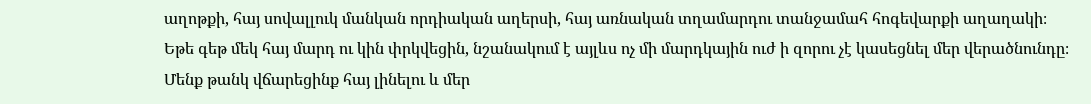աղոթքի, հայ սովալլուկ մանկան որդիական աղերսի, հայ առնական տղամարդու տանջամահ հոգեվարքի աղաղակի։
Եթե գեթ մեկ հայ մարդ ու կին փրկվեցին, նշանակում է այլևս ոչ մի մարդկային ուժ ի զորու չէ կասեցնել մեր վերածնունդը։
Մենք թանկ վճարեցինք հայ լինելու և մեր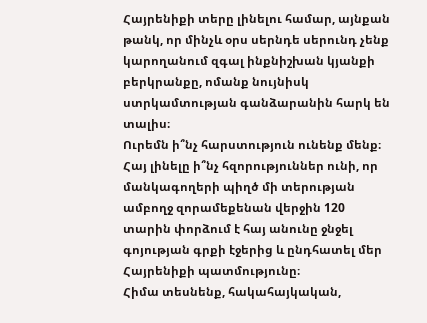Հայրենիքի տերը լինելու համար, այնքան թանկ, որ մինչև օրս սերնդե սերունդ չենք կարողանում զգալ ինքնիշխան կյանքի բերկրանքը, ոմանք նույնիսկ ստրկամտության գանձարանին հարկ են տալիս։
Ուրեմն ի՞նչ հարստություն ունենք մենք։
Հայ լինելը ի՞նչ հզորություններ ունի, որ մանկագողերի պիղծ մի տերության ամբողջ զորամեքենան վերջին 120 տարին փորձում է հայ անունը ջնջել գոյության գրքի էջերից և ընդհատել մեր Հայրենիքի պատմությունը։
Հիմա տեսնենք, հակահայկական,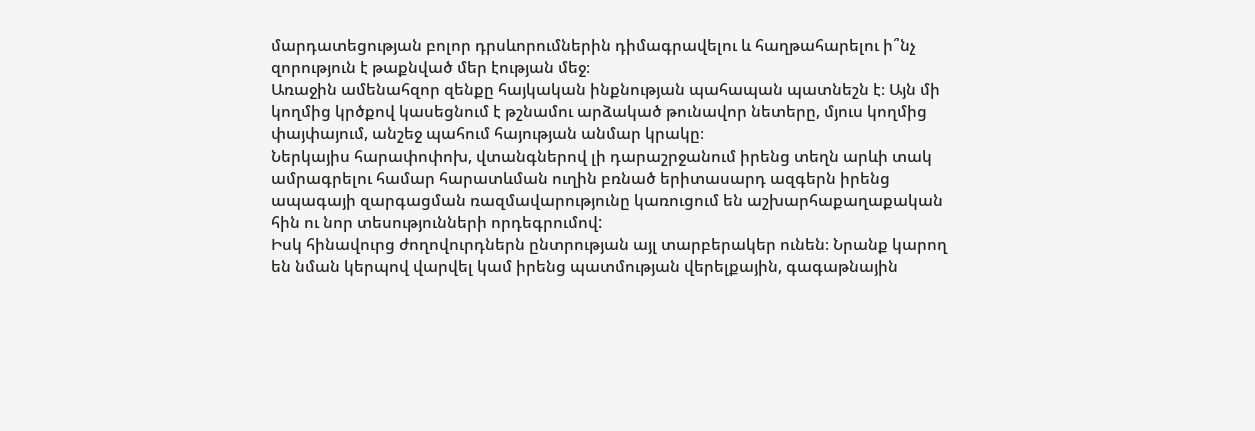մարդատեցության բոլոր դրսևորումներին դիմագրավելու և հաղթահարելու ի՞նչ զորություն է թաքնված մեր էության մեջ։
Առաջին ամենահզոր զենքը հայկական ինքնության պահապան պատնեշն է։ Այն մի կողմից կրծքով կասեցնում է թշնամու արձակած թունավոր նետերը, մյուս կողմից փայփայում, անշեջ պահում հայության անմար կրակը։
Ներկայիս հարափոփոխ, վտանգներով լի դարաշրջանում իրենց տեղն արևի տակ ամրագրելու համար հարատևման ուղին բռնած երիտասարդ ազգերն իրենց ապագայի զարգացման ռազմավարությունը կառուցում են աշխարհաքաղաքական հին ու նոր տեսությունների որդեգրումով:
Իսկ հինավուրց ժողովուրդներն ընտրության այլ տարբերակեր ունեն։ Նրանք կարող են նման կերպով վարվել կամ իրենց պատմության վերելքային, գագաթնային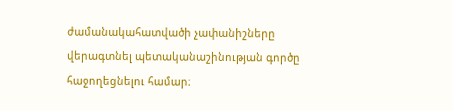ժամանակահատվածի չափանիշները վերագտնել պետականաշինության գործը հաջողեցնելու համար։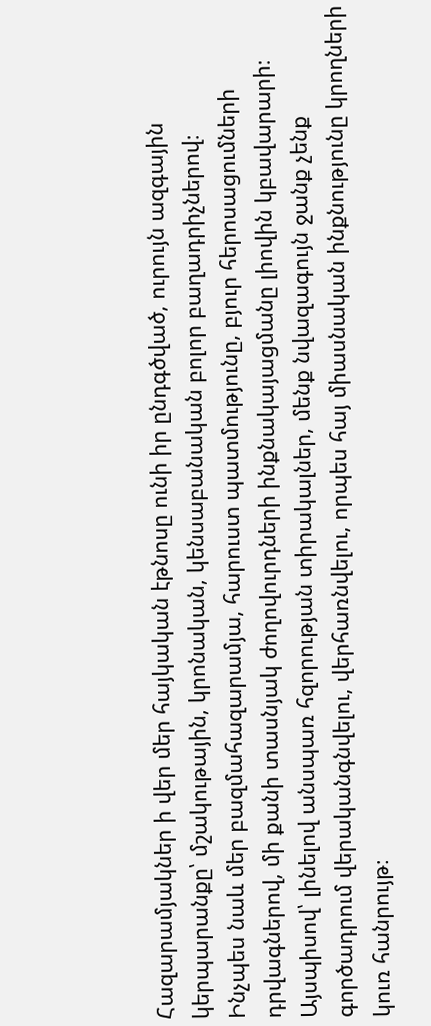Հազարամյակներ ի վեր մեր հայկական էթնոսը ունի իր ընդգծված, ուրույն ազգային կերպարանքը՝ մշակութային, կրոնական, կենսաբանական բոլոր բաղադրիչներով։
Ինչպես նաև մեր բազմահազարամյա, հարուստ պատմությունը, բյուր հերոսացումների դրվագներով, մի քանի տասնյակ ժողովուրդների ինքնակայացմանը լիովին կբավարարի։
Այսպիսով՝ լինելով անսպառ հզորության տիրակալներ, մենք նվազագույն ջանք չենք գործադրում վերականգնվելու, վերհառնվելու, որպես հայ միասնական ինքնությունը կրողների կուռ հանրույթ։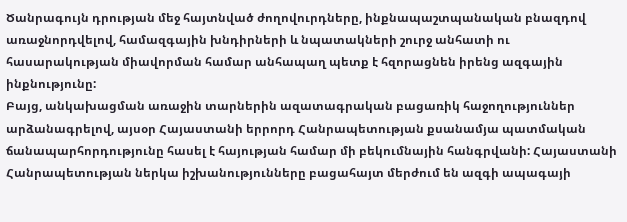Ծանրագույն դրության մեջ հայտնված ժողովուրդները, ինքնապաշտպանական բնազդով առաջնորդվելով, համազգային խնդիրների և նպատակների շուրջ անհատի ու հասարակության միավորման համար անհապաղ պետք է հզորացնեն իրենց ազգային ինքնությունը:
Բայց, անկախացման առաջին տարներին ազատագրական բացառիկ հաջողություններ արձանագրելով, այսօր Հայաստանի երրորդ Հանրապետության քսանամյա պատմական ճանապարհորդությունը հասել է հայության համար մի բեկումնային հանգրվանի: Հայաստանի Հանրապետության ներկա իշխանությունները բացահայտ մերժում են ազգի ապագայի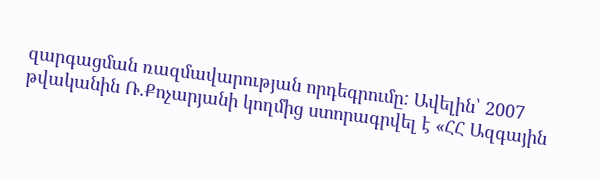զարգացման ռազմավարության որդեգրումը: Ավելին՝ 2007 թվականին Ռ.Քոչարյանի կողմից ստորագրվել է «ՀՀ Ազգային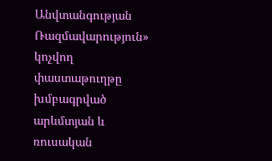Անվտանգության Ռազմավարություն» կոչվող փաստաթուղթը խմբագրված արևմտյան և ռուսական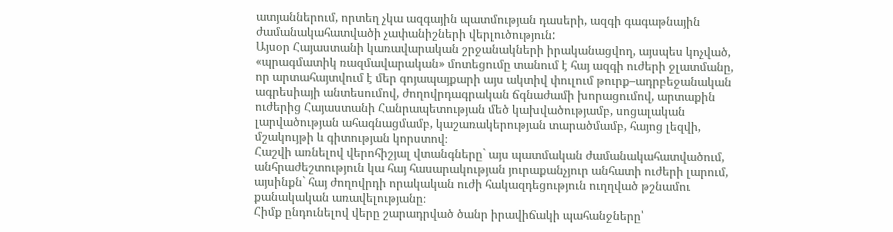ատյաններում, որտեղ չկա ազգային պատմության դասերի, ազգի գագաթնային ժամանակահատվածի չափանիշների վերլուծություն:
Այսօր Հայաստանի կառավարական շրջանակների իրականացվող, այսպես կոչված, «պրագմատիկ ռազմավարական» մոտեցումը տանում է հայ ազգի ուժերի ջլատմանը, որ արտահայտվում է մեր գոյապայքարի այս ակտիվ փուլում թուրք–ադրբեջանական ագրեսիայի անտեսումով, ժողովրդագրական ճգնաժամի խորացումով, արտաքին ուժերից Հայաստանի Հանրապետության մեծ կախվածությամբ, սոցալական լարվածության ահագնացմամբ, կաշառակերության տարածմամբ, հայոց լեզվի, մշակույթի և գիտության կորստով։
Հաշվի առնելով վերոհիշյալ վտանգները` այս պատմական ժամանակահատվածում, անհրաժեշտություն կա հայ հասարակության յուրաքանչյուր անհատի ուժերի լարում, այսինքն` հայ ժողովրդի որակական ուժի հակազդեցություն ուղղված թշնամու քանակական առավելությանը։
Հիմք ընդունելով վերը շարադրված ծանր իրավիճակի պահանջները՝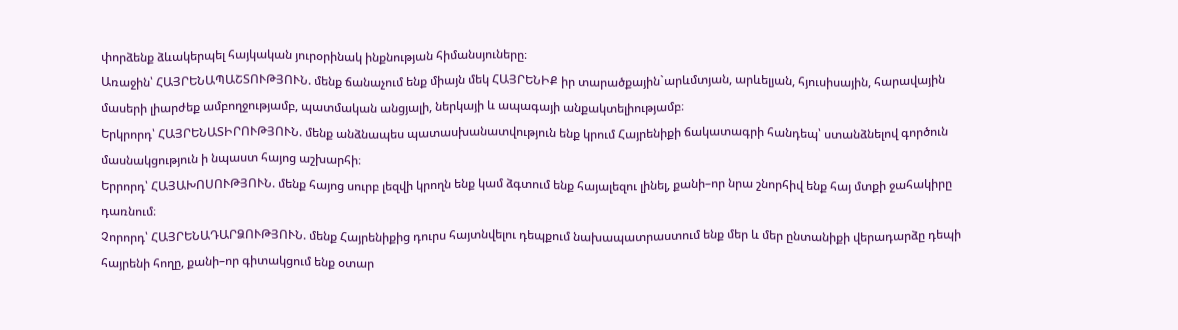փորձենք ձևակերպել հայկական յուրօրինակ ինքնության հիմանսյուները։
Առաջին՝ ՀԱՅՐԵՆԱՊԱՇՏՈՒԹՅՈՒՆ. մենք ճանաչում ենք միայն մեկ ՀԱՅՐԵՆԻՔ իր տարածքային`արևմտյան, արևելյան, հյուսիսային, հարավային մասերի լիարժեք ամբողջությամբ, պատմական անցյալի, ներկայի և ապագայի անքակտելիությամբ։
Երկրորդ՝ ՀԱՅՐԵՆԱՏԻՐՈՒԹՅՈՒՆ. մենք անձնապես պատասխանատվություն ենք կրում Հայրենիքի ճակատագրի հանդեպ՝ ստանձնելով գործուն մասնակցություն ի նպաստ հայոց աշխարհի։
Երրորդ՝ ՀԱՅԱԽՈՍՈՒԹՅՈՒՆ. մենք հայոց սուրբ լեզվի կրողն ենք կամ ձգտում ենք հայալեզու լինել, քանի–որ նրա շնորհիվ ենք հայ մտքի ջահակիրը դառնում։
Չորորդ՝ ՀԱՅՐԵՆԱԴԱՐՁՈՒԹՅՈՒՆ. մենք Հայրենիքից դուրս հայտնվելու դեպքում նախապատրաստում ենք մեր և մեր ընտանիքի վերադարձը դեպի հայրենի հողը, քանի–որ գիտակցում ենք օտար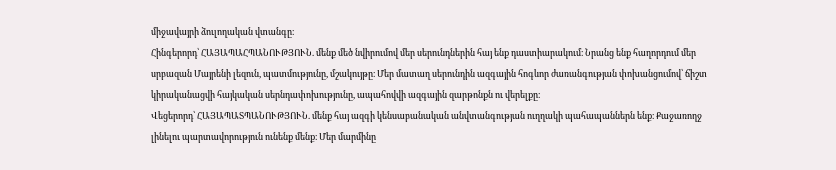միջավայրի ձուլողական վտանգը։
Հինգերորդ՝ ՀԱՅԱՊԱՀՊԱՆՈՒԹՅՈՒՆ. մենք մեծ նվիրումով մեր սերունդներին հայ ենք դաստիարակում։ Նրանց ենք հաղորդում մեր սրբազան Մայրենի լեզուն, պատմությունը, մշակույթը։ Մեր մատաղ սերունդին ազգային հոգևոր ժառանգության փոխանցումով՝ ճիշտ կիրականացվի հայկական սերնդափոխությունը, ապահովվի ազգային զարթոնքն ու վերելքը։
Վեցերորդ՝ ՀԱՅԱՊԱՏՊԱՆՈՒԹՅՈՒՆ. մենք հայ ազգի կենսաբանական անվտանգության ուղղակի պահապաններն ենք։ Քաջառողջ լինելու պարտավորություն ունենք մենք։ Մեր մարմինը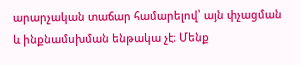արարչական տաճար համարելով՝ այն փչացման և ինքնամսխման ենթակա չէ։ Մենք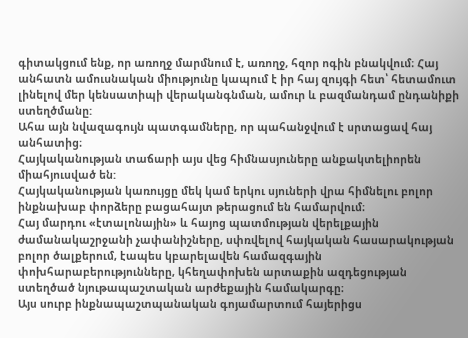գիտակցում ենք, որ առողջ մարմնում է, առողջ, հզոր ոգին բնակվում։ Հայ անհատն ամուսնական միությունը կապում է իր հայ զույգի հետ՝ հետամուտ լինելով մեր կենսատիպի վերականգնման, ամուր և բազմանդամ ընդանիքի ստեղծմանը:
Ահա այն նվազագույն պատգամները, որ պահանջվում է սրտացավ հայ անհատից։
Հայկականության տաճարի այս վեց հիմնասյուները անքակտելիորեն միահյուսված են:
Հայկականության կառույցը մեկ կամ երկու սյուների վրա հիմնելու բոլոր ինքնախաբ փորձերը բացահայտ թերացում են համարվում։
Հայ մարդու «էտալոնային» և հայոց պատմության վերելքային ժամանակաշրջանի չափանիշները, սփռվելով հայկական հասարակության բոլոր ծալքերում, էապես կբարելավեն համազգային փոխհարաբերությունները, կհեղափոխեն արտաքին ազդեցության ստեղծած նյութապաշտական արժեքային համակարգը։
Այս սուրբ ինքնապաշտպանական գոյամարտում հայերիցս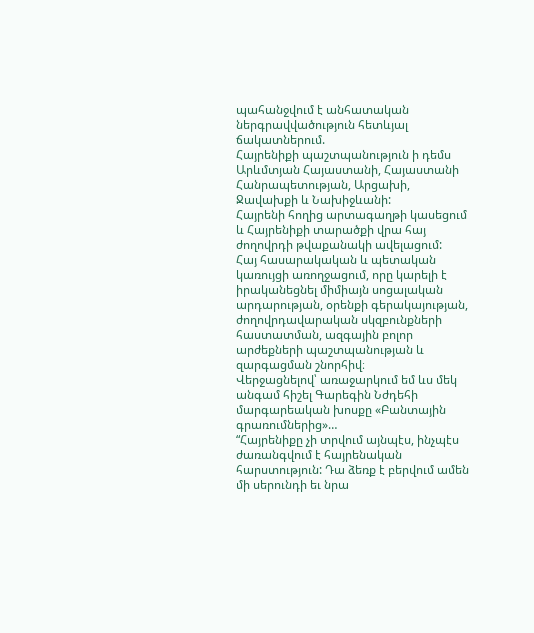պահանջվում է անհատական ներգրավվածություն հետևյալ ճակատներում.
Հայրենիքի պաշտպանություն ի դեմս Արևմտյան Հայաստանի, Հայաստանի Հանրապետության, Արցախի, Ջավախքի և Նախիջևանի:
Հայրենի հողից արտագաղթի կասեցում և Հայրենիքի տարածքի վրա հայ ժողովրդի թվաքանակի ավելացում:
Հայ հասարակական և պետական կառույցի առողջացում, որը կարելի է իրականեցնել միմիայն սոցալական արդարության, օրենքի գերակայության, ժողովրդավարական սկզբունքների հաստատման, ազգային բոլոր արժեքների պաշտպանության և զարգացման շնորհիվ։
Վերջացնելով՝ առաջարկում եմ ևս մեկ անգամ հիշել Գարեգին Նժդեհի մարգարեական խոսքը «Բանտային գրառումներից»…
“Հայրենիքը չի տրվում այնպէս, ինչպէս ժառանգվում է հայրենական հարստություն: Դա ձեռք է բերվում ամեն մի սերունդի եւ նրա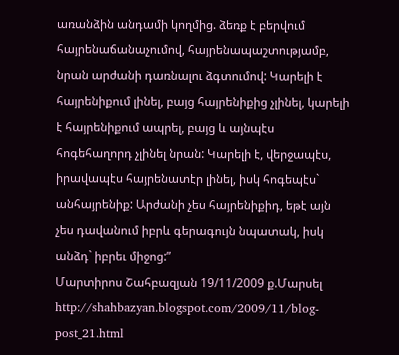առանձին անդամի կողմից. ձեռք է բերվում հայրենաճանաչումով, հայրենապաշտությամբ, նրան արժանի դառնալու ձգտումով: Կարելի է հայրենիքում լինել, բայց հայրենիքից չլինել, կարելի է հայրենիքում ապրել, բայց և այնպէս հոգեհաղորդ չլինել նրան: Կարելի է, վերջապէս, իրավապէս հայրենատէր լինել, իսկ հոգեպէս` անհայրենիք: Արժանի չես հայրենիքիդ, եթէ այն չես դավանում իբրև գերագույն նպատակ, իսկ անձդ` իբրեւ միջոց:”
Մարտիրոս Շահբազյան 19/11/2009 ք.Մարսել
http://shahbazyan.blogspot.com/2009/11/blog-post_21.html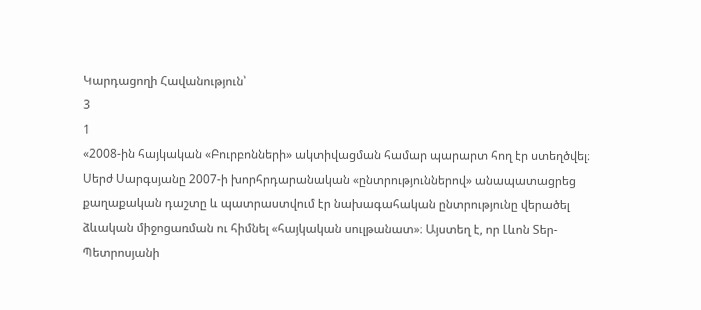Կարդացողի Հավանություն՝
3
1
«2008-ին հայկական «Բուրբոնների» ակտիվացման համար պարարտ հող էր ստեղծվել։ Սերժ Սարգսյանը 2007-ի խորհրդարանական «ընտրություններով» անապատացրեց քաղաքական դաշտը և պատրաստվում էր նախագահական ընտրությունը վերածել ձևական միջոցառման ու հիմնել «հայկական սուլթանատ»։ Այստեղ է, որ Լևոն Տեր-Պետրոսյանի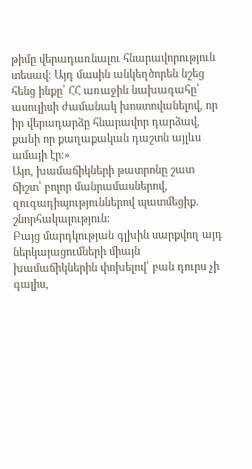թիմը վերադառնալու հնարավորություն տեսավ։ Այդ մասին անկեղծորեն նշեց հենց ինքը՝ ՀՀ առաջին նախագահը՝ ասուլիսի ժամանակ խոստովանելով, որ իր վերադարձը հնարավոր դարձավ, քանի որ քաղաքական դաշտն այլևս ամայի էր։»
Այո, խամաճիկների թատրոնը շատ ճիշտ՝ բոլոր մանրամասներով, զուգադիպություններով պատմեցիք. շնորհակալություն:
Բայց մարդկության գլխին սարքվող այդ ներկայացումների միայն խամաճիկներին փոխելով՝ բան դուրս չի գալիս,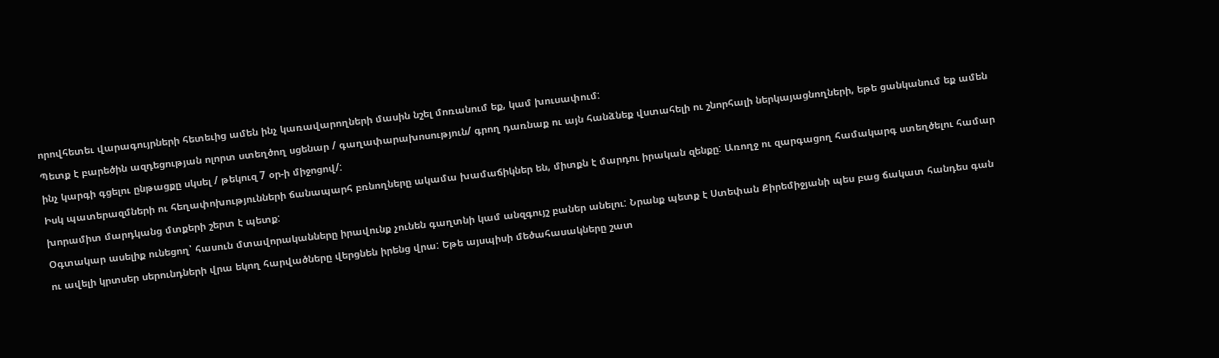որովհետեւ վարագույրների հետեւից ամեն ինչ կառավարողների մասին նշել մոռանում եք, կամ խուսափում:
Պետք է բարեծին ազդեցության ոլորտ ստեղծող սցենար / գաղափարախոսություն/ գրող դառնաք ու այն հանձնեք վստահելի ու շնորհալի ներկայացնողների, եթե ցանկանում եք ամեն ինչ կարգի գցելու ընթացքը սկսել / թեկուզ 7 օր-ի միջոցով/:
Իսկ պատերազմների ու հեղափոխությունների ճանապարհ բռնողները ակամա խամաճիկներ են, միտքն է մարդու իրական զենքը: Առողջ ու զարգացող համակարգ ստեղծելու համար խորամիտ մարդկանց մտքերի շերտ է պետք:
Օգտակար ասելիք ունեցող՝ հասուն մտավորականները իրավունք չունեն գաղտնի կամ անզգույշ բաներ անելու: Նրանք պետք է Ստեփան Քիրեմիջյանի պես բաց ճակատ հանդես գան ու ավելի կրտսեր սերունդների վրա եկող հարվածները վերցնեն իրենց վրա: Եթե այսպիսի մեծահասակները շատ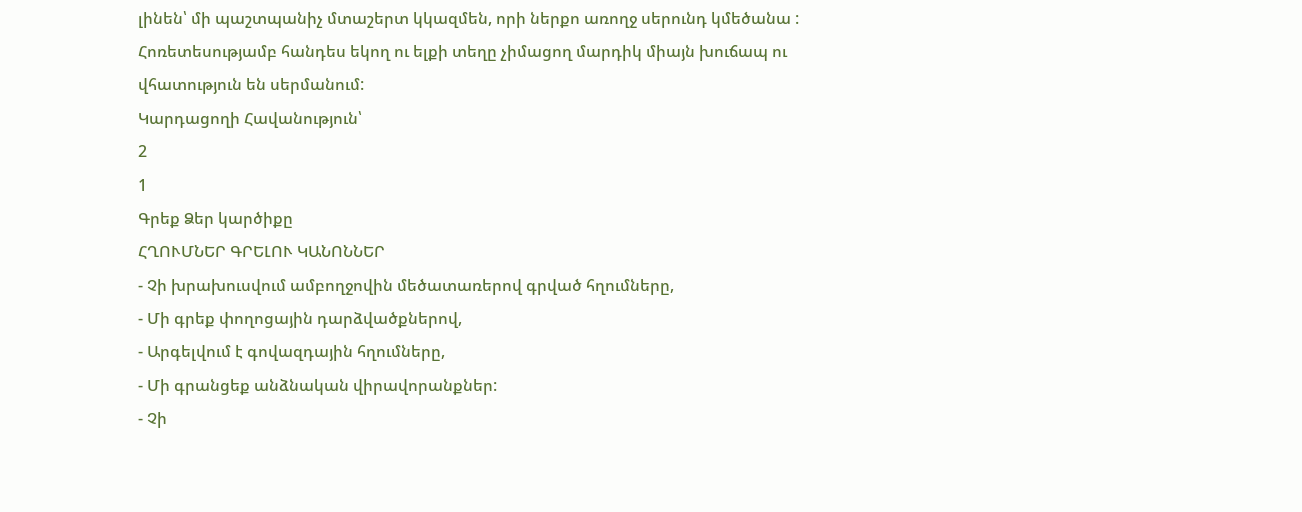լինեն՝ մի պաշտպանիչ մտաշերտ կկազմեն, որի ներքո առողջ սերունդ կմեծանա : Հոռետեսությամբ հանդես եկող ու ելքի տեղը չիմացող մարդիկ միայն խուճապ ու վհատություն են սերմանում:
Կարդացողի Հավանություն՝
2
1
Գրեք Ձեր կարծիքը
ՀՂՈՒՄՆԵՐ ԳՐԵԼՈՒ ԿԱՆՈՆՆԵՐ
- Չի խրախուսվում ամբողջովին մեծատառերով գրված հղումները,
- Մի գրեք փողոցային դարձվածքներով,
- Արգելվում է գովազդային հղումները,
- Մի գրանցեք անձնական վիրավորանքներ:
- Չի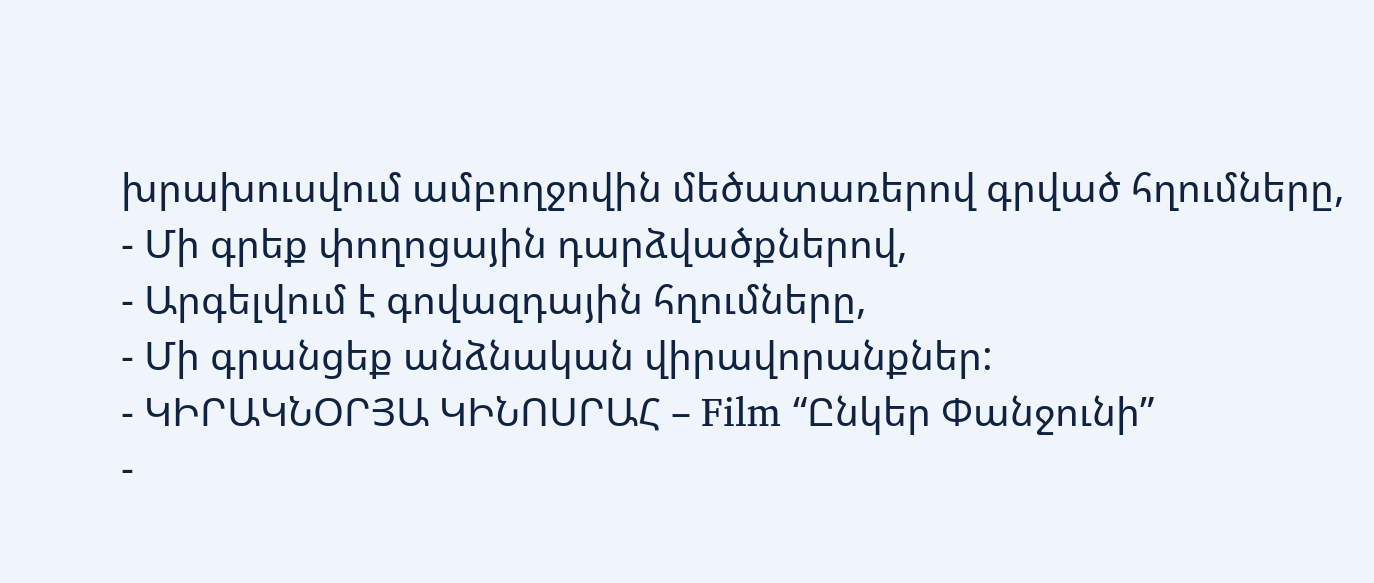խրախուսվում ամբողջովին մեծատառերով գրված հղումները,
- Մի գրեք փողոցային դարձվածքներով,
- Արգելվում է գովազդային հղումները,
- Մի գրանցեք անձնական վիրավորանքներ:
- ԿԻՐԱԿՆՕՐՅԱ ԿԻՆՈՍՐԱՀ – Film “Ընկեր Փանջունի”
-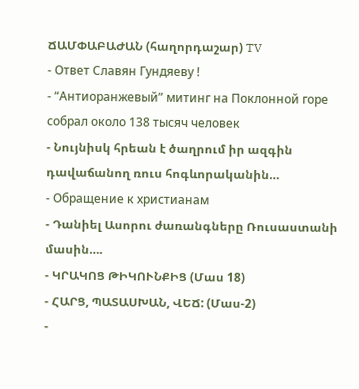ՃԱՄՓԱԲԱԺԱՆ (հաղորդաշար) TV
- Ответ Славян Гундяеву !
- “Антиоранжевый” митинг на Поклонной горе собрал около 138 тысяч человек
- Նույնիսկ հրեան է ծաղրում իր ազգին դավաճանող ռուս հոգևորականին…
- Обращение к христианам
- Դանիել Ասորու ժառանգները Ռուսաստանի մասին….
- ԿՐԱԿՈՑ ԹԻԿՈՒՆՔԻՑ (Մաս 18)
- ՀԱՐՑ, ՊԱՏԱՍԽԱՆ, ՎԵՃ: (Մաս-2)
-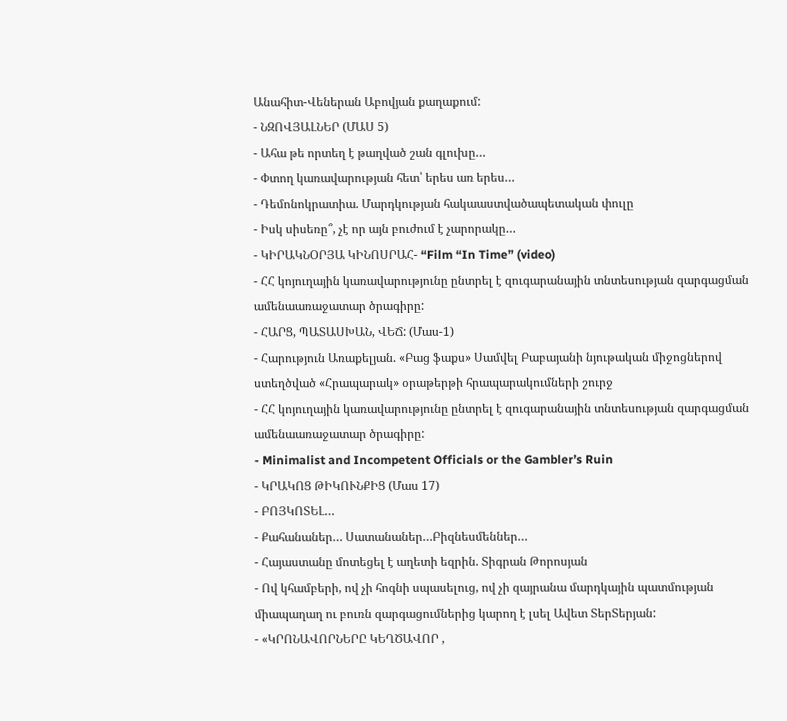Անահիտ-Վեներան Աբովյան քաղաքում:
- ՆԶՈՎՅԱԼՆԵՐ (ՄԱՍ 5)
- Ահա թե որտեղ է թաղված շան գլուխը…
- Փտող կառավարության հետ՝ երես առ երես…
- Դեմոնոկրատիա. Մարդկության հակաաստվածապետական փուլը
- Իսկ սիսեռը՞, չէ որ այն բուժում է չարորակը…
- ԿԻՐԱԿՆՕՐՅԱ ԿԻՆՈՍՐԱՀ- “Film “In Time” (video)
- ՀՀ կոյուղային կառավարությունը ընտրել է զուգարանային տնտեսության զարգացման ամենաառաջատար ծրագիրը:
- ՀԱՐՑ, ՊԱՏԱՍԽԱՆ, ՎԵՃ: (Մաս-1)
- Հարություն Առաքելյան. «Բաց ֆաքս» Սամվել Բաբայանի նյութական միջոցներով ստեղծված «Հրապարակ» օրաթերթի հրապարակումների շուրջ
- ՀՀ կոյուղային կառավարությունը ընտրել է զուգարանային տնտեսության զարգացման ամենաառաջատար ծրագիրը:
- Minimalist and Incompetent Officials or the Gambler’s Ruin
- ԿՐԱԿՈՑ ԹԻԿՈՒՆՔԻՑ (Մաս 17)
- ԲՈՅԿՈՏԵԼ…
- Քահանաներ… Սատանաներ…Բիզնեսմեններ…
- Հայաստանը մոտեցել է աղետի եզրին. Տիգրան Թորոսյան
- Ով կհամբերի, ով չի հոգնի սպասելուց, ով չի զայրանա մարդկային պատմության միապաղաղ ու բուռն զարգացումներից կարող է լսել Ավետ ՏերՏերյան:
- «ԿՐՈՆԱՎՈՐՆԵՐԸ ԿԵՂԾԱՎՈՐ ,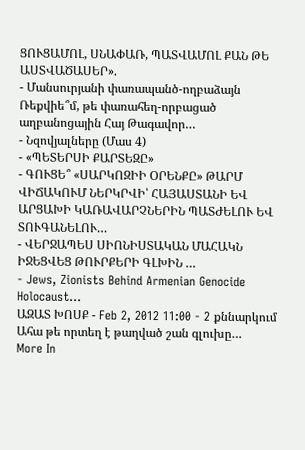ՑՈՒՑԱՄՈԼ, ՍՆԱՓԱՌ, ՊԱՏՎԱՄՈԼ ՔԱՆ ԹԵ ԱՍՏՎԱԾԱՍԵՐ».
- Մանսուրյանի փառապանծ-ողբաձայն Ռեքվիե՞մ, թե փառահեղ-որբացած աղբանոցային Հայ Թագավոր…
- Նզովյալները (Մաս 4)
- «ՊԵՏԵՐՍԻ ՔԱՐՏԵԶԸ»
- ԳՈՒՑԵ՞ «ՍԱՐԿՈԶԻԻ ՕՐԵՆՔԸ» ԹԱՐՄ ՎԻՃԱԿՈՒՄ ՆԵՐԿՐՎԻ՝ ՀԱՅԱՍՏԱՆԻ ԵՎ ԱՐՑԱԽԻ ԿԱՌԱՎԱՐՉՆԵՐԻՆ ՊԱՏԺԵԼՈՒ ԵՎ ՏՈՒԳԱՆԵԼՈՒ…
- ՎԵՐՋԱՊԵՍ ՍԻՈՆԻՍՏԱԿԱՆ ՄԱՀԱԿՆ ԻՋԵՑՎԵՑ ԹՈՒՐՔԵՐԻ ԳԼԽԻՆ …
- Jews, Zionists Behind Armenian Genocide Holocaust…
ԱԶԱՏ ԽՈՍՔ - Feb 2, 2012 11:00 - 2 քննարկում
Ահա թե որտեղ է թաղված շան գլուխը…
More In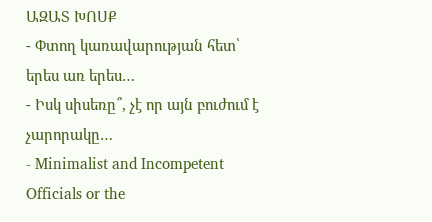ԱԶԱՏ ԽՈՍՔ
- Փտող կառավարության հետ՝ երես առ երես…
- Իսկ սիսեռը՞, չէ որ այն բուժում է չարորակը…
- Minimalist and Incompetent Officials or the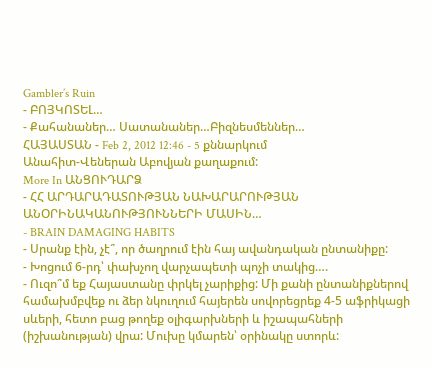Gambler’s Ruin
- ԲՈՅԿՈՏԵԼ…
- Քահանաներ… Սատանաներ…Բիզնեսմեններ…
ՀԱՅԱՍՏԱՆ - Feb 2, 2012 12:46 - 5 քննարկում
Անահիտ-Վեներան Աբովյան քաղաքում:
More In ԱՆՑՈՒԴԱՐՁ
- ՀՀ ԱՐԴԱՐԱԴԱՏՈՒԹՅԱՆ ՆԱԽԱՐԱՐՈՒԹՅԱՆ ԱՆՕՐԻՆԱԿԱՆՈՒԹՅՈՒՆՆԵՐԻ ՄԱՍԻՆ…
- BRAIN DAMAGING HABITS
- Սրանք էին, չէ՞, որ ծաղրում էին հայ ավանդական ընտանիքը:
- Խոցում 6-րդ՝ փախչող վարչապետի պոչի տակից….
- Ուզո՞մ եք Հայաստանը փրկել չարիքից: Մի քանի ընտանիքներով համախմբվեք ու ձեր նկուղում հայերեն սովորեցրեք 4-5 աֆրիկացի սևերի, հետո բաց թողեք օլիգարխների և իշապահների (իշխանության) վրա: Մուխը կմարեն՝ օրինակը ստորև: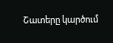Շատերը կարծում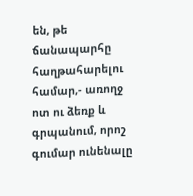են, թե ճանապարհը հաղթահարելու համար,- առողջ ոտ ու ձեռք և գրպանում, որոշ գումար ունենալը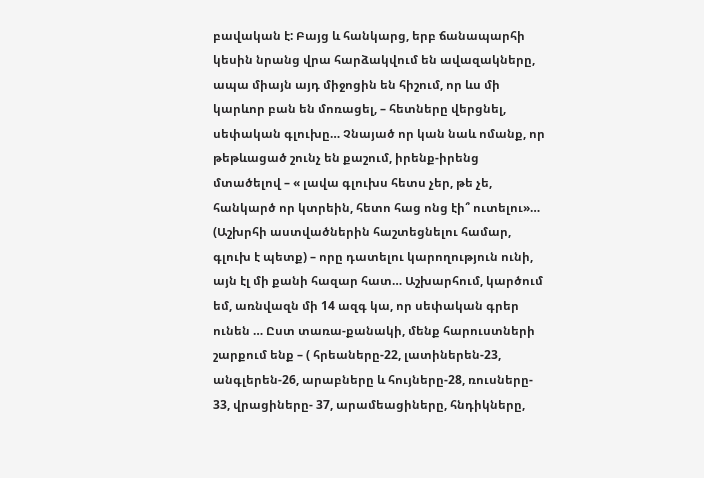բավական է: Բայց և հանկարց, երբ ճանապարհի կեսին նրանց վրա հարձակվում են ավազակները, ապա միայն այդ միջոցին են հիշում, որ ևս մի կարևոր բան են մոռացել, – հետները վերցնել, սեփական գլուխը… Չնայած որ կան նաև ոմանք, որ թեթևացած շունչ են քաշում, իրենք-իրենց մտածելով – « լավա գլուխս հետս չեր, թե չե, հանկարծ որ կտրեին, հետո հաց ոնց էի՞ ուտելու»… (Աշխրհի աստվածներին հաշտեցնելու համար, գլուխ է պետք) – որը դատելու կարողություն ունի, այն էլ մի քանի հազար հատ… Աշխարհում, կարծում եմ, առնվազն մի 14 ազգ կա, որ սեփական գրեր ունեն … Ըստ տառա-քանակի, մենք հարուստների շարքում ենք – ( հրեաները-22, լատիներեն-23, անգլերեն-26, արաբները և հույները-28, ռուսները- 33, վրացիները- 37, արամեացիները, հնդիկները,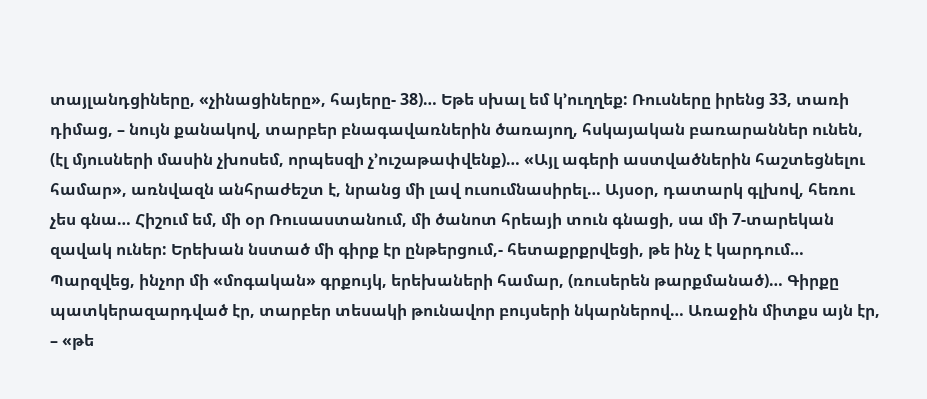տայլանդցիները, «չինացիները», հայերը- 38)… Եթե սխալ եմ կ’ուղղեք: Ռուսները իրենց 33, տառի դիմաց, – նույն քանակով, տարբեր բնագավառներին ծառայող, հսկայական բառարաններ ունեն, (էլ մյուսների մասին չխոսեմ, որպեսզի չ’ուշաթափվենք)… «Այլ ագերի աստվածներին հաշտեցնելու համար», առնվազն անհրաժեշտ է, նրանց մի լավ ուսումնասիրել… Այսօր, դատարկ գլխով, հեռու չես գնա… Հիշում եմ, մի օր Ռուսաստանում, մի ծանոտ հրեայի տուն գնացի, սա մի 7-տարեկան զավակ ուներ: Երեխան նստած մի գիրք էր ընթերցում,- հետաքրքրվեցի, թե ինչ է կարդում… Պարզվեց, ինչոր մի «մոգական» գրքույկ, երեխաների համար, (ռուսերեն թարքմանած)… Գիրքը պատկերազարդված էր, տարբեր տեսակի թունավոր բույսերի նկարներով… Առաջին միտքս այն էր, – «թե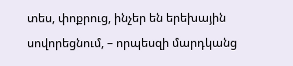տես, փոքրուց, ինչեր են երեխային սովորեցնում, – որպեսզի մարդկանց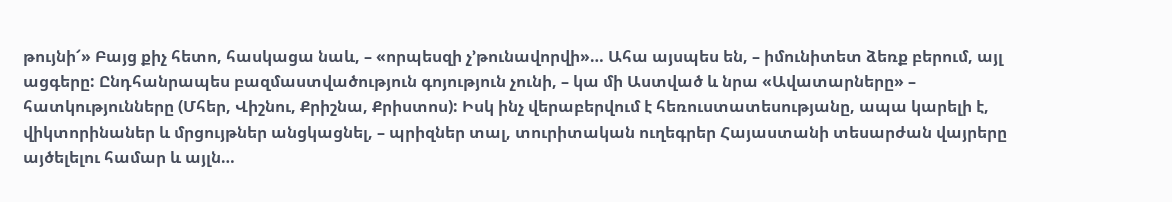թույնի՜» Բայց քիչ հետո, հասկացա նաև, – «որպեսզի չ’թունավորվի»… Ահա այսպես են, – իմունիտետ ձեռք բերում, այլ ացգերը: Ընդհանրապես բազմաստվածություն գոյություն չունի, – կա մի Աստված և նրա «Ավատարները» – հատկությունները (Մհեր, Վիշնու, Քրիշնա, Քրիստոս): Իսկ ինչ վերաբերվում է հեռուստատեսությանը, ապա կարելի է, վիկտորինաներ և մրցույթներ անցկացնել, – պրիզներ տալ, տուրիտական ուղեգրեր Հայաստանի տեսարժան վայրերը այծելելու համար և այլն…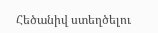Հեծանիվ ստեղծելու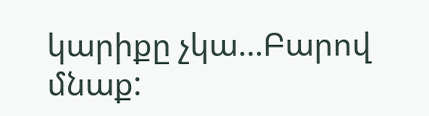կարիքը չկա…Բարով մնաք: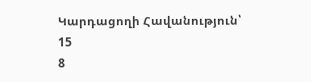Կարդացողի Հավանություն՝
15
8